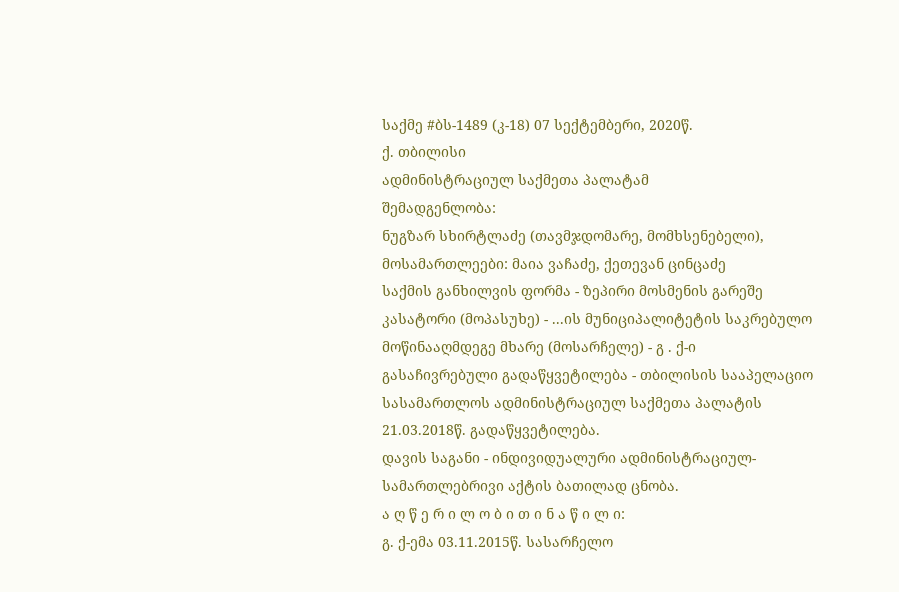საქმე #ბს-1489 (კ-18) 07 სექტემბერი, 2020წ.
ქ. თბილისი
ადმინისტრაციულ საქმეთა პალატამ
შემადგენლობა:
ნუგზარ სხირტლაძე (თავმჯდომარე, მომხსენებელი),
მოსამართლეები: მაია ვაჩაძე, ქეთევან ცინცაძე
საქმის განხილვის ფორმა - ზეპირი მოსმენის გარეშე
კასატორი (მოპასუხე) - ...ის მუნიციპალიტეტის საკრებულო
მოწინააღმდეგე მხარე (მოსარჩელე) - გ . ქ-ი
გასაჩივრებული გადაწყვეტილება - თბილისის სააპელაციო სასამართლოს ადმინისტრაციულ საქმეთა პალატის 21.03.2018წ. გადაწყვეტილება.
დავის საგანი - ინდივიდუალური ადმინისტრაციულ-სამართლებრივი აქტის ბათილად ცნობა.
ა ღ წ ე რ ი ლ ო ბ ი თ ი ნ ა წ ი ლ ი:
გ. ქ-ემა 03.11.2015წ. სასარჩელო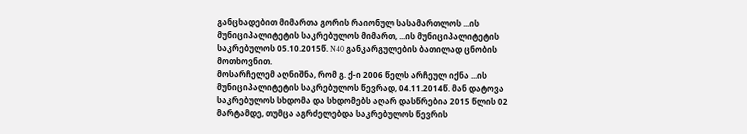განცხადებით მიმართა გორის რაიონულ სასამართლოს ...ის მუნიციპალიტეტის საკრებულოს მიმართ, ...ის მუნიციპალიტეტის საკრებულოს 05.10.2015წ. N40 განკარგულების ბათილად ცნობის მოთხოვნით.
მოსარჩელემ აღნიშნა, რომ გ. ქ-ი 2006 წელს არჩეულ იქნა ...ის მუნიციპალიტეტის საკრებულოს წევრად, 04.11.2014წ. მან დატოვა საკრებულოს სხდომა და სხდომებს აღარ დასწრებია 2015 წლის 02 მარტამდე, თუმცა აგრძელებდა საკრებულოს წევრის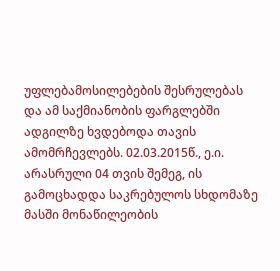უფლებამოსილებების შესრულებას და ამ საქმიანობის ფარგლებში ადგილზე ხვდებოდა თავის ამომრჩევლებს. 02.03.2015წ., ე.ი. არასრული 04 თვის შემეგ, ის გამოცხადდა საკრებულოს სხდომაზე მასში მონაწილეობის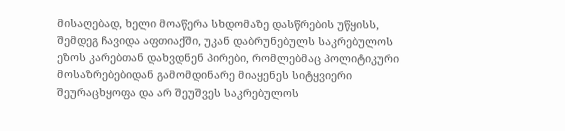მისაღებად, ხელი მოაწერა სხდომაზე დასწრების უწყისს, შემდეგ ჩავიდა აფთიაქში, უკან დაბრუნებულს საკრებულოს ეზოს კარებთან დახვდნენ პირები, რომლებმაც პოლიტიკური მოსაზრებებიდან გამომდინარე მიაყენეს სიტყვიერი შეურაცხყოფა და არ შეუშვეს საკრებულოს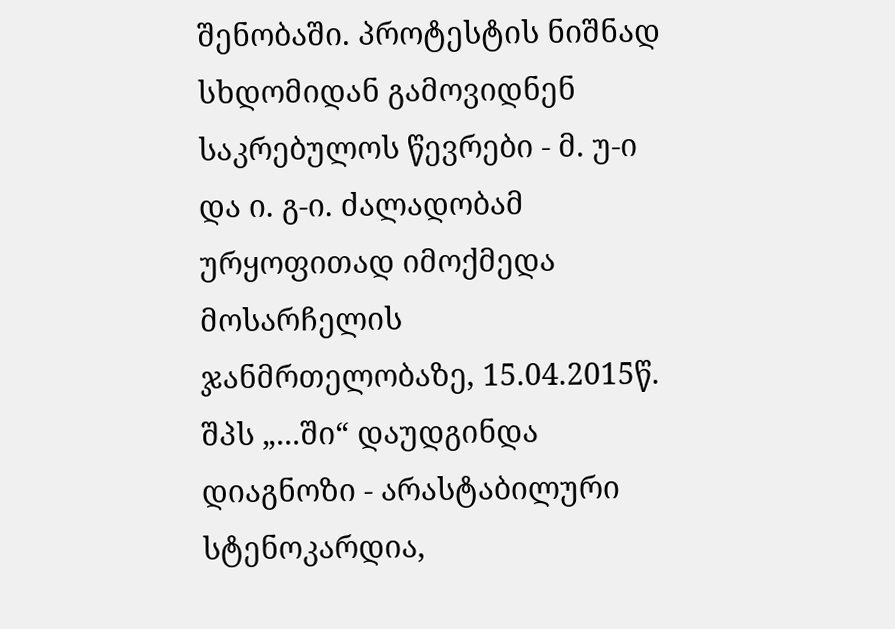შენობაში. პროტესტის ნიშნად სხდომიდან გამოვიდნენ საკრებულოს წევრები - მ. უ-ი და ი. გ-ი. ძალადობამ ურყოფითად იმოქმედა მოსარჩელის ჯანმრთელობაზე, 15.04.2015წ. შპს „...ში“ დაუდგინდა დიაგნოზი - არასტაბილური სტენოკარდია,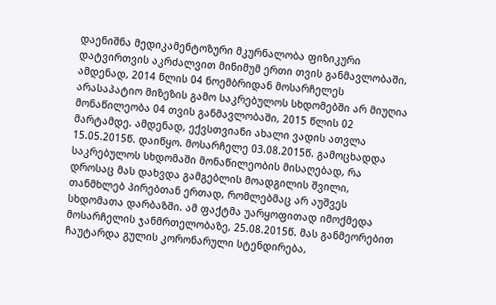დაენიშნა მედიკამენტოზური მკურნალობა ფიზიკური დატვირთვის აკრძალვით მინიმუმ ერთი თვის განმავლობაში, ამდენად, 2014 წლის 04 ნოემბრიდან მოსარჩელეს არასაპატიო მიზეზის გამო საკრებულოს სხდომებში არ მიუღია მონაწილეობა 04 თვის განმავლობაში, 2015 წლის 02 მარტამდე. ამდენად, ექვსთვიანი ახალი ვადის ათვლა 15.05.2015წ. დაიწყო. მოსარჩელე 03.08.2015წ. გამოცხადდა საკრებულოს სხდომაში მონაწილეობის მისაღებად, რა დროსაც მას დახვდა გამგებლის მოადგილის შვილი, თანმხლებ პირებთან ერთად, რომლებმაც არ აუშვეს სხდომათა დარბაზში. ამ ფაქტმა უარყოფითად იმოქმედა მოსარჩელის ჯანმრთელობაზე, 25.08.2015წ. მას განმეორებით ჩაუტარდა გულის კორონარული სტენდირება,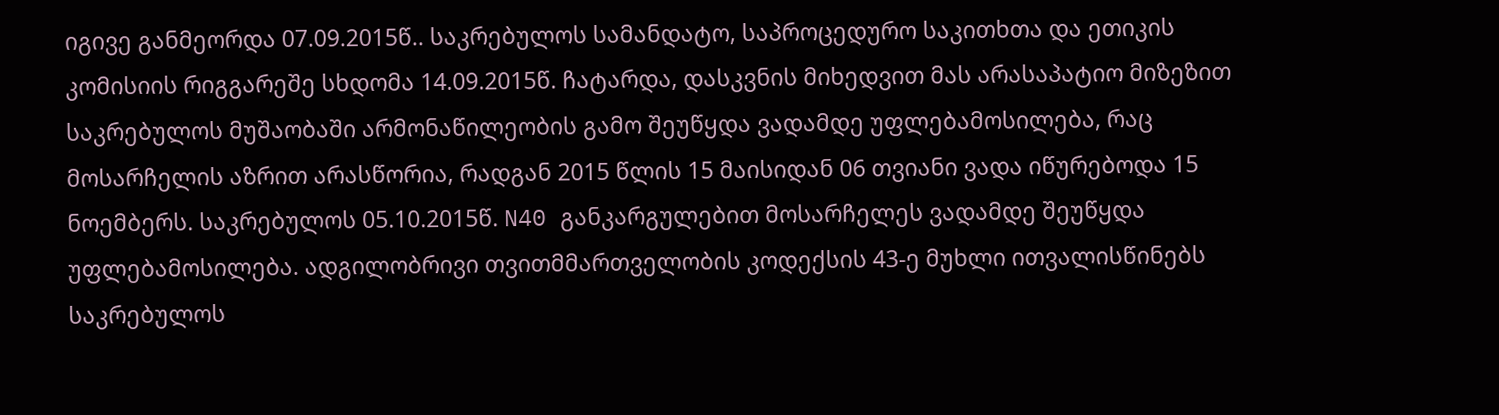იგივე განმეორდა 07.09.2015წ.. საკრებულოს სამანდატო, საპროცედურო საკითხთა და ეთიკის კომისიის რიგგარეშე სხდომა 14.09.2015წ. ჩატარდა, დასკვნის მიხედვით მას არასაპატიო მიზეზით საკრებულოს მუშაობაში არმონაწილეობის გამო შეუწყდა ვადამდე უფლებამოსილება, რაც მოსარჩელის აზრით არასწორია, რადგან 2015 წლის 15 მაისიდან 06 თვიანი ვადა იწურებოდა 15 ნოემბერს. საკრებულოს 05.10.2015წ. N40 განკარგულებით მოსარჩელეს ვადამდე შეუწყდა უფლებამოსილება. ადგილობრივი თვითმმართველობის კოდექსის 43-ე მუხლი ითვალისწინებს საკრებულოს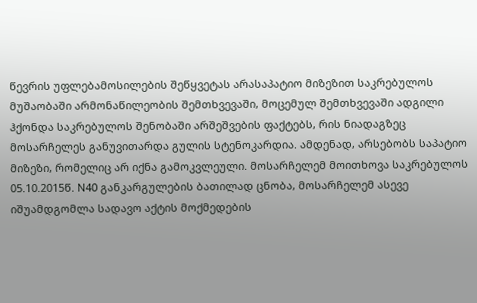წევრის უფლებამოსილების შეწყვეტას არასაპატიო მიზეზით საკრებულოს მუშაობაში არმონაწილეობის შემთხვევაში, მოცემულ შემთხვევაში ადგილი ჰქონდა საკრებულოს შენობაში არშეშვების ფაქტებს, რის ნიადაგზეც მოსარჩელეს განუვითარდა გულის სტენოკარდია. ამდენად, არსებობს საპატიო მიზეზი, რომელიც არ იქნა გამოკვლეული. მოსარჩელემ მოითხოვა საკრებულოს 05.10.2015წ. N40 განკარგულების ბათილად ცნობა, მოსარჩელემ ასევე იშუამდგომლა სადავო აქტის მოქმედების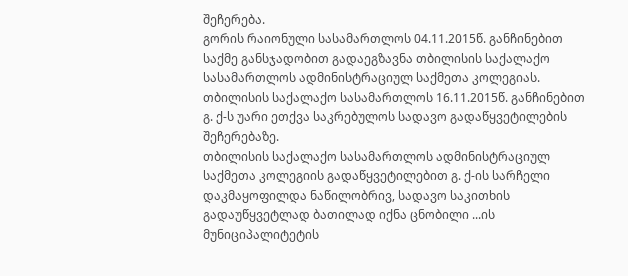შეჩერება.
გორის რაიონული სასამართლოს 04.11.2015წ. განჩინებით საქმე განსჯადობით გადაეგზავნა თბილისის საქალაქო სასამართლოს ადმინისტრაციულ საქმეთა კოლეგიას.
თბილისის საქალაქო სასამართლოს 16.11.2015წ. განჩინებით გ. ქ-ს უარი ეთქვა საკრებულოს სადავო გადაწყვეტილების შეჩერებაზე.
თბილისის საქალაქო სასამართლოს ადმინისტრაციულ საქმეთა კოლეგიის გადაწყვეტილებით გ. ქ-ის სარჩელი დაკმაყოფილდა ნაწილობრივ, სადავო საკითხის გადაუწყვეტლად ბათილად იქნა ცნობილი ...ის მუნიციპალიტეტის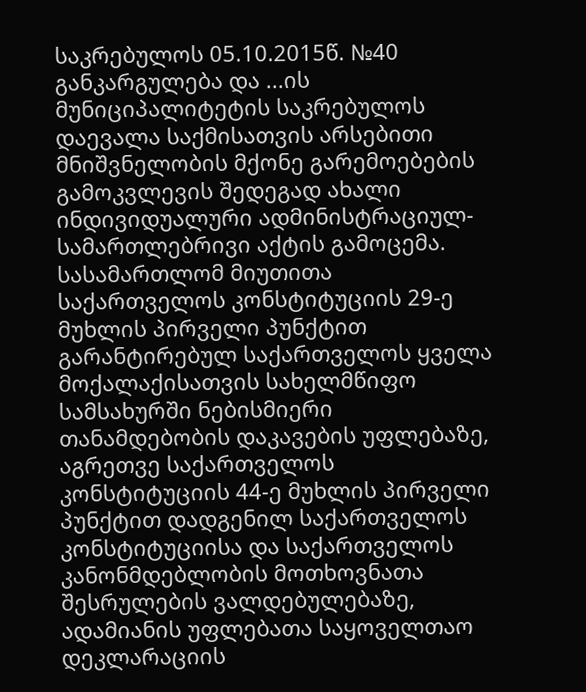საკრებულოს 05.10.2015წ. №40 განკარგულება და ...ის მუნიციპალიტეტის საკრებულოს დაევალა საქმისათვის არსებითი მნიშვნელობის მქონე გარემოებების გამოკვლევის შედეგად ახალი ინდივიდუალური ადმინისტრაციულ-სამართლებრივი აქტის გამოცემა.
სასამართლომ მიუთითა საქართველოს კონსტიტუციის 29-ე მუხლის პირველი პუნქტით გარანტირებულ საქართველოს ყველა მოქალაქისათვის სახელმწიფო სამსახურში ნებისმიერი თანამდებობის დაკავების უფლებაზე, აგრეთვე საქართველოს კონსტიტუციის 44-ე მუხლის პირველი პუნქტით დადგენილ საქართველოს კონსტიტუციისა და საქართველოს კანონმდებლობის მოთხოვნათა შესრულების ვალდებულებაზე, ადამიანის უფლებათა საყოველთაო დეკლარაციის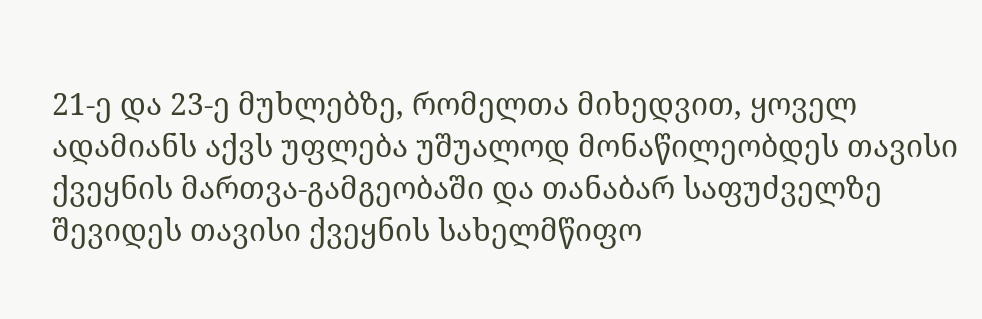21-ე და 23-ე მუხლებზე, რომელთა მიხედვით, ყოველ ადამიანს აქვს უფლება უშუალოდ მონაწილეობდეს თავისი ქვეყნის მართვა-გამგეობაში და თანაბარ საფუძველზე შევიდეს თავისი ქვეყნის სახელმწიფო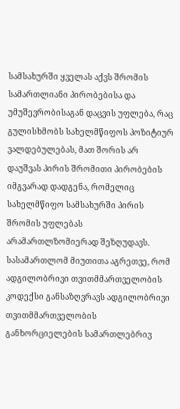სამსახურში ყველას აქვს შრომის სამართლიანი პირობებისა და უმუშევრობისაგან დაცვის უფლება, რაც გულისხმობს სახელმწიფოს პოზიტიურ ვალდებულებას, მათ შორის არ დაუშვას პირის შრომითი პირობების იმგვარად დადგენა, რომელიც სახელმწიფო სამსახურში პირის შრომის უფლებას არამართლზომიერად შეზღუდავს. სასამართლომ მიუთითა აგრეთვე, რომ ადგილობრივი თვითმმართველობის კოდექსი განსაზღვრავს ადგილობრივი თვითმმართველობის განხორციელების სამართლებრივ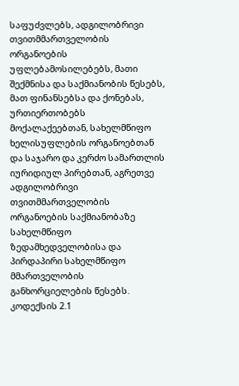საფუძვლებს, ადგილობრივი თვითმმართველობის ორგანოების უფლებამოსილებებს, მათი შექმნისა და საქმიანობის წესებს, მათ ფინანსებსა და ქონებას, ურთიერთობებს მოქალაქეებთან, სახელმწიფო ხელისუფლების ორგანოებთან და საჯარო და კერძო სამართლის იურიდიულ პირებთან, აგრეთვე ადგილობრივი თვითმმართველობის ორგანოების საქმიანობაზე სახელმწიფო ზედამხედველობისა და პირდაპირი სახელმწიფო მმართველობის განხორციელების წესებს. კოდექსის 2.1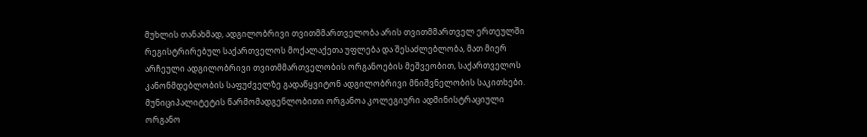მუხლის თანახმად, ადგილობრივი თვითმმართველობა არის თვითმმართველ ერთეულში რეგისტრირებულ საქართველოს მოქალაქეთა უფლება და შესაძლებლობა, მათ მიერ არჩეული ადგილობრივი თვითმმართველობის ორგანოების მეშვეობით, საქართველოს კანონმდებლობის საფუძველზე გადაწყვიტონ ადგილობრივი მნიშვნელობის საკითხები. მუნიციპალიტეტის წარმომადგენლობითი ორგანოა კოლეგიური ადმინისტრაციული ორგანო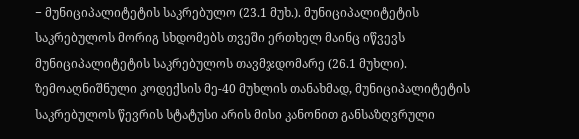− მუნიციპალიტეტის საკრებულო (23.1 მუხ.). მუნიციპალიტეტის საკრებულოს მორიგ სხდომებს თვეში ერთხელ მაინც იწვევს მუნიციპალიტეტის საკრებულოს თავმჯდომარე (26.1 მუხლი). ზემოაღნიშნული კოდექსის მე-40 მუხლის თანახმად, მუნიციპალიტეტის საკრებულოს წევრის სტატუსი არის მისი კანონით განსაზღვრული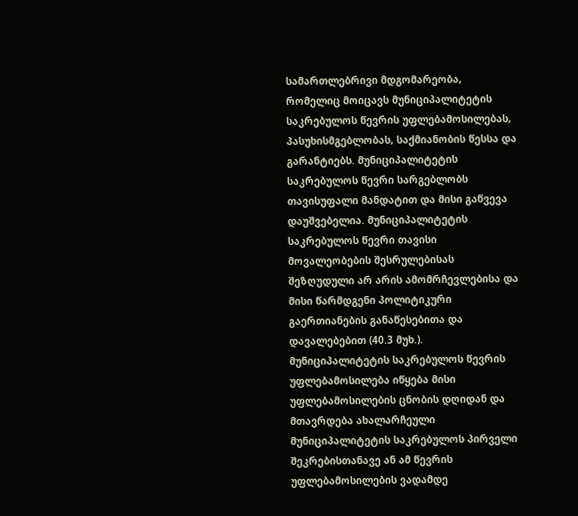სამართლებრივი მდგომარეობა, რომელიც მოიცავს მუნიციპალიტეტის საკრებულოს წევრის უფლებამოსილებას, პასუხისმგებლობას, საქმიანობის წესსა და გარანტიებს. მუნიციპალიტეტის საკრებულოს წევრი სარგებლობს თავისუფალი მანდატით და მისი გაწვევა დაუშვებელია. მუნიციპალიტეტის საკრებულოს წევრი თავისი მოვალეობების შესრულებისას შეზღუდული არ არის ამომრჩევლებისა და მისი წარმდგენი პოლიტიკური გაერთიანების განაწესებითა და დავალებებით (40.3 მუხ.). მუნიციპალიტეტის საკრებულოს წევრის უფლებამოსილება იწყება მისი უფლებამოსილების ცნობის დღიდან და მთავრდება ახალარჩეული მუნიციპალიტეტის საკრებულოს პირველი შეკრებისთანავე ან ამ წევრის უფლებამოსილების ვადამდე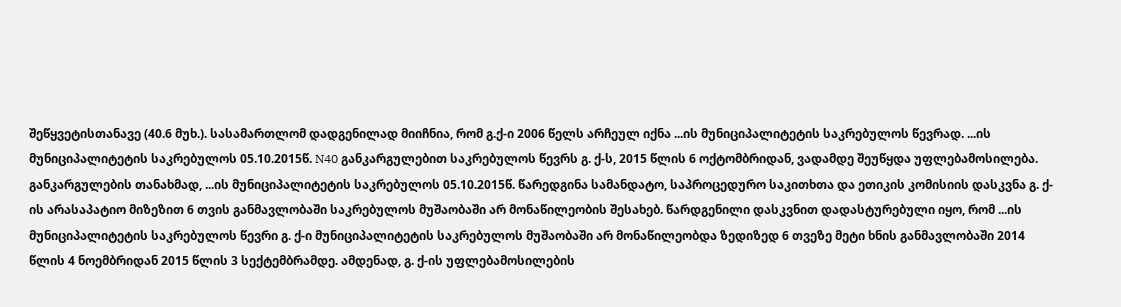შეწყვეტისთანავე (40.6 მუხ.). სასამართლომ დადგენილად მიიჩნია, რომ გ.ქ-ი 2006 წელს არჩეულ იქნა ...ის მუნიციპალიტეტის საკრებულოს წევრად. ...ის მუნიციპალიტეტის საკრებულოს 05.10.2015წ. N40 განკარგულებით საკრებულოს წევრს გ. ქ-ს, 2015 წლის 6 ოქტომბრიდან, ვადამდე შეუწყდა უფლებამოსილება. განკარგულების თანახმად, ...ის მუნიციპალიტეტის საკრებულოს 05.10.2015წ. წარედგინა სამანდატო, საპროცედურო საკითხთა და ეთიკის კომისიის დასკვნა გ. ქ-ის არასაპატიო მიზეზით 6 თვის განმავლობაში საკრებულოს მუშაობაში არ მონაწილეობის შესახებ. წარდგენილი დასკვნით დადასტურებული იყო, რომ ...ის მუნიციპალიტეტის საკრებულოს წევრი გ. ქ-ი მუნიციპალიტეტის საკრებულოს მუშაობაში არ მონაწილეობდა ზედიზედ 6 თვეზე მეტი ხნის განმავლობაში 2014 წლის 4 ნოემბრიდან 2015 წლის 3 სექტემბრამდე. ამდენად, გ. ქ-ის უფლებამოსილების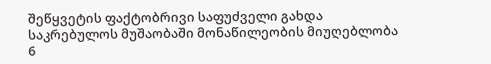შეწყვეტის ფაქტობრივი საფუძველი გახდა საკრებულოს მუშაობაში მონაწილეობის მიუღებლობა 6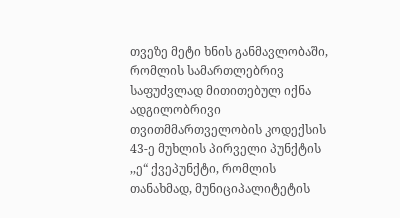თვეზე მეტი ხნის განმავლობაში, რომლის სამართლებრივ საფუძვლად მითითებულ იქნა ადგილობრივი თვითმმართველობის კოდექსის 43-ე მუხლის პირველი პუნქტის ,,ე“ ქვეპუნქტი, რომლის თანახმად, მუნიციპალიტეტის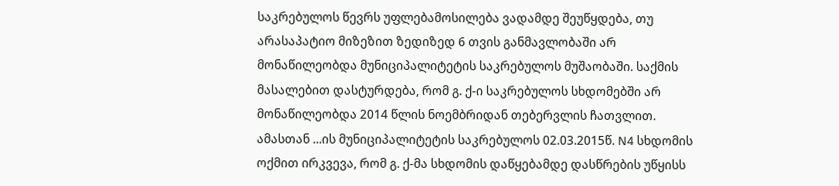საკრებულოს წევრს უფლებამოსილება ვადამდე შეუწყდება, თუ არასაპატიო მიზეზით ზედიზედ 6 თვის განმავლობაში არ მონაწილეობდა მუნიციპალიტეტის საკრებულოს მუშაობაში. საქმის მასალებით დასტურდება, რომ გ. ქ-ი საკრებულოს სხდომებში არ მონაწილეობდა 2014 წლის ნოემბრიდან თებერვლის ჩათვლით. ამასთან ...ის მუნიციპალიტეტის საკრებულოს 02.03.2015წ. N4 სხდომის ოქმით ირკვევა, რომ გ. ქ-მა სხდომის დაწყებამდე დასწრების უწყისს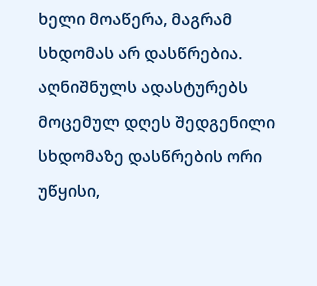ხელი მოაწერა, მაგრამ სხდომას არ დასწრებია. აღნიშნულს ადასტურებს მოცემულ დღეს შედგენილი სხდომაზე დასწრების ორი უწყისი,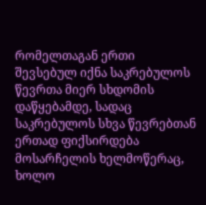რომელთაგან ერთი შევსებულ იქნა საკრებულოს წევრთა მიერ სხდომის დაწყებამდე, სადაც საკრებულოს სხვა წევრებთან ერთად ფიქსირდება მოსარჩელის ხელმოწერაც, ხოლო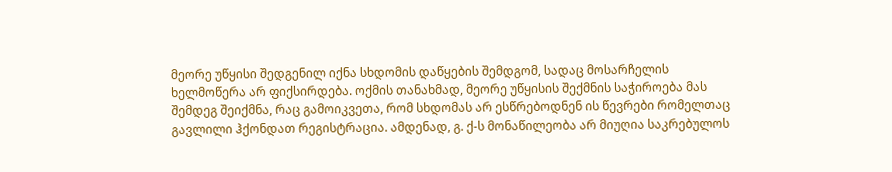მეორე უწყისი შედგენილ იქნა სხდომის დაწყების შემდგომ, სადაც მოსარჩელის ხელმოწერა არ ფიქსირდება. ოქმის თანახმად, მეორე უწყისის შექმნის საჭიროება მას შემდეგ შეიქმნა, რაც გამოიკვეთა, რომ სხდომას არ ესწრებოდნენ ის წევრები რომელთაც გავლილი ჰქონდათ რეგისტრაცია. ამდენად, გ. ქ-ს მონაწილეობა არ მიუღია საკრებულოს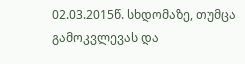02.03.2015წ. სხდომაზე, თუმცა გამოკვლევას და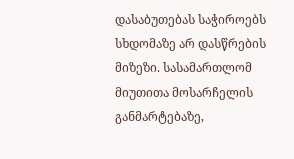დასაბუთებას საჭიროებს სხდომაზე არ დასწრების მიზეზი. სასამართლომ მიუთითა მოსარჩელის განმარტებაზე,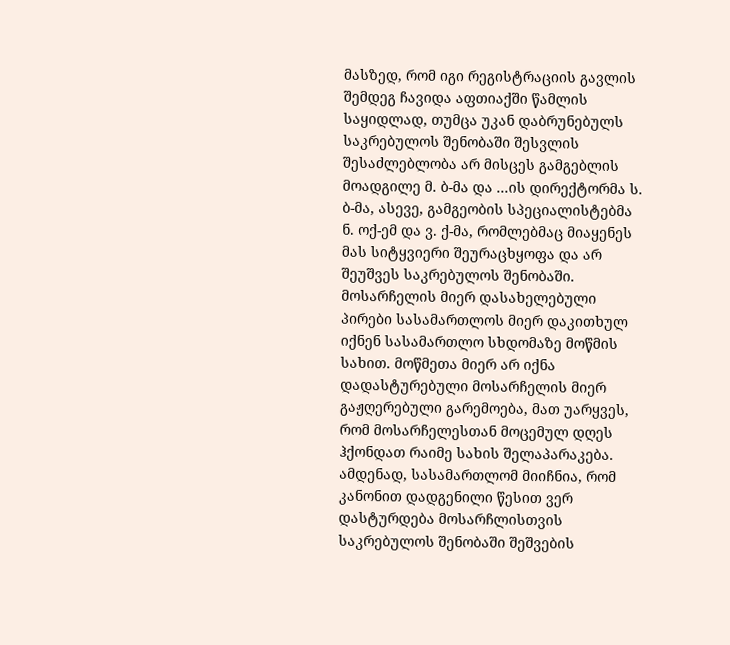მასზედ, რომ იგი რეგისტრაციის გავლის შემდეგ ჩავიდა აფთიაქში წამლის საყიდლად, თუმცა უკან დაბრუნებულს საკრებულოს შენობაში შესვლის შესაძლებლობა არ მისცეს გამგებლის მოადგილე მ. ბ-მა და ...ის დირექტორმა ს. ბ-მა, ასევე, გამგეობის სპეციალისტებმა ნ. ოქ-ემ და ვ. ქ-მა, რომლებმაც მიაყენეს მას სიტყვიერი შეურაცხყოფა და არ შეუშვეს საკრებულოს შენობაში. მოსარჩელის მიერ დასახელებული პირები სასამართლოს მიერ დაკითხულ იქნენ სასამართლო სხდომაზე მოწმის სახით. მოწმეთა მიერ არ იქნა დადასტურებული მოსარჩელის მიერ გაჟღერებული გარემოება, მათ უარყვეს, რომ მოსარჩელესთან მოცემულ დღეს ჰქონდათ რაიმე სახის შელაპარაკება. ამდენად, სასამართლომ მიიჩნია, რომ კანონით დადგენილი წესით ვერ დასტურდება მოსარჩლისთვის საკრებულოს შენობაში შეშვების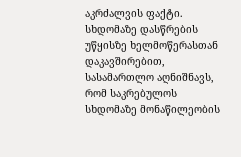აკრძალვის ფაქტი. სხდომაზე დასწრების უწყისზე ხელმოწერასთან დაკავშირებით, სასამართლო აღნიშნავს, რომ საკრებულოს სხდომაზე მონაწილეობის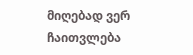მიღებად ვერ ჩაითვლება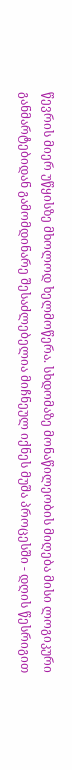წევრის მიერ უწყისზე მხოლოდ ხელმოწერა. სხდომაზე მონაწილეობის მიღება მისი ლოგიკური განმარტებიდან გამომდინარე შესაძლებელია მიჩნეულ იქნეს მუშა პროცესში - დღის წესრიგით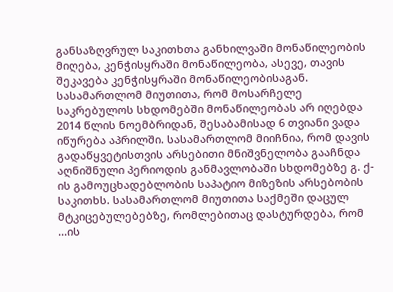განსაზღვრულ საკითხთა განხილვაში მონაწილეობის მიღება, კენჭისყრაში მონაწილეობა, ასევე, თავის შეკავება კენჭისყრაში მონაწილეობისაგან. სასამართლომ მიუთითა, რომ მოსარჩელე საკრებულოს სხდომებში მონაწილეობას არ იღებდა 2014 წლის ნოემბრიდან, შესაბამისად 6 თვიანი ვადა იწურება აპრილში. სასამართლომ მიიჩნია, რომ დავის გადაწყვეტისთვის არსებითი მნიშვნელობა გააჩნდა აღნიშნული პერიოდის განმავლობაში სხდომებზე გ. ქ-ის გამოუცხადებლობის საპატიო მიზეზის არსებობის საკითხს. სასამართლომ მიუთითა საქმეში დაცულ მტკიცებულებებზე, რომლებითაც დასტურდება, რომ ...ის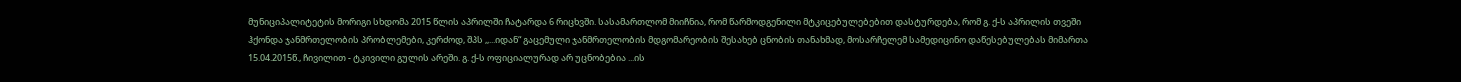მუნიციპალიტეტის მორიგი სხდომა 2015 წლის აპრილში ჩატარდა 6 რიცხვში. სასამართლომ მიიჩნია, რომ წარმოდგენილი მტკიცებულებებით დასტურდება, რომ გ. ქ-ს აპრილის თვეში ჰქონდა ჯანმრთელობის პრობლემები, კერძოდ, შპს ,,...იდან“ გაცემული ჯანმრთელობის მდგომარეობის შესახებ ცნობის თანახმად, მოსარჩელემ სამედიცინო დაწესებულებას მიმართა 15.04.2015წ., ჩივილით - ტკივილი გულის არეში. გ. ქ-ს ოფიციალურად არ უცნობებია ...ის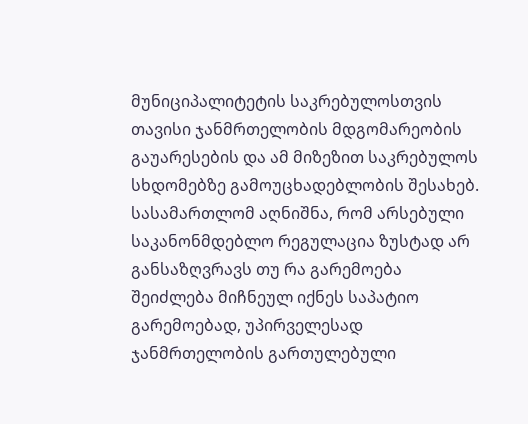მუნიციპალიტეტის საკრებულოსთვის თავისი ჯანმრთელობის მდგომარეობის გაუარესების და ამ მიზეზით საკრებულოს სხდომებზე გამოუცხადებლობის შესახებ. სასამართლომ აღნიშნა, რომ არსებული საკანონმდებლო რეგულაცია ზუსტად არ განსაზღვრავს თუ რა გარემოება შეიძლება მიჩნეულ იქნეს საპატიო გარემოებად, უპირველესად ჯანმრთელობის გართულებული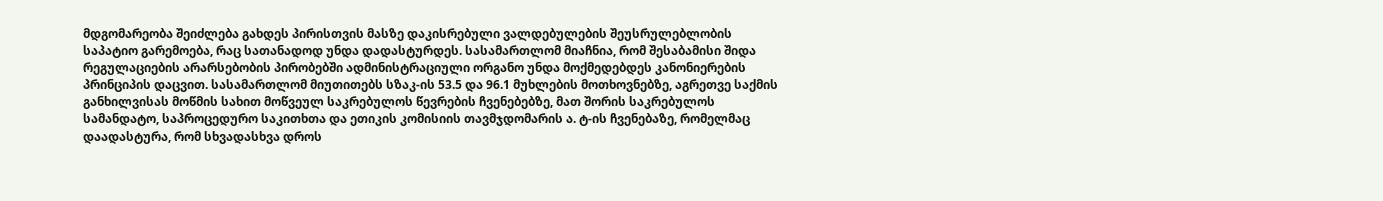მდგომარეობა შეიძლება გახდეს პირისთვის მასზე დაკისრებული ვალდებულების შეუსრულებლობის საპატიო გარემოება, რაც სათანადოდ უნდა დადასტურდეს. სასამართლომ მიაჩნია, რომ შესაბამისი შიდა რეგულაციების არარსებობის პირობებში ადმინისტრაციული ორგანო უნდა მოქმედებდეს კანონიერების პრინციპის დაცვით. სასამართლომ მიუთითებს სზაკ-ის 53.5 და 96.1 მუხლების მოთხოვნებზე, აგრეთვე საქმის განხილვისას მოწმის სახით მოწვეულ საკრებულოს წევრების ჩვენებებზე, მათ შორის საკრებულოს სამანდატო, საპროცედურო საკითხთა და ეთიკის კომისიის თავმჯდომარის ა. ტ-ის ჩვენებაზე, რომელმაც დაადასტურა, რომ სხვადასხვა დროს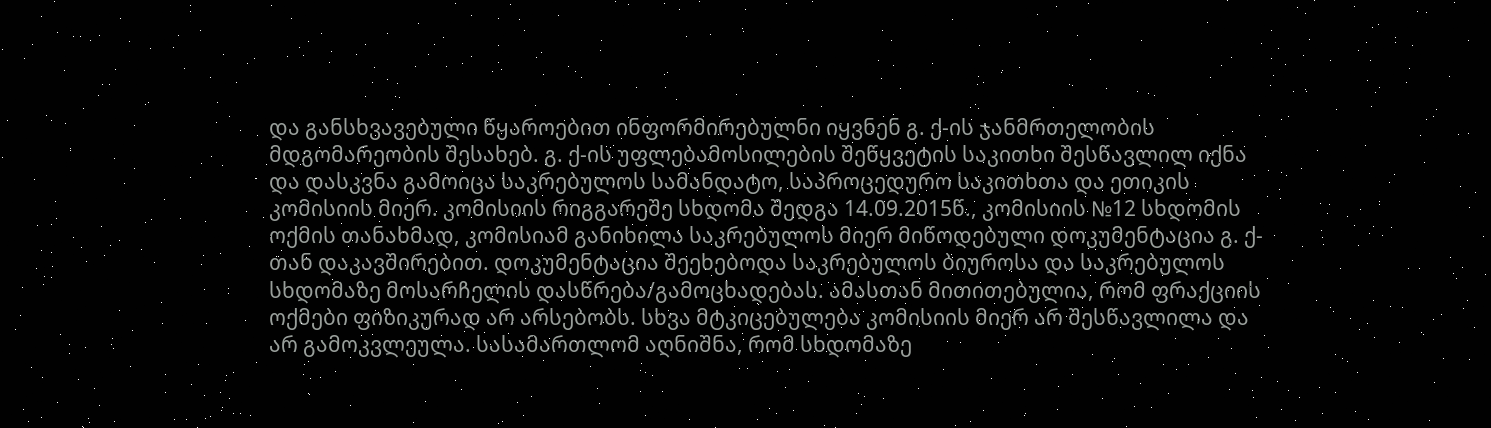და განსხვავებული წყაროებით ინფორმირებულნი იყვნენ გ. ქ-ის ჯანმრთელობის მდგომარეობის შესახებ. გ. ქ-ის უფლებამოსილების შეწყვეტის საკითხი შესწავლილ იქნა და დასკვნა გამოიცა საკრებულოს სამანდატო, საპროცედურო საკითხთა და ეთიკის კომისიის მიერ. კომისიის რიგგარეშე სხდომა შედგა 14.09.2015წ., კომისიის №12 სხდომის ოქმის თანახმად, კომისიამ განიხილა საკრებულოს მიერ მიწოდებული დოკუმენტაცია გ. ქ-თან დაკავშირებით. დოკუმენტაცია შეეხებოდა საკრებულოს ბიუროსა და საკრებულოს სხდომაზე მოსარჩელის დასწრება/გამოცხადებას. ამასთან მითითებულია, რომ ფრაქციის ოქმები ფიზიკურად არ არსებობს. სხვა მტკიცებულება კომისიის მიერ არ შესწავლილა და არ გამოკვლეულა. სასამართლომ აღნიშნა, რომ სხდომაზე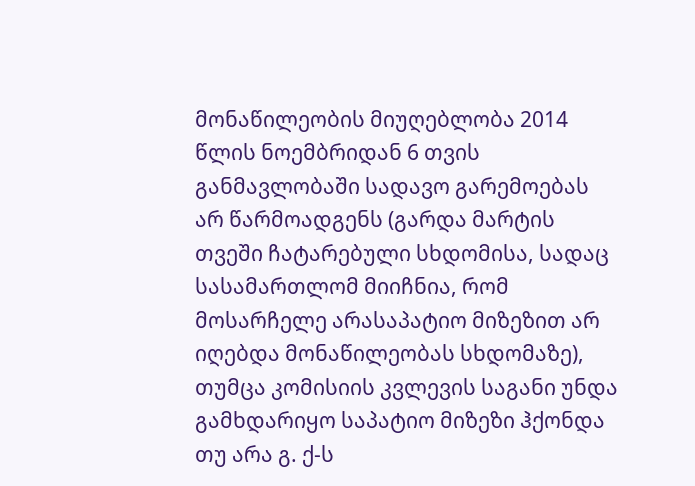მონაწილეობის მიუღებლობა 2014 წლის ნოემბრიდან 6 თვის განმავლობაში სადავო გარემოებას არ წარმოადგენს (გარდა მარტის თვეში ჩატარებული სხდომისა, სადაც სასამართლომ მიიჩნია, რომ მოსარჩელე არასაპატიო მიზეზით არ იღებდა მონაწილეობას სხდომაზე), თუმცა კომისიის კვლევის საგანი უნდა გამხდარიყო საპატიო მიზეზი ჰქონდა თუ არა გ. ქ-ს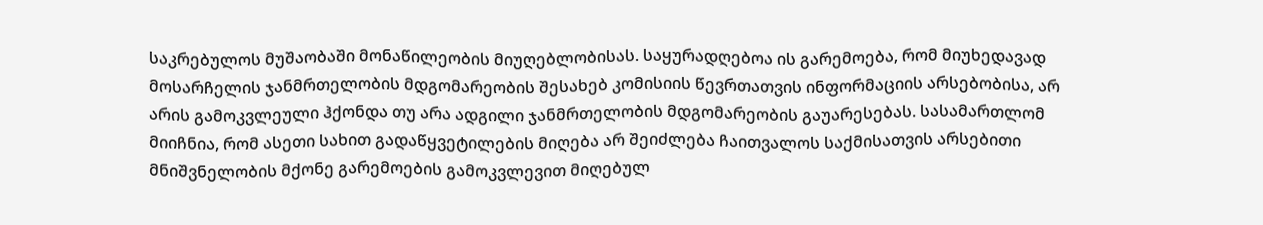საკრებულოს მუშაობაში მონაწილეობის მიუღებლობისას. საყურადღებოა ის გარემოება, რომ მიუხედავად მოსარჩელის ჯანმრთელობის მდგომარეობის შესახებ კომისიის წევრთათვის ინფორმაციის არსებობისა, არ არის გამოკვლეული ჰქონდა თუ არა ადგილი ჯანმრთელობის მდგომარეობის გაუარესებას. სასამართლომ მიიჩნია, რომ ასეთი სახით გადაწყვეტილების მიღება არ შეიძლება ჩაითვალოს საქმისათვის არსებითი მნიშვნელობის მქონე გარემოების გამოკვლევით მიღებულ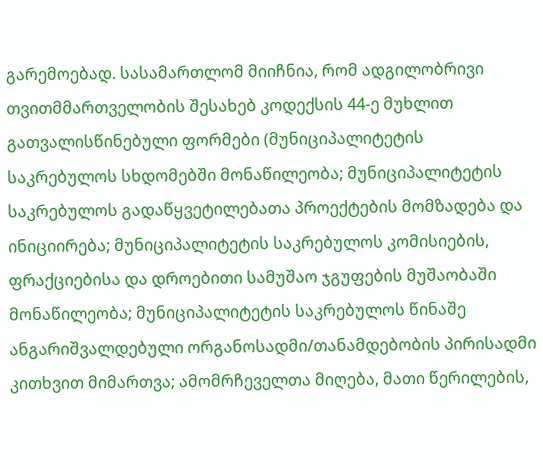გარემოებად. სასამართლომ მიიჩნია, რომ ადგილობრივი თვითმმართველობის შესახებ კოდექსის 44-ე მუხლით გათვალისწინებული ფორმები (მუნიციპალიტეტის საკრებულოს სხდომებში მონაწილეობა; მუნიციპალიტეტის საკრებულოს გადაწყვეტილებათა პროექტების მომზადება და ინიციირება; მუნიციპალიტეტის საკრებულოს კომისიების, ფრაქციებისა და დროებითი სამუშაო ჯგუფების მუშაობაში მონაწილეობა; მუნიციპალიტეტის საკრებულოს წინაშე ანგარიშვალდებული ორგანოსადმი/თანამდებობის პირისადმი კითხვით მიმართვა; ამომრჩეველთა მიღება, მათი წერილების,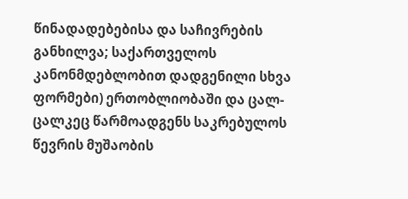წინადადებებისა და საჩივრების განხილვა; საქართველოს კანონმდებლობით დადგენილი სხვა ფორმები) ერთობლიობაში და ცალ-ცალკეც წარმოადგენს საკრებულოს წევრის მუშაობის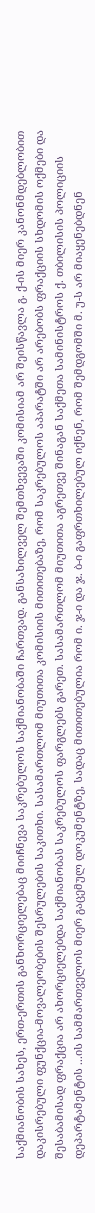საქმიანობის სახეს, ერთ-ერთის განხორციელებაც მიიჩნევა საკრებულოს საქმიანობაში ჩართვად. განსახილველ შემთხვევაში კომისიამ არ შეისწავლა გ. ქ-ის მიერ კანონმდებლობით დაკისრებული ფუნქცია-მოვალეობების შესრულების საკითხი. სასამართლომ მიუთითა კომისიის მითითებაზე, რომ საკრებულოს აპარატში არ არებობს ფრაქციის სხდომის ოქმები და შესაბამისად ფრაქცია არ ახორციელებდა საქმიანობას საკრებულოს ფარგლებს გარეთ. სასამართლომ მიუთითა აგრეთვე შინაგან საქმეთა სამინისტროს ქ. თბილისის პოლიციის დეპარტამენტის ...ის სამმართველოს მიერ გაცემულ დოკუმენტზე, სადაც მითითებულია რომ ი. ჯ-ი და ჯ. ბ-ი გაფრთხილებულ იქნენ, რომ შემდგომში მ. უ-ს არ მიაყენებდნენ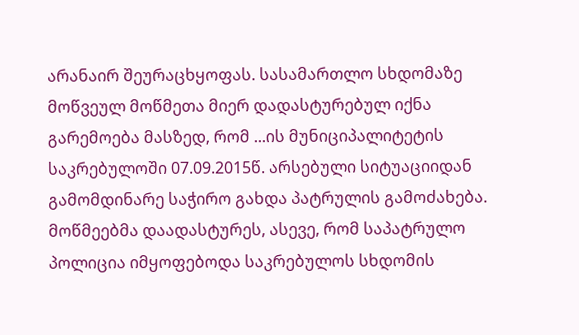არანაირ შეურაცხყოფას. სასამართლო სხდომაზე მოწვეულ მოწმეთა მიერ დადასტურებულ იქნა გარემოება მასზედ, რომ ...ის მუნიციპალიტეტის საკრებულოში 07.09.2015წ. არსებული სიტუაციიდან გამომდინარე საჭირო გახდა პატრულის გამოძახება. მოწმეებმა დაადასტურეს, ასევე, რომ საპატრულო პოლიცია იმყოფებოდა საკრებულოს სხდომის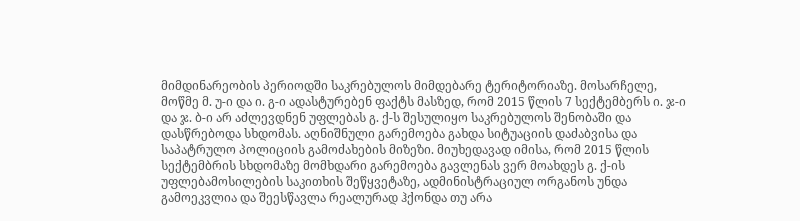მიმდინარეობის პერიოდში საკრებულოს მიმდებარე ტერიტორიაზე. მოსარჩელე, მოწმე მ. უ-ი და ი. გ-ი ადასტურებენ ფაქტს მასზედ, რომ 2015 წლის 7 სექტემბერს ი. ჯ-ი და ჯ. ბ-ი არ აძლევდნენ უფლებას გ. ქ-ს შესულიყო საკრებულოს შენობაში და დასწრებოდა სხდომას. აღნიშნული გარემოება გახდა სიტუაციის დაძაბვისა და საპატრულო პოლიციის გამოძახების მიზეზი. მიუხედავად იმისა, რომ 2015 წლის სექტემბრის სხდომაზე მომხდარი გარემოება გავლენას ვერ მოახდეს გ. ქ-ის უფლებამოსილების საკითხის შეწყვეტაზე, ადმინისტრაციულ ორგანოს უნდა გამოეკვლია და შეესწავლა რეალურად ჰქონდა თუ არა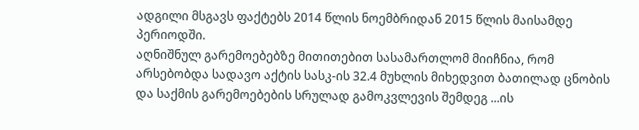ადგილი მსგავს ფაქტებს 2014 წლის ნოემბრიდან 2015 წლის მაისამდე პერიოდში.
აღნიშნულ გარემოებებზე მითითებით სასამართლომ მიიჩნია, რომ არსებობდა სადავო აქტის სასკ-ის 32.4 მუხლის მიხედვით ბათილად ცნობის და საქმის გარემოებების სრულად გამოკვლევის შემდეგ ...ის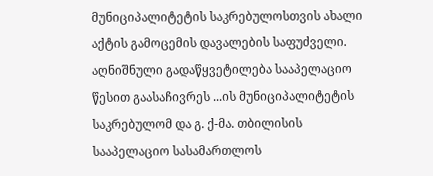მუნიციპალიტეტის საკრებულოსთვის ახალი აქტის გამოცემის დავალების საფუძველი.
აღნიშნული გადაწყვეტილება სააპელაციო წესით გაასაჩივრეს ...ის მუნიციპალიტეტის საკრებულომ და გ. ქ-მა. თბილისის სააპელაციო სასამართლოს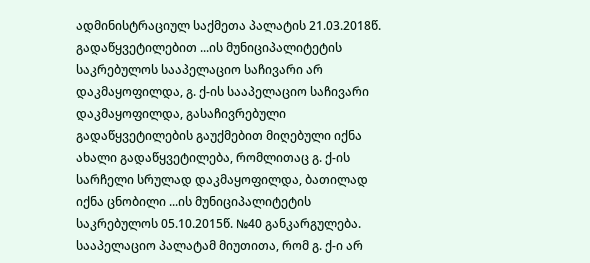ადმინისტრაციულ საქმეთა პალატის 21.03.2018წ. გადაწყვეტილებით ...ის მუნიციპალიტეტის საკრებულოს სააპელაციო საჩივარი არ დაკმაყოფილდა, გ. ქ-ის სააპელაციო საჩივარი დაკმაყოფილდა, გასაჩივრებული გადაწყვეტილების გაუქმებით მიღებული იქნა ახალი გადაწყვეტილება, რომლითაც გ. ქ-ის სარჩელი სრულად დაკმაყოფილდა, ბათილად იქნა ცნობილი ...ის მუნიციპალიტეტის საკრებულოს 05.10.2015წ. №40 განკარგულება.
სააპელაციო პალატამ მიუთითა, რომ გ. ქ-ი არ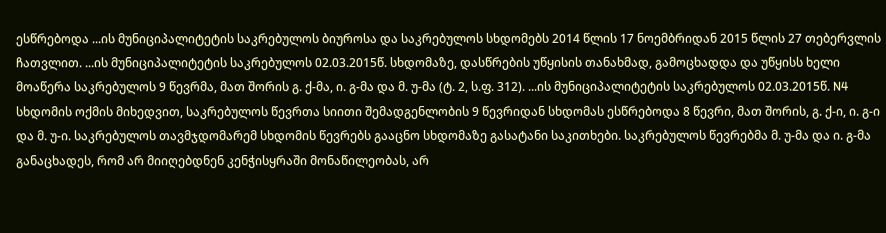ესწრებოდა ...ის მუნიციპალიტეტის საკრებულოს ბიუროსა და საკრებულოს სხდომებს 2014 წლის 17 ნოემბრიდან 2015 წლის 27 თებერვლის ჩათვლით. ...ის მუნიციპალიტეტის საკრებულოს 02.03.2015წ. სხდომაზე, დასწრების უწყისის თანახმად, გამოცხადდა და უწყისს ხელი მოაწერა საკრებულოს 9 წევრმა, მათ შორის გ. ქ-მა, ი. გ-მა და მ. უ-მა (ტ. 2, ს.ფ. 312). ...ის მუნიციპალიტეტის საკრებულოს 02.03.2015წ. N4 სხდომის ოქმის მიხედვით, საკრებულოს წევრთა სიითი შემადგენლობის 9 წევრიდან სხდომას ესწრებოდა 8 წევრი, მათ შორის, გ. ქ-ი, ი. გ-ი და მ. უ-ი. საკრებულოს თავმჯდომარემ სხდომის წევრებს გააცნო სხდომაზე გასატანი საკითხები. საკრებულოს წევრებმა მ. უ-მა და ი. გ-მა განაცხადეს, რომ არ მიიღებდნენ კენჭისყრაში მონაწილეობას, არ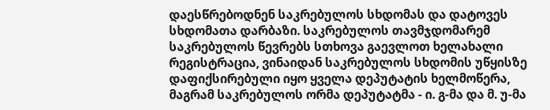დაესწრებოდნენ საკრებულოს სხდომას და დატოვეს სხდომათა დარბაზი. საკრებულოს თავმჯდომარემ საკრებულოს წევრებს სთხოვა გაევლოთ ხელახალი რეგისტრაცია, ვინაიდან საკრებულოს სხდომის უწყისზე დაფიქსირებული იყო ყველა დეპუტატის ხელმოწერა, მაგრამ საკრებულოს ორმა დეპუტატმა - ი. გ-მა და მ. უ-მა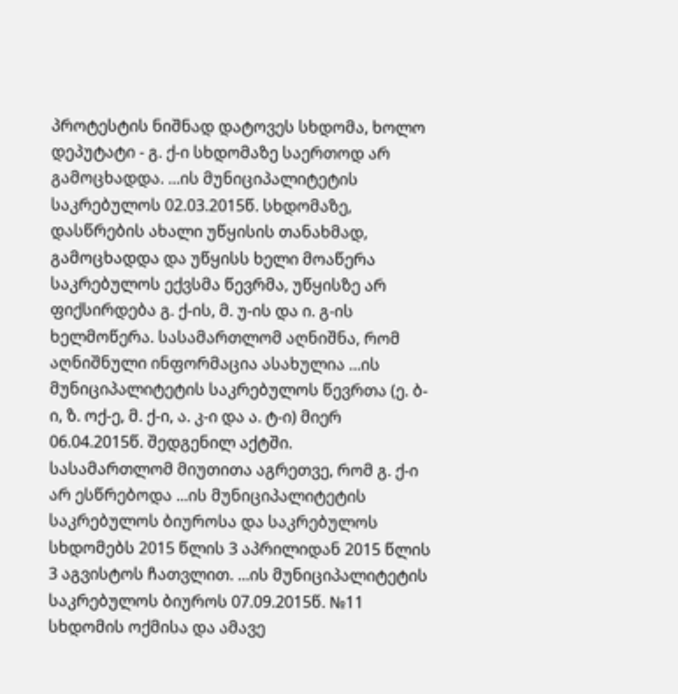პროტესტის ნიშნად დატოვეს სხდომა, ხოლო დეპუტატი - გ. ქ-ი სხდომაზე საერთოდ არ გამოცხადდა. ...ის მუნიციპალიტეტის საკრებულოს 02.03.2015წ. სხდომაზე, დასწრების ახალი უწყისის თანახმად, გამოცხადდა და უწყისს ხელი მოაწერა საკრებულოს ექვსმა წევრმა, უწყისზე არ ფიქსირდება გ. ქ-ის, მ. უ-ის და ი. გ-ის ხელმოწერა. სასამართლომ აღნიშნა, რომ აღნიშნული ინფორმაცია ასახულია ...ის მუნიციპალიტეტის საკრებულოს წევრთა (ე. ბ-ი, ზ. ოქ-ე, მ. ქ-ი, ა. კ-ი და ა. ტ-ი) მიერ 06.04.2015წ. შედგენილ აქტში.
სასამართლომ მიუთითა აგრეთვე, რომ გ. ქ-ი არ ესწრებოდა ...ის მუნიციპალიტეტის საკრებულოს ბიუროსა და საკრებულოს სხდომებს 2015 წლის 3 აპრილიდან 2015 წლის 3 აგვისტოს ჩათვლით. ...ის მუნიციპალიტეტის საკრებულოს ბიუროს 07.09.2015წ. №11 სხდომის ოქმისა და ამავე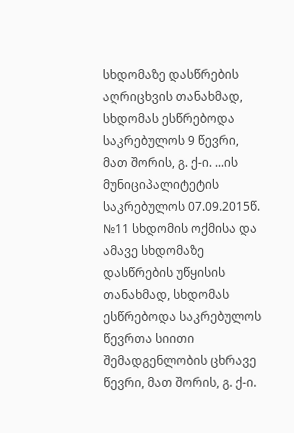სხდომაზე დასწრების აღრიცხვის თანახმად, სხდომას ესწრებოდა საკრებულოს 9 წევრი, მათ შორის, გ. ქ-ი. ...ის მუნიციპალიტეტის საკრებულოს 07.09.2015წ. №11 სხდომის ოქმისა და ამავე სხდომაზე დასწრების უწყისის თანახმად, სხდომას ესწრებოდა საკრებულოს წევრთა სიითი შემადგენლობის ცხრავე წევრი, მათ შორის, გ. ქ-ი.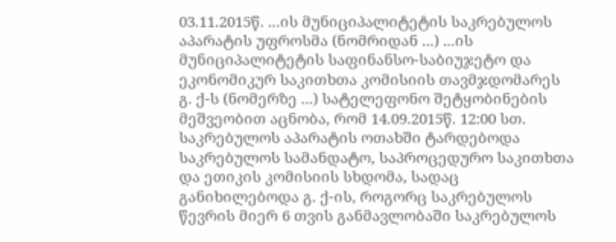03.11.2015წ. ...ის მუნიციპალიტეტის საკრებულოს აპარატის უფროსმა (ნომრიდან ...) ...ის მუნიციპალიტეტის საფინანსო-საბიუჯეტო და ეკონომიკურ საკითხთა კომისიის თავმჯდომარეს გ. ქ-ს (ნომერზე ...) სატელეფონო შეტყობინების მეშვეობით აცნობა, რომ 14.09.2015წ. 12:00 სთ. საკრებულოს აპარატის ოთახში ტარდებოდა საკრებულოს სამანდატო, საპროცედურო საკითხთა და ეთიკის კომისიის სხდომა, სადაც განიხილებოდა გ. ქ-ის, როგორც საკრებულოს წევრის მიერ 6 თვის განმავლობაში საკრებულოს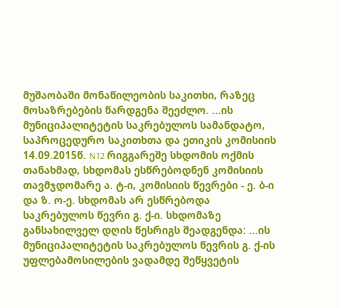მუშაობაში მონაწილეობის საკითხი, რაზეც მოსაზრებების წარდგენა შეეძლო. ...ის მუნიციპალიტეტის საკრებულოს სამანდატო, საპროცედურო საკითხთა და ეთიკის კომისიის 14.09.2015წ. N12 რიგგარეშე სხდომის ოქმის თანახმად, სხდომას ესწრებოდნენ კომისიის თავმჯდომარე ა. ტ-ი, კომისიის წევრები - ე. ბ-ი და ზ. ო-ე. სხდომას არ ესწრებოდა საკრებულოს წევრი გ. ქ-ი. სხდომაზე განსახილველ დღის წესრიგს შეადგენდა: ...ის მუნიციპალიტეტის საკრებულოს წევრის გ. ქ-ის უფლებამოსილების ვადამდე შეწყვეტის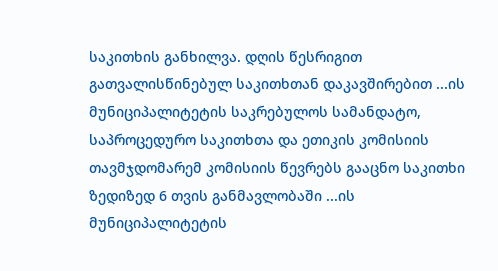საკითხის განხილვა. დღის წესრიგით გათვალისწინებულ საკითხთან დაკავშირებით ...ის მუნიციპალიტეტის საკრებულოს სამანდატო, საპროცედურო საკითხთა და ეთიკის კომისიის თავმჯდომარემ კომისიის წევრებს გააცნო საკითხი ზედიზედ 6 თვის განმავლობაში ...ის მუნიციპალიტეტის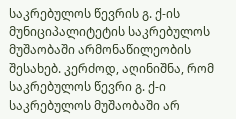საკრებულოს წევრის გ. ქ-ის მუნიციპალიტეტის საკრებულოს მუშაობაში არმონაწილეობის შესახებ. კერძოდ, აღინიშნა, რომ საკრებულოს წევრი გ. ქ-ი საკრებულოს მუშაობაში არ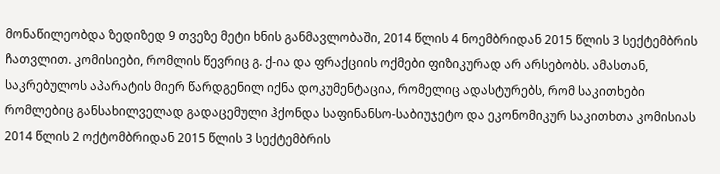მონაწილეობდა ზედიზედ 9 თვეზე მეტი ხნის განმავლობაში, 2014 წლის 4 ნოემბრიდან 2015 წლის 3 სექტემბრის ჩათვლით. კომისიები, რომლის წევრიც გ. ქ-ია და ფრაქციის ოქმები ფიზიკურად არ არსებობს. ამასთან, საკრებულოს აპარატის მიერ წარდგენილ იქნა დოკუმენტაცია, რომელიც ადასტურებს, რომ საკითხები რომლებიც განსახილველად გადაცემული ჰქონდა საფინანსო-საბიუჯეტო და ეკონომიკურ საკითხთა კომისიას 2014 წლის 2 ოქტომბრიდან 2015 წლის 3 სექტემბრის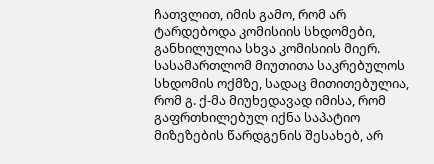ჩათვლით, იმის გამო, რომ არ ტარდებოდა კომისიის სხდომები, განხილულია სხვა კომისიის მიერ. სასამართლომ მიუთითა საკრებულოს სხდომის ოქმზე, სადაც მითითებულია, რომ გ. ქ-მა მიუხედავად იმისა, რომ გაფრთხილებულ იქნა საპატიო მიზეზების წარდგენის შესახებ, არ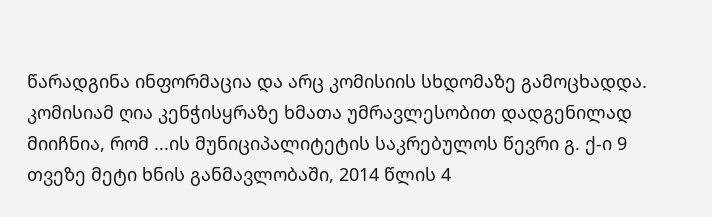წარადგინა ინფორმაცია და არც კომისიის სხდომაზე გამოცხადდა. კომისიამ ღია კენჭისყრაზე ხმათა უმრავლესობით დადგენილად მიიჩნია, რომ ...ის მუნიციპალიტეტის საკრებულოს წევრი გ. ქ-ი 9 თვეზე მეტი ხნის განმავლობაში, 2014 წლის 4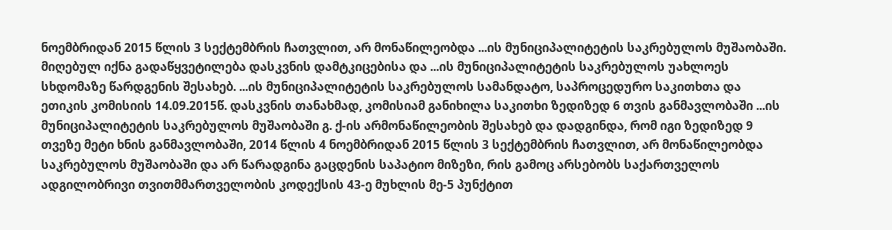ნოემბრიდან 2015 წლის 3 სექტემბრის ჩათვლით, არ მონაწილეობდა ...ის მუნიციპალიტეტის საკრებულოს მუშაობაში. მიღებულ იქნა გადაწყვეტილება დასკვნის დამტკიცებისა და ...ის მუნიციპალიტეტის საკრებულოს უახლოეს სხდომაზე წარდგენის შესახებ. ...ის მუნიციპალიტეტის საკრებულოს სამანდატო, საპროცედურო საკითხთა და ეთიკის კომისიის 14.09.2015წ. დასკვნის თანახმად, კომისიამ განიხილა საკითხი ზედიზედ 6 თვის განმავლობაში ...ის მუნიციპალიტეტის საკრებულოს მუშაობაში გ. ქ-ის არმონაწილეობის შესახებ და დადგინდა, რომ იგი ზედიზედ 9 თვეზე მეტი ხნის განმავლობაში, 2014 წლის 4 ნოემბრიდან 2015 წლის 3 სექტემბრის ჩათვლით, არ მონაწილეობდა საკრებულოს მუშაობაში და არ წარადგინა გაცდენის საპატიო მიზეზი, რის გამოც არსებობს საქართველოს ადგილობრივი თვითმმართველობის კოდექსის 43-ე მუხლის მე-5 პუნქტით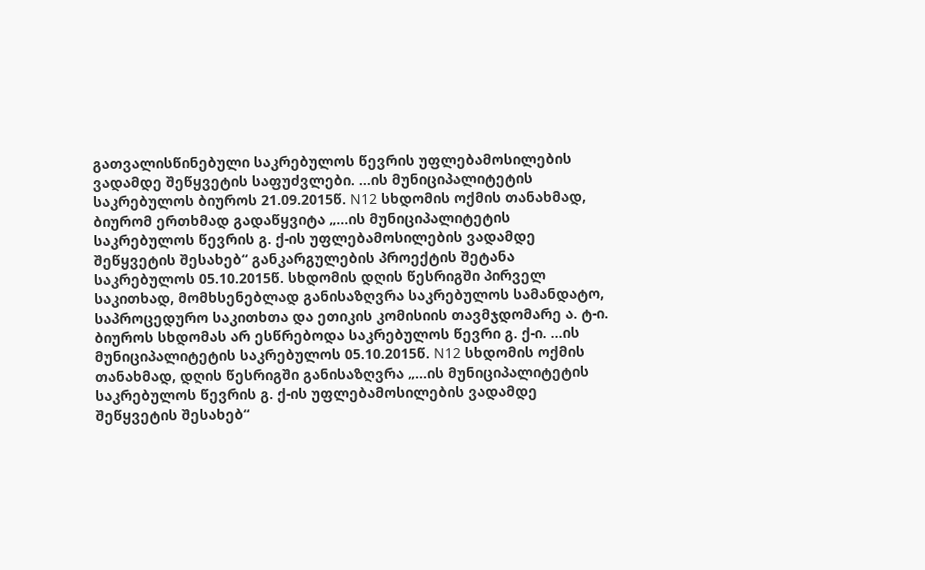გათვალისწინებული საკრებულოს წევრის უფლებამოსილების ვადამდე შეწყვეტის საფუძვლები. ...ის მუნიციპალიტეტის საკრებულოს ბიუროს 21.09.2015წ. N12 სხდომის ოქმის თანახმად, ბიურომ ერთხმად გადაწყვიტა „...ის მუნიციპალიტეტის საკრებულოს წევრის გ. ქ-ის უფლებამოსილების ვადამდე შეწყვეტის შესახებ“ განკარგულების პროექტის შეტანა საკრებულოს 05.10.2015წ. სხდომის დღის წესრიგში პირველ საკითხად, მომხსენებლად განისაზღვრა საკრებულოს სამანდატო, საპროცედურო საკითხთა და ეთიკის კომისიის თავმჯდომარე ა. ტ-ი. ბიუროს სხდომას არ ესწრებოდა საკრებულოს წევრი გ. ქ-ი. ...ის მუნიციპალიტეტის საკრებულოს 05.10.2015წ. N12 სხდომის ოქმის თანახმად, დღის წესრიგში განისაზღვრა „...ის მუნიციპალიტეტის საკრებულოს წევრის გ. ქ-ის უფლებამოსილების ვადამდე შეწყვეტის შესახებ“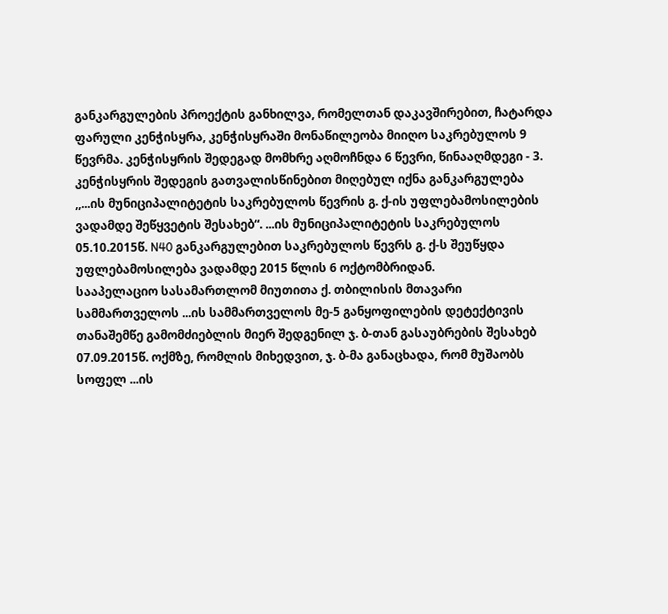განკარგულების პროექტის განხილვა, რომელთან დაკავშირებით, ჩატარდა ფარული კენჭისყრა, კენჭისყრაში მონაწილეობა მიიღო საკრებულოს 9 წევრმა. კენჭისყრის შედეგად მომხრე აღმოჩნდა 6 წევრი, წინააღმდეგი - 3. კენჭისყრის შედეგის გათვალისწინებით მიღებულ იქნა განკარგულება ,,...ის მუნიციპალიტეტის საკრებულოს წევრის გ. ქ-ის უფლებამოსილების ვადამდე შეწყვეტის შესახებ“. ...ის მუნიციპალიტეტის საკრებულოს 05.10.2015წ. N40 განკარგულებით საკრებულოს წევრს გ. ქ-ს შეუწყდა უფლებამოსილება ვადამდე 2015 წლის 6 ოქტომბრიდან.
სააპელაციო სასამართლომ მიუთითა ქ. თბილისის მთავარი სამმართველოს ...ის სამმართველოს მე-5 განყოფილების დეტექტივის თანაშემწე გამომძიებლის მიერ შედგენილ ჯ. ბ-თან გასაუბრების შესახებ 07.09.2015წ. ოქმზე, რომლის მიხედვით, ჯ. ბ-მა განაცხადა, რომ მუშაობს სოფელ ...ის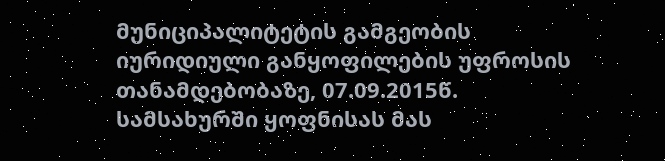მუნიციპალიტეტის გამგეობის იურიდიული განყოფილების უფროსის თანამდებობაზე, 07.09.2015წ. სამსახურში ყოფნისას მას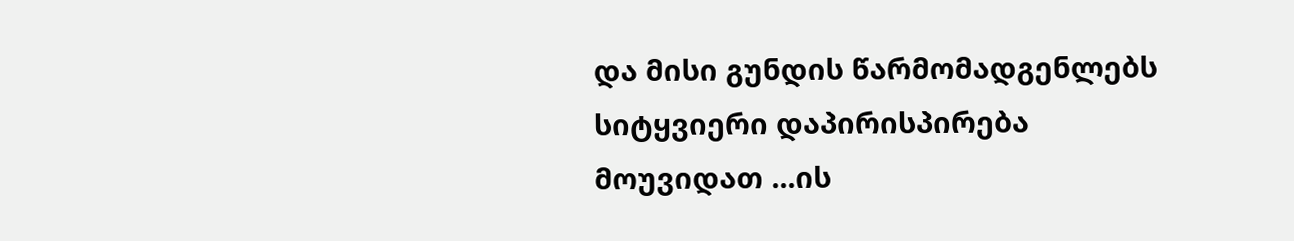და მისი გუნდის წარმომადგენლებს სიტყვიერი დაპირისპირება მოუვიდათ ...ის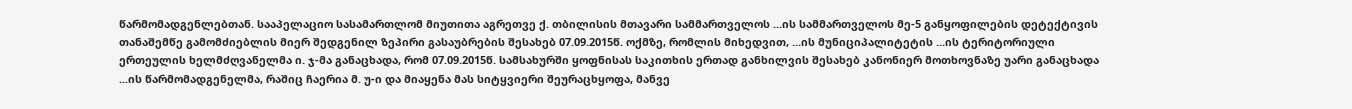წარმომადგენლებთან. სააპელაციო სასამართლომ მიუთითა აგრეთვე ქ. თბილისის მთავარი სამმართველოს ...ის სამმართველოს მე-5 განყოფილების დეტექტივის თანაშემწე გამომძიებლის მიერ შედგენილ ზეპირი გასაუბრების შესახებ 07.09.2015წ. ოქმზე, რომლის მიხედვით, ...ის მუნიციპალიტეტის ...ის ტერიტორიული ერთეულის ხელმძღვანელმა ი. ჯ-მა განაცხადა, რომ 07.09.2015წ. სამსახურში ყოფნისას საკითხის ერთად განხილვის შესახებ კანონიერ მოთხოვნაზე უარი განაცხადა ...ის წარმომადგენელმა, რაშიც ჩაერია მ. უ-ი და მიაყენა მას სიტყვიერი შეურაცხყოფა, მანვე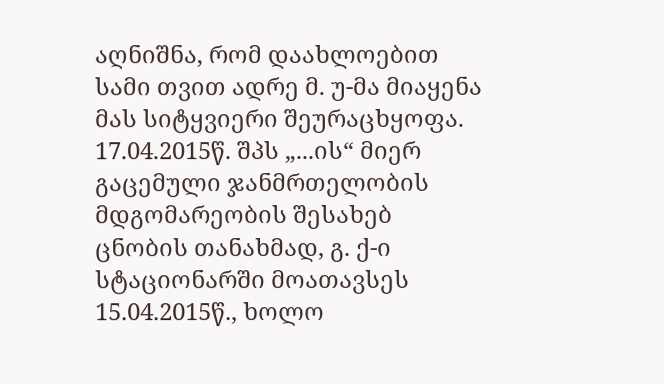აღნიშნა, რომ დაახლოებით სამი თვით ადრე მ. უ-მა მიაყენა მას სიტყვიერი შეურაცხყოფა. 17.04.2015წ. შპს „...ის“ მიერ გაცემული ჯანმრთელობის მდგომარეობის შესახებ ცნობის თანახმად, გ. ქ-ი სტაციონარში მოათავსეს 15.04.2015წ., ხოლო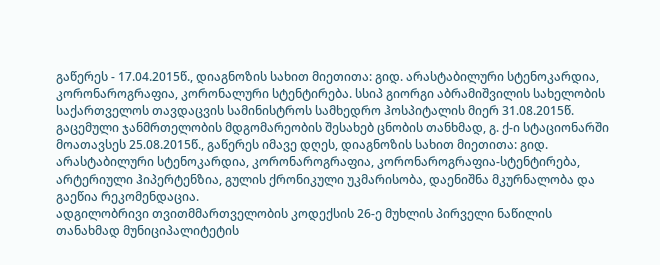გაწერეს - 17.04.2015წ., დიაგნოზის სახით მიეთითა: გიდ. არასტაბილური სტენოკარდია, კორონაროგრაფია, კორონალური სტენტირება. სსიპ გიორგი აბრამიშვილის სახელობის საქართველოს თავდაცვის სამინისტროს სამხედრო ჰოსპიტალის მიერ 31.08.2015წ. გაცემული ჯანმრთელობის მდგომარეობის შესახებ ცნობის თანხმად, გ. ქ-ი სტაციონარში მოათავსეს 25.08.2015წ., გაწერეს იმავე დღეს, დიაგნოზის სახით მიეთითა: გიდ. არასტაბილური სტენოკარდია, კორონაროგრაფია, კორონაროგრაფია-სტენტირება, არტერიული ჰიპერტენზია, გულის ქრონიკული უკმარისობა, დაენიშნა მკურნალობა და გაეწია რეკომენდაცია.
ადგილობრივი თვითმმართველობის კოდექსის 26-ე მუხლის პირველი ნაწილის თანახმად მუნიციპალიტეტის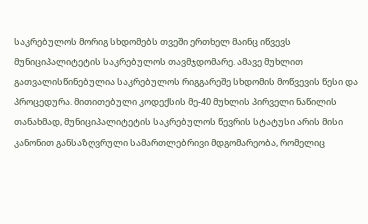საკრებულოს მორიგ სხდომებს თვეში ერთხელ მაინც იწვევს მუნიციპალიტეტის საკრებულოს თავმჯდომარე. ამავე მუხლით გათვალისწინებულია საკრებულოს რიგგარეშე სხდომის მოწვევის წესი და პროცედურა. მითითებული კოდექსის მე-40 მუხლის პირველი ნაწილის თანახმად, მუნიციპალიტეტის საკრებულოს წევრის სტატუსი არის მისი კანონით განსაზღვრული სამართლებრივი მდგომარეობა, რომელიც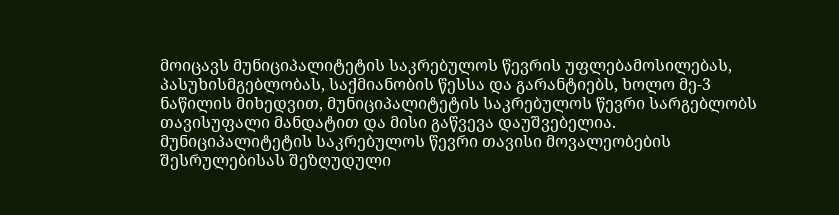მოიცავს მუნიციპალიტეტის საკრებულოს წევრის უფლებამოსილებას, პასუხისმგებლობას, საქმიანობის წესსა და გარანტიებს, ხოლო მე-3 ნაწილის მიხედვით, მუნიციპალიტეტის საკრებულოს წევრი სარგებლობს თავისუფალი მანდატით და მისი გაწვევა დაუშვებელია. მუნიციპალიტეტის საკრებულოს წევრი თავისი მოვალეობების შესრულებისას შეზღუდული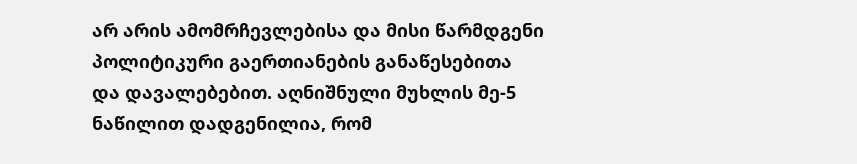არ არის ამომრჩევლებისა და მისი წარმდგენი პოლიტიკური გაერთიანების განაწესებითა და დავალებებით. აღნიშნული მუხლის მე-5 ნაწილით დადგენილია, რომ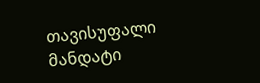თავისუფალი მანდატი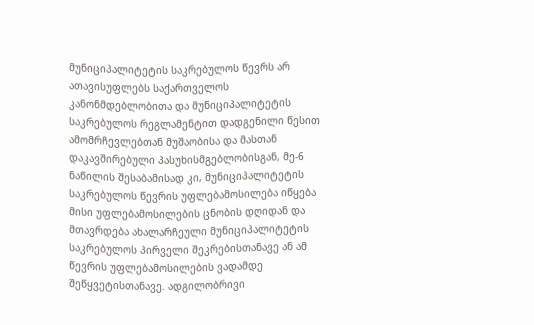მუნიციპალიტეტის საკრებულოს წევრს არ ათავისუფლებს საქართველოს კანონმდებლობითა და მუნიციპალიტეტის საკრებულოს რეგლამენტით დადგენილი წესით ამომრჩევლებთან მუშაობისა და მასთან დაკავშირებული პასუხისმგებლობისგან, მე-6 ნაწილის შესაბამისად კი, მუნიციპალიტეტის საკრებულოს წევრის უფლებამოსილება იწყება მისი უფლებამოსილების ცნობის დღიდან და მთავრდება ახალარჩეული მუნიციპალიტეტის საკრებულოს პირველი შეკრებისთანავე ან ამ წევრის უფლებამოსილების ვადამდე შეწყვეტისთანავე. ადგილობრივი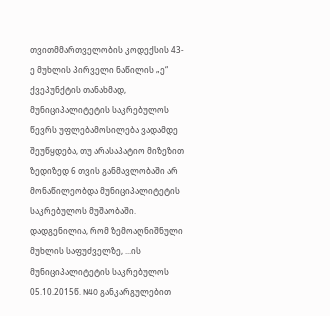თვითმმართველობის კოდექსის 43-ე მუხლის პირველი ნაწილის „ე“ ქვეპუნქტის თანახმად, მუნიციპალიტეტის საკრებულოს წევრს უფლებამოსილება ვადამდე შეუწყდება, თუ არასაპატიო მიზეზით ზედიზედ 6 თვის განმავლობაში არ მონაწილეობდა მუნიციპალიტეტის საკრებულოს მუშაობაში. დადგენილია, რომ ზემოაღნიშნული მუხლის საფუძველზე, ...ის მუნიციპალიტეტის საკრებულოს 05.10.2015წ. N40 განკარგულებით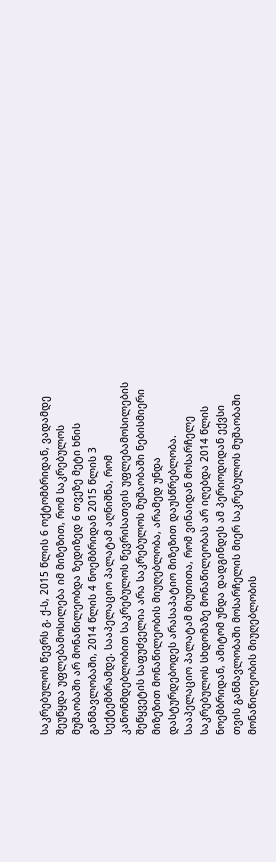საკრებულოს წევრს გ. ქ-ს, 2015 წლის 6 ოქტომბრიდან, ვადამდე შეუწყდა უფლებამოსილება იმ მიზეზით, რომ საკრებულოს მუშაობაში არ მონაწილეობდა ზედიზედ 6 თვეზე მეტი ხნის განმავლობაში, 2014 წლის 4 ნოემბრიდან 2015 წლის 3 სექტემბრამდე. სააპელაციო პალატამ აღნიშნა, რომ კანონმდებლობით საკრებულოს წევრისათვის უფლებამოსილების შეწყვეტის საფუძველია არა საკრებულოს მუშაობაში ნებისმიერი მიზეზით მონაწილეობის მიუღებლობა, არამედ უნდა დასტურდებოდეს არასაპატიო მიზეზით დაუსწრებლობა. სააპელაციო პალატამ მიუთითა, რომ ვინაიდან მოსარჩელე საკრებულოს სხდომაზე მონაწილეობას არ იღებდა 2014 წლის ნოემბრიდან, ამიტომ უნდა დადგინდეს ამ პერიოდიდან ექვსი თვის განმავლობაში მოსარჩელის მიერ საკრებულოს მუშაობაში მონაწილეობის მიუღებლობის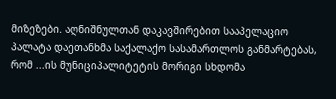მიზეზები. აღნიშნულთან დაკავშირებით სააპელაციო პალატა დაეთანხმა საქალაქო სასამართლოს განმარტებას, რომ ...ის მუნიციპალიტეტის მორიგი სხდომა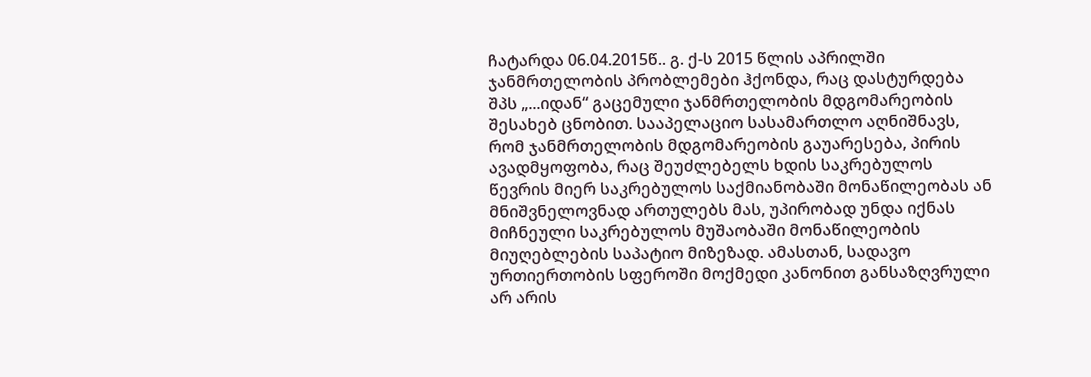ჩატარდა 06.04.2015წ.. გ. ქ-ს 2015 წლის აპრილში ჯანმრთელობის პრობლემები ჰქონდა, რაც დასტურდება შპს „...იდან“ გაცემული ჯანმრთელობის მდგომარეობის შესახებ ცნობით. სააპელაციო სასამართლო აღნიშნავს, რომ ჯანმრთელობის მდგომარეობის გაუარესება, პირის ავადმყოფობა, რაც შეუძლებელს ხდის საკრებულოს წევრის მიერ საკრებულოს საქმიანობაში მონაწილეობას ან მნიშვნელოვნად ართულებს მას, უპირობად უნდა იქნას მიჩნეული საკრებულოს მუშაობაში მონაწილეობის მიუღებლების საპატიო მიზეზად. ამასთან, სადავო ურთიერთობის სფეროში მოქმედი კანონით განსაზღვრული არ არის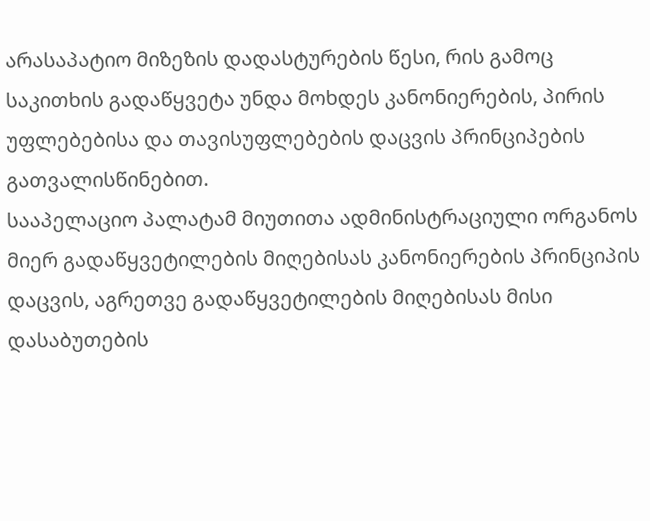არასაპატიო მიზეზის დადასტურების წესი, რის გამოც საკითხის გადაწყვეტა უნდა მოხდეს კანონიერების, პირის უფლებებისა და თავისუფლებების დაცვის პრინციპების გათვალისწინებით.
სააპელაციო პალატამ მიუთითა ადმინისტრაციული ორგანოს მიერ გადაწყვეტილების მიღებისას კანონიერების პრინციპის დაცვის, აგრეთვე გადაწყვეტილების მიღებისას მისი დასაბუთების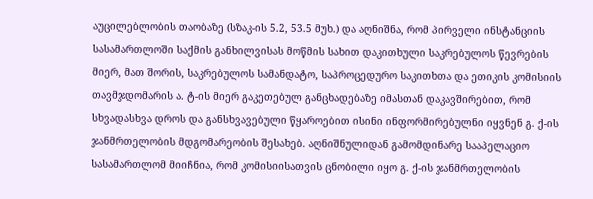აუცილებლობის თაობაზე (სზაკ-ის 5.2, 53.5 მუხ.) და აღნიშნა, რომ პირველი ინსტანციის სასამართლოში საქმის განხილვისას მოწმის სახით დაკითხული საკრებულოს წევრების მიერ, მათ შორის, საკრებულოს სამანდატო, საპროცედურო საკითხთა და ეთიკის კომისიის თავმჯდომარის ა. ტ-ის მიერ გაკეთებულ განცხადებაზე იმასთან დაკავშირებით, რომ სხვადასხვა დროს და განსხვავებული წყაროებით ისინი ინფორმირებულნი იყვნენ გ. ქ-ის ჯანმრთელობის მდგომარეობის შესახებ. აღნიშნულიდან გამომდინარე სააპელაციო სასამართლომ მიიჩნია, რომ კომისიისათვის ცნობილი იყო გ. ქ-ის ჯანმრთელობის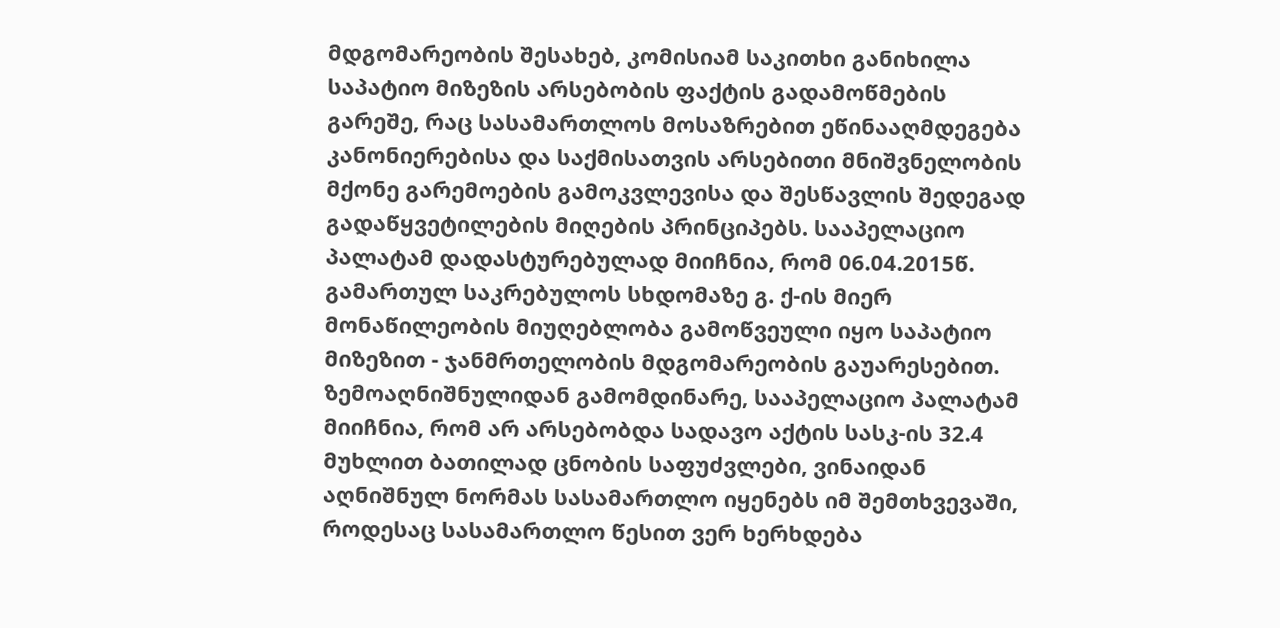მდგომარეობის შესახებ, კომისიამ საკითხი განიხილა საპატიო მიზეზის არსებობის ფაქტის გადამოწმების გარეშე, რაც სასამართლოს მოსაზრებით ეწინააღმდეგება კანონიერებისა და საქმისათვის არსებითი მნიშვნელობის მქონე გარემოების გამოკვლევისა და შესწავლის შედეგად გადაწყვეტილების მიღების პრინციპებს. სააპელაციო პალატამ დადასტურებულად მიიჩნია, რომ 06.04.2015წ. გამართულ საკრებულოს სხდომაზე გ. ქ-ის მიერ მონაწილეობის მიუღებლობა გამოწვეული იყო საპატიო მიზეზით - ჯანმრთელობის მდგომარეობის გაუარესებით. ზემოაღნიშნულიდან გამომდინარე, სააპელაციო პალატამ მიიჩნია, რომ არ არსებობდა სადავო აქტის სასკ-ის 32.4 მუხლით ბათილად ცნობის საფუძვლები, ვინაიდან აღნიშნულ ნორმას სასამართლო იყენებს იმ შემთხვევაში, როდესაც სასამართლო წესით ვერ ხერხდება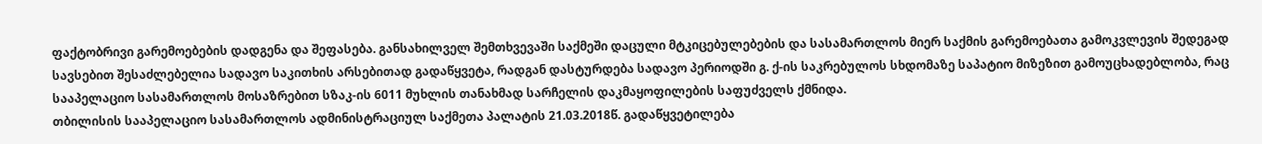ფაქტობრივი გარემოებების დადგენა და შეფასება. განსახილველ შემთხვევაში საქმეში დაცული მტკიცებულებების და სასამართლოს მიერ საქმის გარემოებათა გამოკვლევის შედეგად სავსებით შესაძლებელია სადავო საკითხის არსებითად გადაწყვეტა, რადგან დასტურდება სადავო პერიოდში გ. ქ-ის საკრებულოს სხდომაზე საპატიო მიზეზით გამოუცხადებლობა, რაც სააპელაციო სასამართლოს მოსაზრებით სზაკ-ის 6011 მუხლის თანახმად სარჩელის დაკმაყოფილების საფუძველს ქმნიდა.
თბილისის სააპელაციო სასამართლოს ადმინისტრაციულ საქმეთა პალატის 21.03.2018წ. გადაწყვეტილება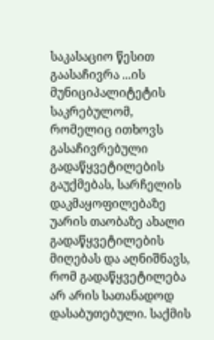საკასაციო წესით გაასაჩივრა ...ის მუნიციპალიტეტის საკრებულომ, რომელიც ითხოვს გასაჩივრებული გადაწყვეტილების გაუქმებას, სარჩელის დაკმაყოფილებაზე უარის თაობაზე ახალი გადაწყვეტილების მიღებას და აღნიშნავს, რომ გადაწყვეტილება არ არის სათანადოდ დასაბუთებული. საქმის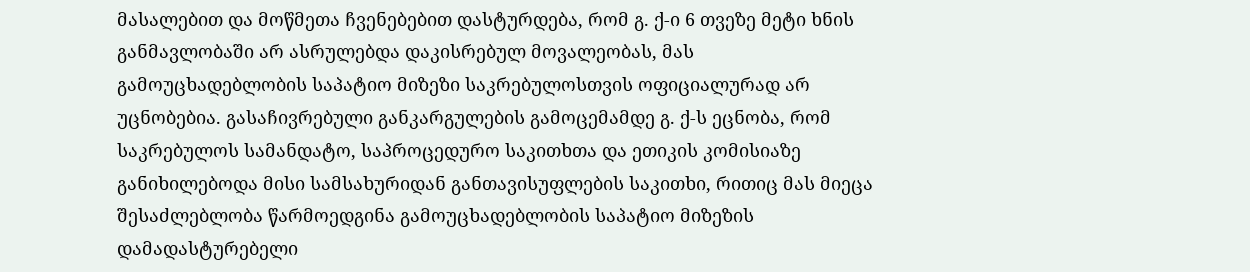მასალებით და მოწმეთა ჩვენებებით დასტურდება, რომ გ. ქ-ი 6 თვეზე მეტი ხნის განმავლობაში არ ასრულებდა დაკისრებულ მოვალეობას, მას გამოუცხადებლობის საპატიო მიზეზი საკრებულოსთვის ოფიციალურად არ უცნობებია. გასაჩივრებული განკარგულების გამოცემამდე გ. ქ-ს ეცნობა, რომ საკრებულოს სამანდატო, საპროცედურო საკითხთა და ეთიკის კომისიაზე განიხილებოდა მისი სამსახურიდან განთავისუფლების საკითხი, რითიც მას მიეცა შესაძლებლობა წარმოედგინა გამოუცხადებლობის საპატიო მიზეზის დამადასტურებელი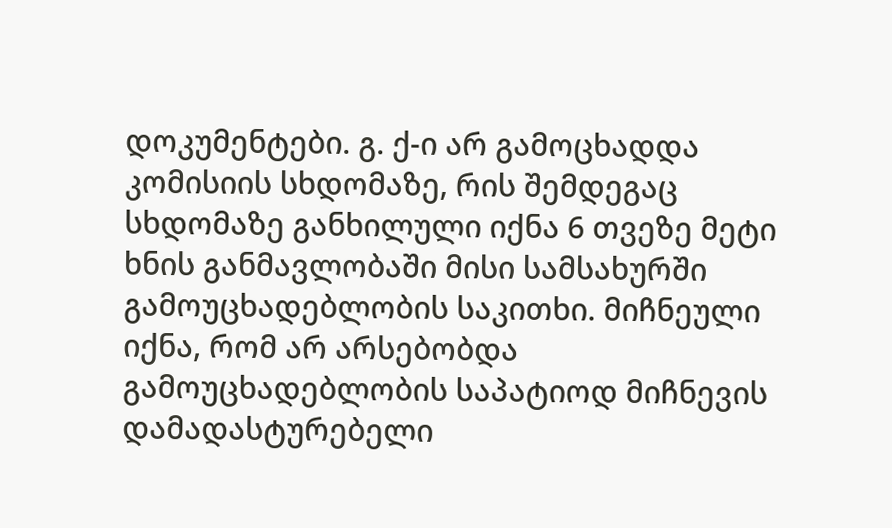დოკუმენტები. გ. ქ-ი არ გამოცხადდა კომისიის სხდომაზე, რის შემდეგაც სხდომაზე განხილული იქნა 6 თვეზე მეტი ხნის განმავლობაში მისი სამსახურში გამოუცხადებლობის საკითხი. მიჩნეული იქნა, რომ არ არსებობდა გამოუცხადებლობის საპატიოდ მიჩნევის დამადასტურებელი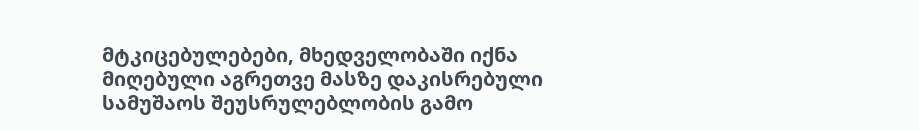მტკიცებულებები, მხედველობაში იქნა მიღებული აგრეთვე მასზე დაკისრებული სამუშაოს შეუსრულებლობის გამო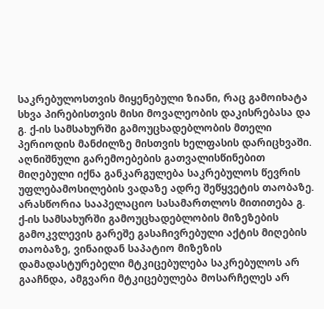საკრებულოსთვის მიყენებული ზიანი, რაც გამოიხატა სხვა პირებისთვის მისი მოვალეობის დაკისრებასა და გ. ქ-ის სამსახურში გამოუცხადებლობის მთელი პერიოდის მანძილზე მისთვის ხელფასის დარიცხვაში. აღნიშნული გარემოებების გათვალისწინებით მიღებული იქნა განკარგულება საკრებულოს წევრის უფლებამოსილების ვადაზე ადრე შეწყვეტის თაობაზე. არასწორია სააპელაციო სასამართლოს მითითება გ. ქ-ის სამსახურში გამოუცხადებლობის მიზეზების გამოკვლევის გარეშე გასაჩივრებული აქტის მიღების თაობაზე, ვინაიდან საპატიო მიზეზის დამადასტურებელი მტკიცებულება საკრებულოს არ გააჩნდა, ამგვარი მტკიცებულება მოსარჩელეს არ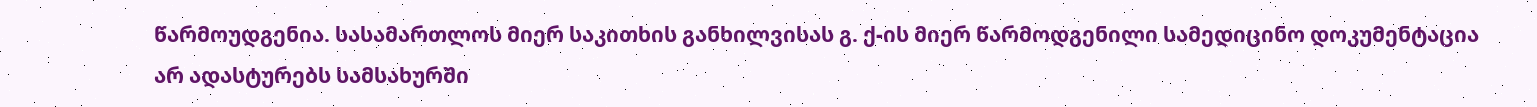წარმოუდგენია. სასამართლოს მიერ საკითხის განხილვისას გ. ქ-ის მიერ წარმოდგენილი სამედიცინო დოკუმენტაცია არ ადასტურებს სამსახურში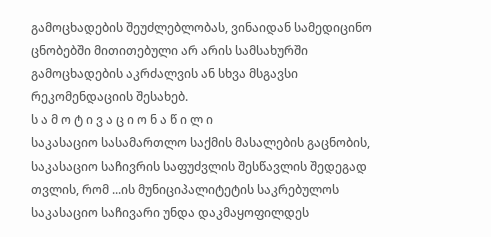გამოცხადების შეუძლებლობას, ვინაიდან სამედიცინო ცნობებში მითითებული არ არის სამსახურში გამოცხადების აკრძალვის ან სხვა მსგავსი რეკომენდაციის შესახებ.
ს ა მ ო ტ ი ვ ა ც ი ო ნ ა წ ი ლ ი
საკასაციო სასამართლო საქმის მასალების გაცნობის, საკასაციო საჩივრის საფუძვლის შესწავლის შედეგად თვლის, რომ ...ის მუნიციპალიტეტის საკრებულოს საკასაციო საჩივარი უნდა დაკმაყოფილდეს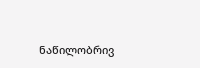ნაწილობრივ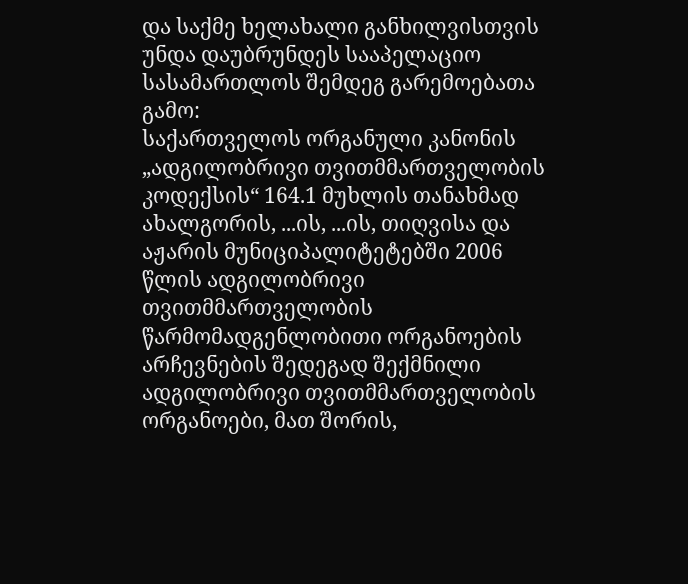და საქმე ხელახალი განხილვისთვის უნდა დაუბრუნდეს სააპელაციო სასამართლოს შემდეგ გარემოებათა გამო:
საქართველოს ორგანული კანონის „ადგილობრივი თვითმმართველობის კოდექსის“ 164.1 მუხლის თანახმად ახალგორის, ...ის, ...ის, თიღვისა და აჟარის მუნიციპალიტეტებში 2006 წლის ადგილობრივი თვითმმართველობის წარმომადგენლობითი ორგანოების არჩევნების შედეგად შექმნილი ადგილობრივი თვითმმართველობის ორგანოები, მათ შორის,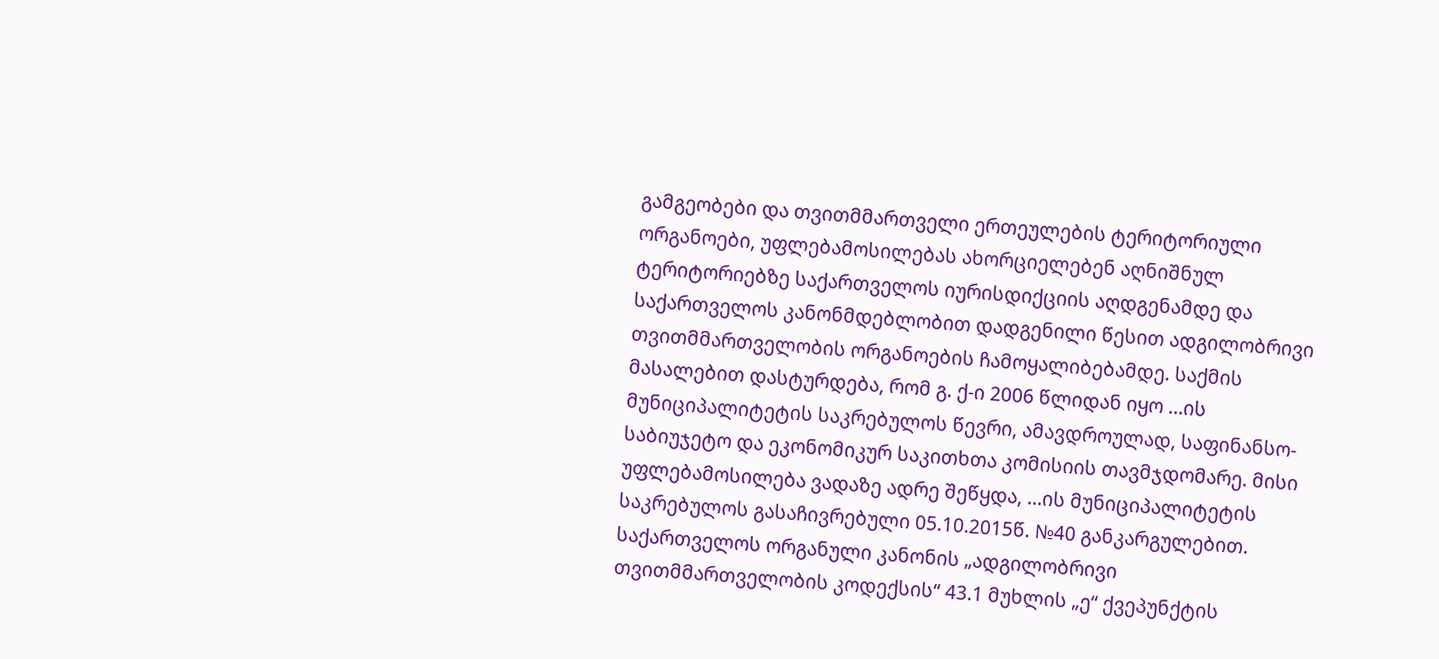გამგეობები და თვითმმართველი ერთეულების ტერიტორიული ორგანოები, უფლებამოსილებას ახორციელებენ აღნიშნულ ტერიტორიებზე საქართველოს იურისდიქციის აღდგენამდე და საქართველოს კანონმდებლობით დადგენილი წესით ადგილობრივი თვითმმართველობის ორგანოების ჩამოყალიბებამდე. საქმის მასალებით დასტურდება, რომ გ. ქ-ი 2006 წლიდან იყო ...ის მუნიციპალიტეტის საკრებულოს წევრი, ამავდროულად, საფინანსო-საბიუჯეტო და ეკონომიკურ საკითხთა კომისიის თავმჯდომარე. მისი უფლებამოსილება ვადაზე ადრე შეწყდა, ...ის მუნიციპალიტეტის საკრებულოს გასაჩივრებული 05.10.2015წ. №40 განკარგულებით. საქართველოს ორგანული კანონის „ადგილობრივი თვითმმართველობის კოდექსის“ 43.1 მუხლის „ე“ ქვეპუნქტის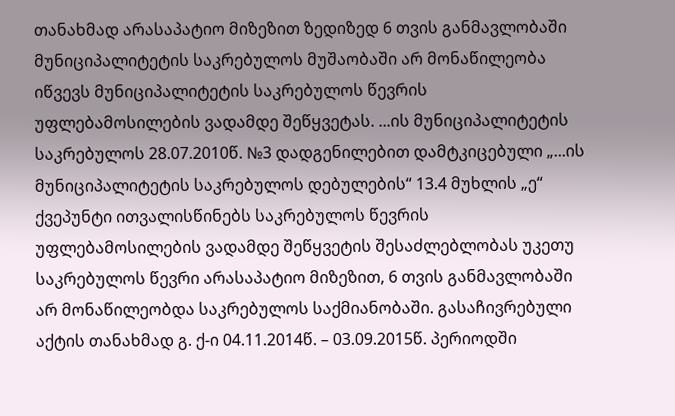თანახმად არასაპატიო მიზეზით ზედიზედ 6 თვის განმავლობაში მუნიციპალიტეტის საკრებულოს მუშაობაში არ მონაწილეობა იწვევს მუნიციპალიტეტის საკრებულოს წევრის უფლებამოსილების ვადამდე შეწყვეტას. ...ის მუნიციპალიტეტის საკრებულოს 28.07.2010წ. №3 დადგენილებით დამტკიცებული „...ის მუნიციპალიტეტის საკრებულოს დებულების“ 13.4 მუხლის „ე“ ქვეპუნტი ითვალისწინებს საკრებულოს წევრის უფლებამოსილების ვადამდე შეწყვეტის შესაძლებლობას უკეთუ საკრებულოს წევრი არასაპატიო მიზეზით, 6 თვის განმავლობაში არ მონაწილეობდა საკრებულოს საქმიანობაში. გასაჩივრებული აქტის თანახმად გ. ქ-ი 04.11.2014წ. – 03.09.2015წ. პერიოდში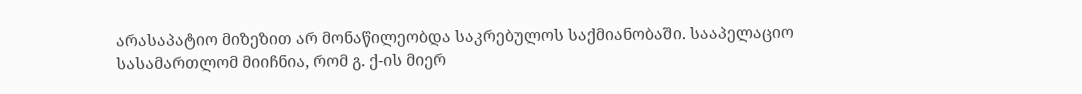არასაპატიო მიზეზით არ მონაწილეობდა საკრებულოს საქმიანობაში. სააპელაციო სასამართლომ მიიჩნია, რომ გ. ქ-ის მიერ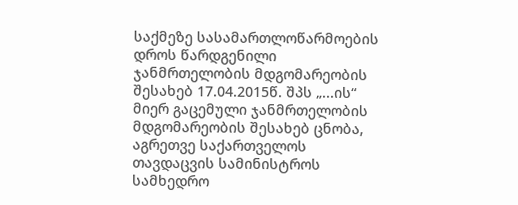საქმეზე სასამართლოწარმოების დროს წარდგენილი ჯანმრთელობის მდგომარეობის შესახებ 17.04.2015წ. შპს „...ის“ მიერ გაცემული ჯანმრთელობის მდგომარეობის შესახებ ცნობა, აგრეთვე საქართველოს თავდაცვის სამინისტროს სამხედრო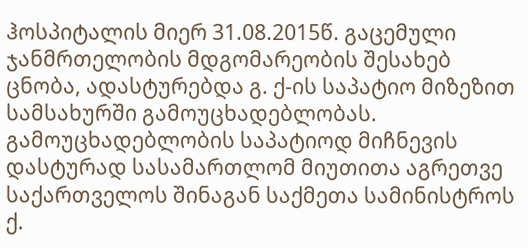ჰოსპიტალის მიერ 31.08.2015წ. გაცემული ჯანმრთელობის მდგომარეობის შესახებ ცნობა, ადასტურებდა გ. ქ-ის საპატიო მიზეზით სამსახურში გამოუცხადებლობას. გამოუცხადებლობის საპატიოდ მიჩნევის დასტურად სასამართლომ მიუთითა აგრეთვე საქართველოს შინაგან საქმეთა სამინისტროს ქ.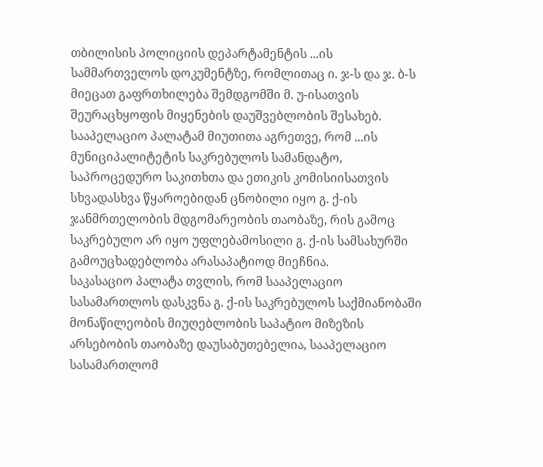თბილისის პოლიციის დეპარტამენტის ...ის სამმართველოს დოკუმენტზე, რომლითაც ი. ჯ-ს და ჯ. ბ-ს მიეცათ გაფრთხილება შემდგომში მ. უ-ისათვის შეურაცხყოფის მიყენების დაუშვებლობის შესახებ. სააპელაციო პალატამ მიუთითა აგრეთვე, რომ ...ის მუნიციპალიტეტის საკრებულოს სამანდატო, საპროცედურო საკითხთა და ეთიკის კომისიისათვის სხვადასხვა წყაროებიდან ცნობილი იყო გ. ქ-ის ჯანმრთელობის მდგომარეობის თაობაზე, რის გამოც საკრებულო არ იყო უფლებამოსილი გ. ქ-ის სამსახურში გამოუცხადებლობა არასაპატიოდ მიეჩნია.
საკასაციო პალატა თვლის, რომ სააპელაციო სასამართლოს დასკვნა გ. ქ-ის საკრებულოს საქმიანობაში მონაწილეობის მიუღებლობის საპატიო მიზეზის არსებობის თაობაზე დაუსაბუთებელია, სააპელაციო სასამართლომ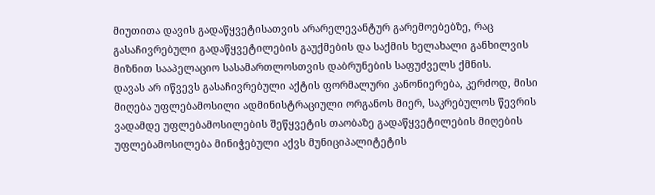მიუთითა დავის გადაწყვეტისათვის არარელევანტურ გარემოებებზე, რაც გასაჩივრებული გადაწყვეტილების გაუქმების და საქმის ხელახალი განხილვის მიზნით სააპელაციო სასამართლოსთვის დაბრუნების საფუძველს ქმნის.
დავას არ იწვევს გასაჩივრებული აქტის ფორმალური კანონიერება, კერძოდ, მისი მიღება უფლებამოსილი ადმინისტრაციული ორგანოს მიერ, საკრებულოს წევრის ვადამდე უფლებამოსილების შეწყვეტის თაობაზე გადაწყვეტილების მიღების უფლებამოსილება მინიჭებული აქვს მუნიციპალიტეტის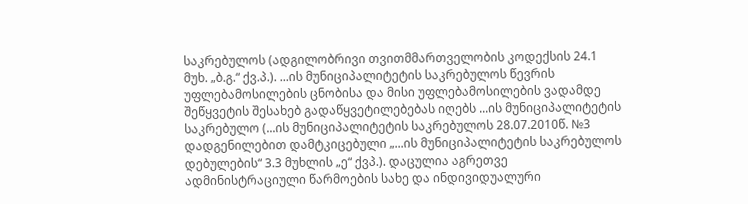საკრებულოს (ადგილობრივი თვითმმართველობის კოდექსის 24.1 მუხ. „ბ.გ.“ ქვ.პ.). ...ის მუნიციპალიტეტის საკრებულოს წევრის უფლებამოსილების ცნობისა და მისი უფლებამოსილების ვადამდე შეწყვეტის შესახებ გადაწყვეტილებებას იღებს ...ის მუნიციპალიტეტის საკრებულო (...ის მუნიციპალიტეტის საკრებულოს 28.07.2010წ. №3 დადგენილებით დამტკიცებული „...ის მუნიციპალიტეტის საკრებულოს დებულების“ 3.3 მუხლის „ე“ ქვპ.). დაცულია აგრეთვე ადმინისტრაციული წარმოების სახე და ინდივიდუალური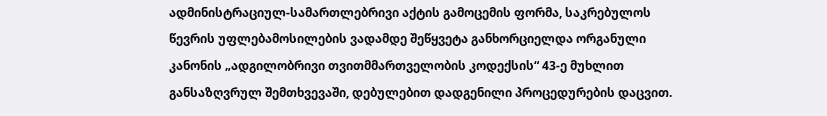ადმინისტრაციულ-სამართლებრივი აქტის გამოცემის ფორმა, საკრებულოს წევრის უფლებამოსილების ვადამდე შეწყვეტა განხორციელდა ორგანული კანონის „ადგილობრივი თვითმმართველობის კოდექსის“ 43-ე მუხლით განსაზღვრულ შემთხვევაში, დებულებით დადგენილი პროცედურების დაცვით.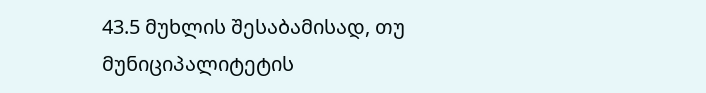43.5 მუხლის შესაბამისად, თუ მუნიციპალიტეტის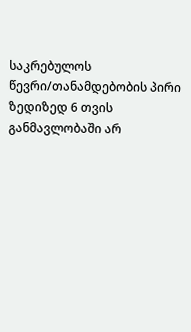საკრებულოს წევრი/თანამდებობის პირი ზედიზედ 6 თვის განმავლობაში არ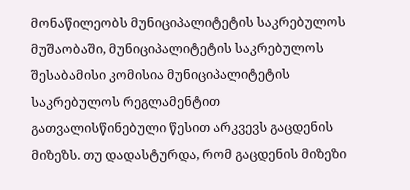მონაწილეობს მუნიციპალიტეტის საკრებულოს მუშაობაში, მუნიციპალიტეტის საკრებულოს შესაბამისი კომისია მუნიციპალიტეტის საკრებულოს რეგლამენტით გათვალისწინებული წესით არკვევს გაცდენის მიზეზს. თუ დადასტურდა, რომ გაცდენის მიზეზი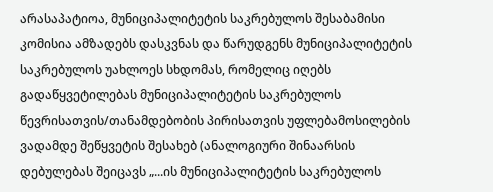არასაპატიოა, მუნიციპალიტეტის საკრებულოს შესაბამისი კომისია ამზადებს დასკვნას და წარუდგენს მუნიციპალიტეტის საკრებულოს უახლოეს სხდომას, რომელიც იღებს გადაწყვეტილებას მუნიციპალიტეტის საკრებულოს წევრისათვის/თანამდებობის პირისათვის უფლებამოსილების ვადამდე შეწყვეტის შესახებ (ანალოგიური შინაარსის დებულებას შეიცავს „...ის მუნიციპალიტეტის საკრებულოს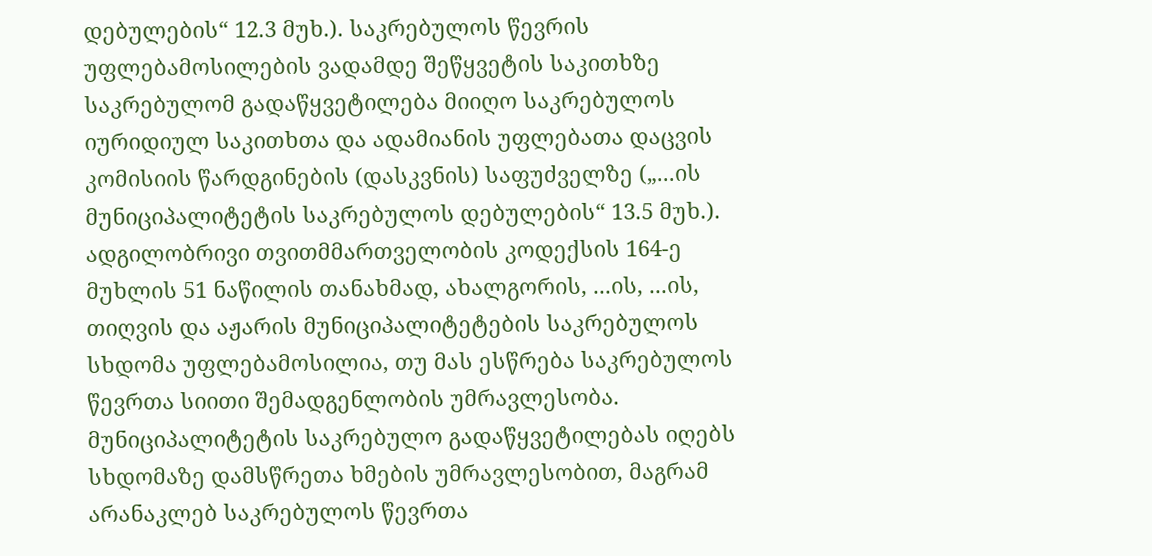დებულების“ 12.3 მუხ.). საკრებულოს წევრის უფლებამოსილების ვადამდე შეწყვეტის საკითხზე საკრებულომ გადაწყვეტილება მიიღო საკრებულოს იურიდიულ საკითხთა და ადამიანის უფლებათა დაცვის კომისიის წარდგინების (დასკვნის) საფუძველზე („...ის მუნიციპალიტეტის საკრებულოს დებულების“ 13.5 მუხ.). ადგილობრივი თვითმმართველობის კოდექსის 164-ე მუხლის 51 ნაწილის თანახმად, ახალგორის, ...ის, ...ის, თიღვის და აჟარის მუნიციპალიტეტების საკრებულოს სხდომა უფლებამოსილია, თუ მას ესწრება საკრებულოს წევრთა სიითი შემადგენლობის უმრავლესობა. მუნიციპალიტეტის საკრებულო გადაწყვეტილებას იღებს სხდომაზე დამსწრეთა ხმების უმრავლესობით, მაგრამ არანაკლებ საკრებულოს წევრთა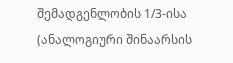შემადგენლობის 1/3-ისა (ანალოგიური შინაარსის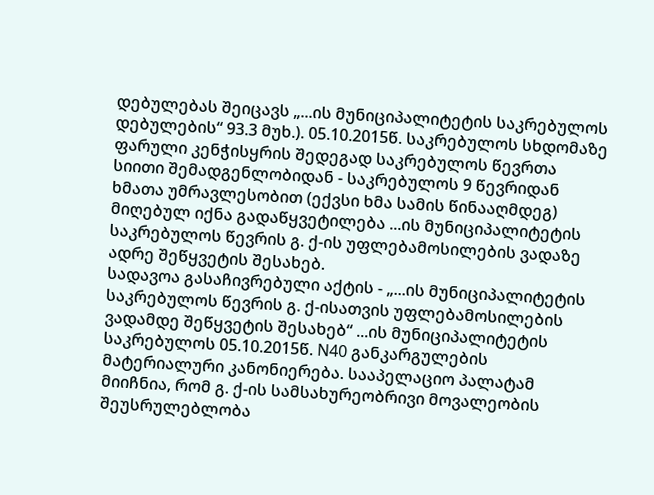დებულებას შეიცავს „...ის მუნიციპალიტეტის საკრებულოს დებულების“ 93.3 მუხ.). 05.10.2015წ. საკრებულოს სხდომაზე ფარული კენჭისყრის შედეგად საკრებულოს წევრთა სიითი შემადგენლობიდან - საკრებულოს 9 წევრიდან ხმათა უმრავლესობით (ექვსი ხმა სამის წინააღმდეგ) მიღებულ იქნა გადაწყვეტილება ...ის მუნიციპალიტეტის საკრებულოს წევრის გ. ქ-ის უფლებამოსილების ვადაზე ადრე შეწყვეტის შესახებ.
სადავოა გასაჩივრებული აქტის - „...ის მუნიციპალიტეტის საკრებულოს წევრის გ. ქ-ისათვის უფლებამოსილების ვადამდე შეწყვეტის შესახებ“ ...ის მუნიციპალიტეტის საკრებულოს 05.10.2015წ. N40 განკარგულების მატერიალური კანონიერება. სააპელაციო პალატამ მიიჩნია, რომ გ. ქ-ის სამსახურეობრივი მოვალეობის შეუსრულებლობა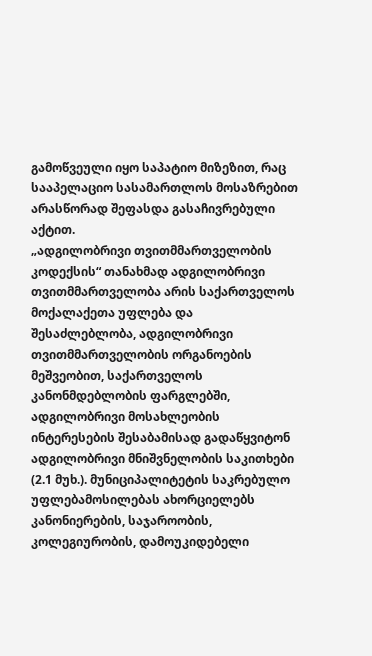გამოწვეული იყო საპატიო მიზეზით, რაც სააპელაციო სასამართლოს მოსაზრებით არასწორად შეფასდა გასაჩივრებული აქტით.
„ადგილობრივი თვითმმართველობის კოდექსის“ თანახმად ადგილობრივი თვითმმართველობა არის საქართველოს მოქალაქეთა უფლება და შესაძლებლობა, ადგილობრივი თვითმმართველობის ორგანოების მეშვეობით, საქართველოს კანონმდებლობის ფარგლებში, ადგილობრივი მოსახლეობის ინტერესების შესაბამისად გადაწყვიტონ ადგილობრივი მნიშვნელობის საკითხები (2.1 მუხ.). მუნიციპალიტეტის საკრებულო უფლებამოსილებას ახორციელებს კანონიერების, საჯაროობის, კოლეგიურობის, დამოუკიდებელი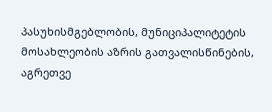პასუხისმგებლობის, მუნიციპალიტეტის მოსახლეობის აზრის გათვალისწინების, აგრეთვე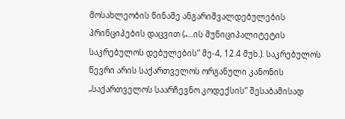მოსახლეობის წინაშე ანგარიშვალდებულების პრინციპების დაცვით („...ის მუნიციპალიტეტის საკრებულოს დებულების“ მე-4, 12.4 მუხ.). საკრებულოს წევრი არის საქართველოს ორგანული კანონის „საქართველოს საარჩევნო კოდექსის“ შესაბამისად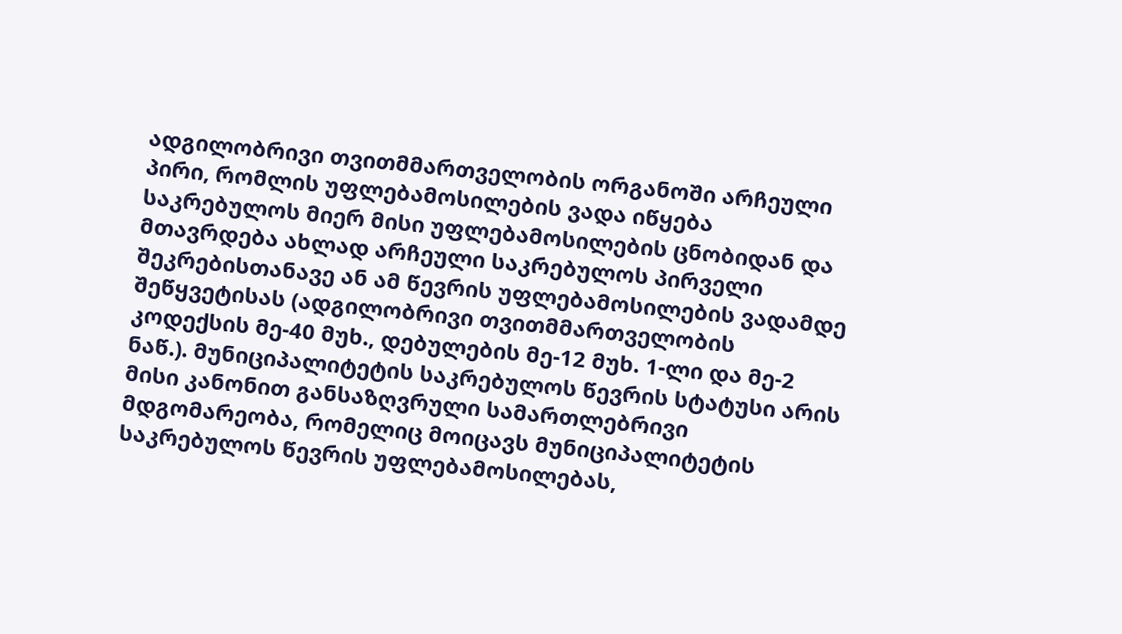ადგილობრივი თვითმმართველობის ორგანოში არჩეული პირი, რომლის უფლებამოსილების ვადა იწყება საკრებულოს მიერ მისი უფლებამოსილების ცნობიდან და მთავრდება ახლად არჩეული საკრებულოს პირველი შეკრებისთანავე ან ამ წევრის უფლებამოსილების ვადამდე შეწყვეტისას (ადგილობრივი თვითმმართველობის კოდექსის მე-40 მუხ., დებულების მე-12 მუხ. 1-ლი და მე-2 ნაწ.). მუნიციპალიტეტის საკრებულოს წევრის სტატუსი არის მისი კანონით განსაზღვრული სამართლებრივი მდგომარეობა, რომელიც მოიცავს მუნიციპალიტეტის საკრებულოს წევრის უფლებამოსილებას,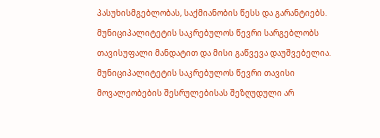პასუხისმგებლობას, საქმიანობის წესს და გარანტიებს. მუნიციპალიტეტის საკრებულოს წევრი სარგებლობს თავისუფალი მანდატით და მისი გაწვევა დაუშვებელია. მუნიციპალიტეტის საკრებულოს წევრი თავისი მოვალეობების შესრულებისას შეზღუდული არ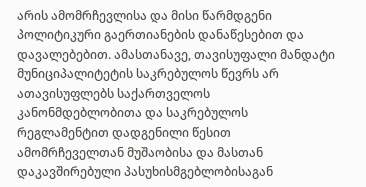არის ამომრჩევლისა და მისი წარმდგენი პოლიტიკური გაერთიანების დანაწესებით და დავალებებით. ამასთანავე, თავისუფალი მანდატი მუნიციპალიტეტის საკრებულოს წევრს არ ათავისუფლებს საქართველოს კანონმდებლობითა და საკრებულოს რეგლამენტით დადგენილი წესით ამომრჩეველთან მუშაობისა და მასთან დაკავშირებული პასუხისმგებლობისაგან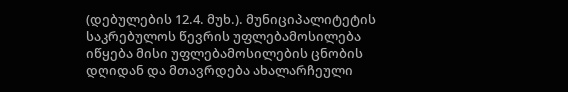(დებულების 12.4. მუხ.). მუნიციპალიტეტის საკრებულოს წევრის უფლებამოსილება იწყება მისი უფლებამოსილების ცნობის დღიდან და მთავრდება ახალარჩეული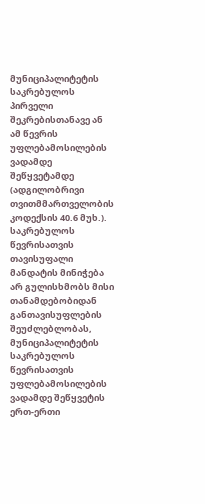მუნიციპალიტეტის საკრებულოს პირველი შეკრებისთანავე ან ამ წევრის უფლებამოსილების ვადამდე შეწყვეტამდე (ადგილობრივი თვითმმართველობის კოდექსის 40.6 მუხ.). საკრებულოს წევრისათვის თავისუფალი მანდატის მინიჭება არ გულისხმობს მისი თანამდებობიდან განთავისუფლების შეუძლებლობას, მუნიციპალიტეტის საკრებულოს წევრისათვის უფლებამოსილების ვადამდე შეწყვეტის ერთ-ერთი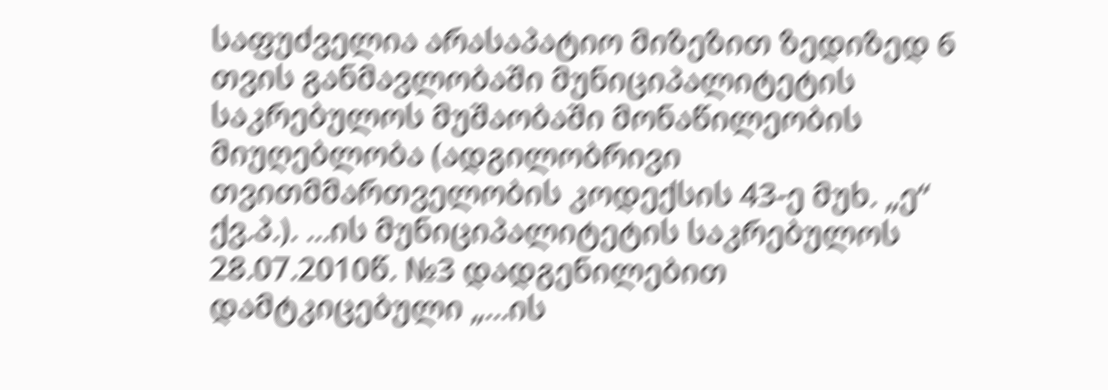საფუძველია არასაპატიო მიზეზით ზედიზედ 6 თვის განმავლობაში მუნიციპალიტეტის საკრებულოს მუშაობაში მონაწილეობის მიუღებლობა (ადგილობრივი თვითმმართველობის კოდექსის 43-ე მუხ. „ე“ ქვ.პ.). ...ის მუნიციპალიტეტის საკრებულოს 28.07.2010წ. №3 დადგენილებით დამტკიცებული „...ის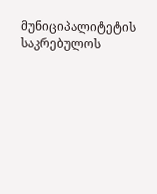მუნიციპალიტეტის საკრებულოს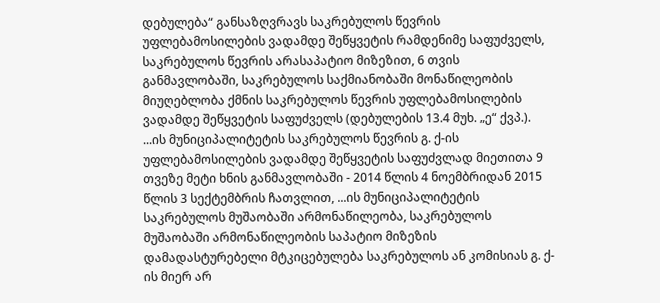დებულება“ განსაზღვრავს საკრებულოს წევრის უფლებამოსილების ვადამდე შეწყვეტის რამდენიმე საფუძველს, საკრებულოს წევრის არასაპატიო მიზეზით, 6 თვის განმავლობაში, საკრებულოს საქმიანობაში მონაწილეობის მიუღებლობა ქმნის საკრებულოს წევრის უფლებამოსილების ვადამდე შეწყვეტის საფუძველს (დებულების 13.4 მუხ. „ე“ ქვპ.). ...ის მუნიციპალიტეტის საკრებულოს წევრის გ. ქ-ის უფლებამოსილების ვადამდე შეწყვეტის საფუძვლად მიეთითა 9 თვეზე მეტი ხნის განმავლობაში - 2014 წლის 4 ნოემბრიდან 2015 წლის 3 სექტემბრის ჩათვლით, ...ის მუნიციპალიტეტის საკრებულოს მუშაობაში არმონაწილეობა, საკრებულოს მუშაობაში არმონაწილეობის საპატიო მიზეზის დამადასტურებელი მტკიცებულება საკრებულოს ან კომისიას გ. ქ-ის მიერ არ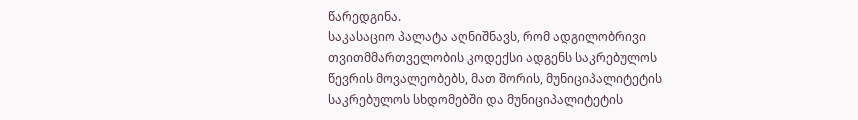წარედგინა.
საკასაციო პალატა აღნიშნავს, რომ ადგილობრივი თვითმმართველობის კოდექსი ადგენს საკრებულოს წევრის მოვალეობებს, მათ შორის, მუნიციპალიტეტის საკრებულოს სხდომებში და მუნიციპალიტეტის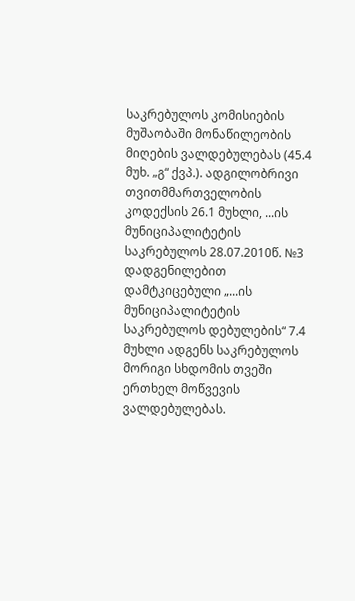საკრებულოს კომისიების მუშაობაში მონაწილეობის მიღების ვალდებულებას (45.4 მუხ. „გ“ ქვპ.). ადგილობრივი თვითმმართველობის კოდექსის 26.1 მუხლი, ...ის მუნიციპალიტეტის საკრებულოს 28.07.2010წ. №3 დადგენილებით დამტკიცებული „...ის მუნიციპალიტეტის საკრებულოს დებულების“ 7.4 მუხლი ადგენს საკრებულოს მორიგი სხდომის თვეში ერთხელ მოწვევის ვალდებულებას.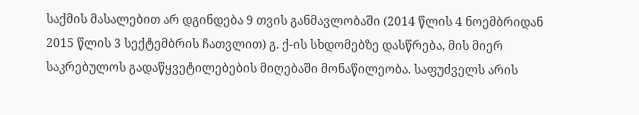საქმის მასალებით არ დგინდება 9 თვის განმავლობაში (2014 წლის 4 ნოემბრიდან 2015 წლის 3 სექტემბრის ჩათვლით) გ. ქ-ის სხდომებზე დასწრება, მის მიერ საკრებულოს გადაწყვეტილებების მიღებაში მონაწილეობა. საფუძველს არის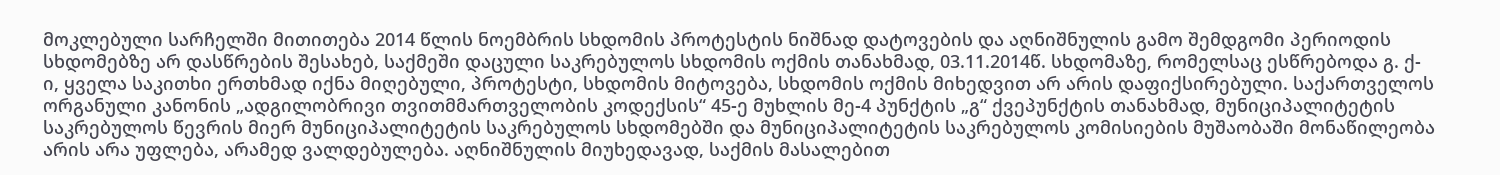მოკლებული სარჩელში მითითება 2014 წლის ნოემბრის სხდომის პროტესტის ნიშნად დატოვების და აღნიშნულის გამო შემდგომი პერიოდის სხდომებზე არ დასწრების შესახებ, საქმეში დაცული საკრებულოს სხდომის ოქმის თანახმად, 03.11.2014წ. სხდომაზე, რომელსაც ესწრებოდა გ. ქ-ი, ყველა საკითხი ერთხმად იქნა მიღებული, პროტესტი, სხდომის მიტოვება, სხდომის ოქმის მიხედვით არ არის დაფიქსირებული. საქართველოს ორგანული კანონის „ადგილობრივი თვითმმართველობის კოდექსის“ 45-ე მუხლის მე-4 პუნქტის „გ“ ქვეპუნქტის თანახმად, მუნიციპალიტეტის საკრებულოს წევრის მიერ მუნიციპალიტეტის საკრებულოს სხდომებში და მუნიციპალიტეტის საკრებულოს კომისიების მუშაობაში მონაწილეობა არის არა უფლება, არამედ ვალდებულება. აღნიშნულის მიუხედავად, საქმის მასალებით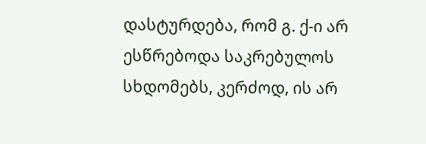დასტურდება, რომ გ. ქ-ი არ ესწრებოდა საკრებულოს სხდომებს, კერძოდ, ის არ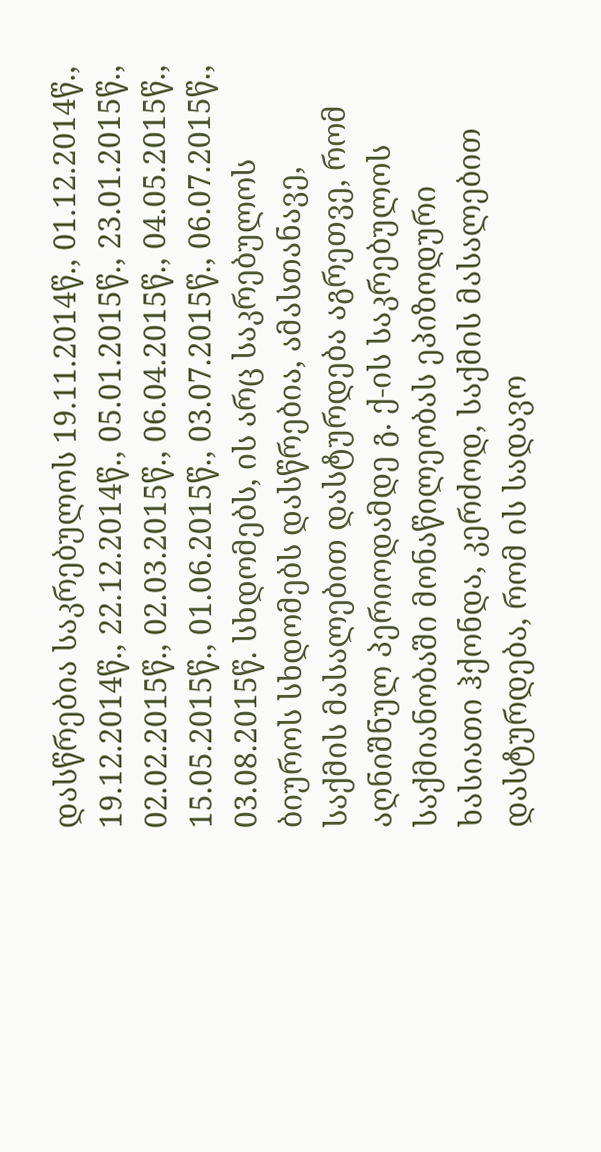დასწრებია საკრებულოს 19.11.2014წ., 01.12.2014წ., 19.12.2014წ., 22.12.2014წ., 05.01.2015წ., 23.01.2015წ., 02.02.2015წ., 02.03.2015წ., 06.04.2015წ., 04.05.2015წ., 15.05.2015წ., 01.06.2015წ., 03.07.2015წ., 06.07.2015წ., 03.08.2015წ. სხდომებს, ის არც საკრებულოს ბიუროს სხდომებს დასწრებია, ამასთანავე, საქმის მასალებით დასტურდება აგრეთვე, რომ აღნიშნულ პერიოდამდე გ. ქ-ის საკრებულოს საქმიანობაში მონაწილეობას ეპიზოდური ხასიათი ჰქონდა, კერძოდ, საქმის მასალებით დასტურდება, რომ ის სადავო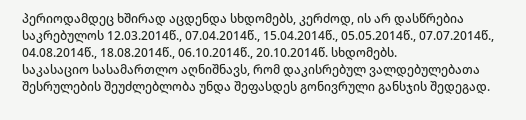პერიოდამდეც ხშირად აცდენდა სხდომებს, კერძოდ, ის არ დასწრებია საკრებულოს 12.03.2014წ., 07.04.2014წ., 15.04.2014წ., 05.05.2014წ., 07.07.2014წ., 04.08.2014წ., 18.08.2014წ., 06.10.2014წ., 20.10.2014წ. სხდომებს.
საკასაციო სასამართლო აღნიშნავს, რომ დაკისრებულ ვალდებულებათა შესრულების შეუძლებლობა უნდა შეფასდეს გონივრული განსჯის შედეგად.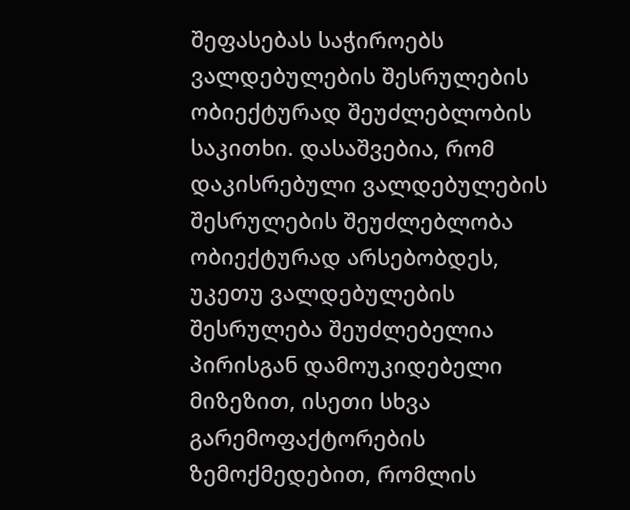შეფასებას საჭიროებს ვალდებულების შესრულების ობიექტურად შეუძლებლობის საკითხი. დასაშვებია, რომ დაკისრებული ვალდებულების შესრულების შეუძლებლობა ობიექტურად არსებობდეს, უკეთუ ვალდებულების შესრულება შეუძლებელია პირისგან დამოუკიდებელი მიზეზით, ისეთი სხვა გარემოფაქტორების ზემოქმედებით, რომლის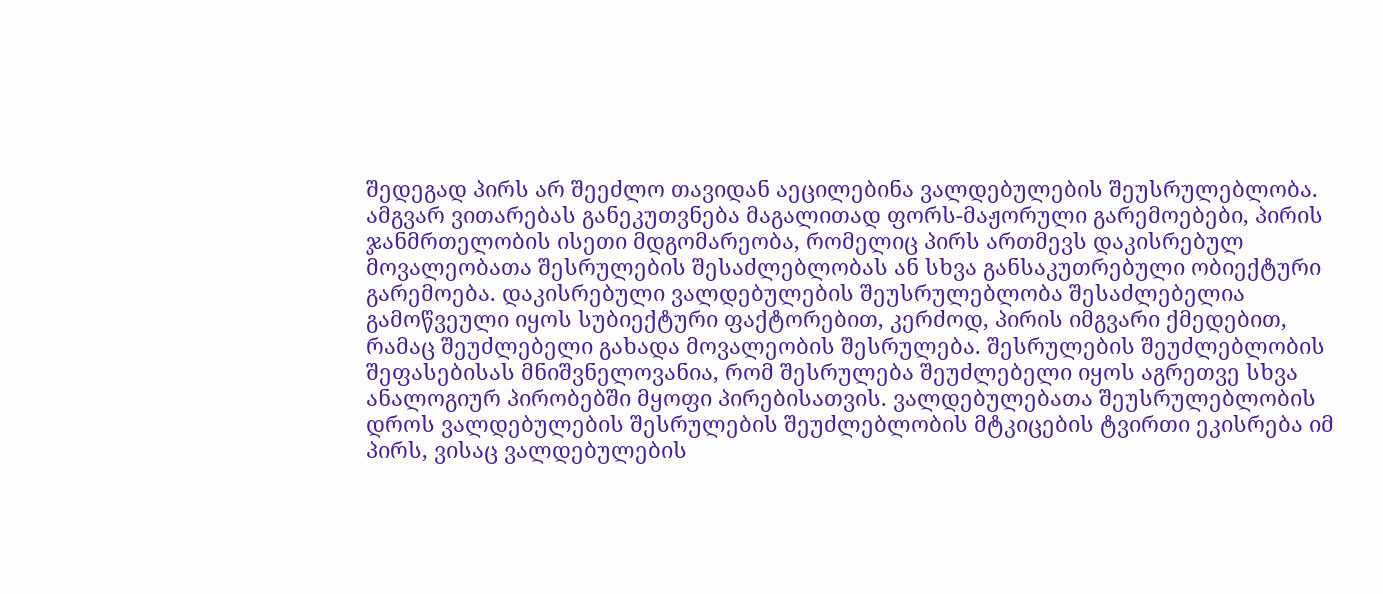შედეგად პირს არ შეეძლო თავიდან აეცილებინა ვალდებულების შეუსრულებლობა. ამგვარ ვითარებას განეკუთვნება მაგალითად ფორს-მაჟორული გარემოებები, პირის ჯანმრთელობის ისეთი მდგომარეობა, რომელიც პირს ართმევს დაკისრებულ მოვალეობათა შესრულების შესაძლებლობას ან სხვა განსაკუთრებული ობიექტური გარემოება. დაკისრებული ვალდებულების შეუსრულებლობა შესაძლებელია გამოწვეული იყოს სუბიექტური ფაქტორებით, კერძოდ, პირის იმგვარი ქმედებით, რამაც შეუძლებელი გახადა მოვალეობის შესრულება. შესრულების შეუძლებლობის შეფასებისას მნიშვნელოვანია, რომ შესრულება შეუძლებელი იყოს აგრეთვე სხვა ანალოგიურ პირობებში მყოფი პირებისათვის. ვალდებულებათა შეუსრულებლობის დროს ვალდებულების შესრულების შეუძლებლობის მტკიცების ტვირთი ეკისრება იმ პირს, ვისაც ვალდებულების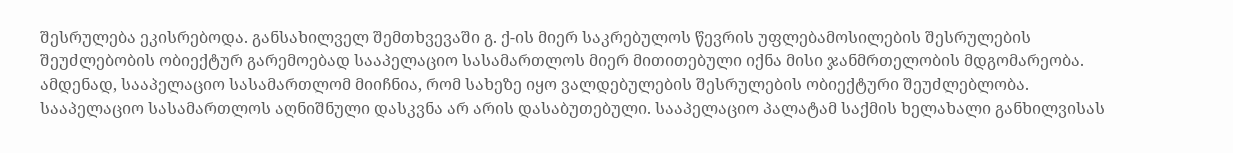შესრულება ეკისრებოდა. განსახილველ შემთხვევაში გ. ქ-ის მიერ საკრებულოს წევრის უფლებამოსილების შესრულების შეუძლებობის ობიექტურ გარემოებად სააპელაციო სასამართლოს მიერ მითითებული იქნა მისი ჯანმრთელობის მდგომარეობა. ამდენად, სააპელაციო სასამართლომ მიიჩნია, რომ სახეზე იყო ვალდებულების შესრულების ობიექტური შეუძლებლობა. სააპელაციო სასამართლოს აღნიშნული დასკვნა არ არის დასაბუთებული. სააპელაციო პალატამ საქმის ხელახალი განხილვისას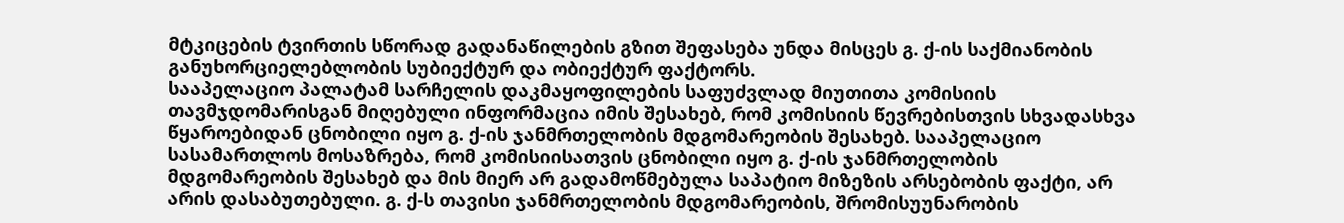მტკიცების ტვირთის სწორად გადანაწილების გზით შეფასება უნდა მისცეს გ. ქ-ის საქმიანობის განუხორციელებლობის სუბიექტურ და ობიექტურ ფაქტორს.
სააპელაციო პალატამ სარჩელის დაკმაყოფილების საფუძვლად მიუთითა კომისიის თავმჯდომარისგან მიღებული ინფორმაცია იმის შესახებ, რომ კომისიის წევრებისთვის სხვადასხვა წყაროებიდან ცნობილი იყო გ. ქ-ის ჯანმრთელობის მდგომარეობის შესახებ. სააპელაციო სასამართლოს მოსაზრება, რომ კომისიისათვის ცნობილი იყო გ. ქ-ის ჯანმრთელობის მდგომარეობის შესახებ და მის მიერ არ გადამოწმებულა საპატიო მიზეზის არსებობის ფაქტი, არ არის დასაბუთებული. გ. ქ-ს თავისი ჯანმრთელობის მდგომარეობის, შრომისუუნარობის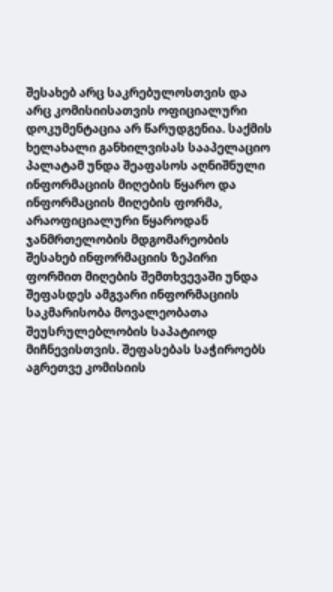შესახებ არც საკრებულოსთვის და არც კომისიისათვის ოფიციალური დოკუმენტაცია არ წარუდგენია. საქმის ხელახალი განხილვისას სააპელაციო პალატამ უნდა შეაფასოს აღნიშნული ინფორმაციის მიღების წყარო და ინფორმაციის მიღების ფორმა, არაოფიციალური წყაროდან ჯანმრთელობის მდგომარეობის შესახებ ინფორმაციის ზეპირი ფორმით მიღების შემთხვევაში უნდა შეფასდეს ამგვარი ინფორმაციის საკმარისობა მოვალეობათა შეუსრულებლობის საპატიოდ მიჩნევისთვის. შეფასებას საჭიროებს აგრეთვე კომისიის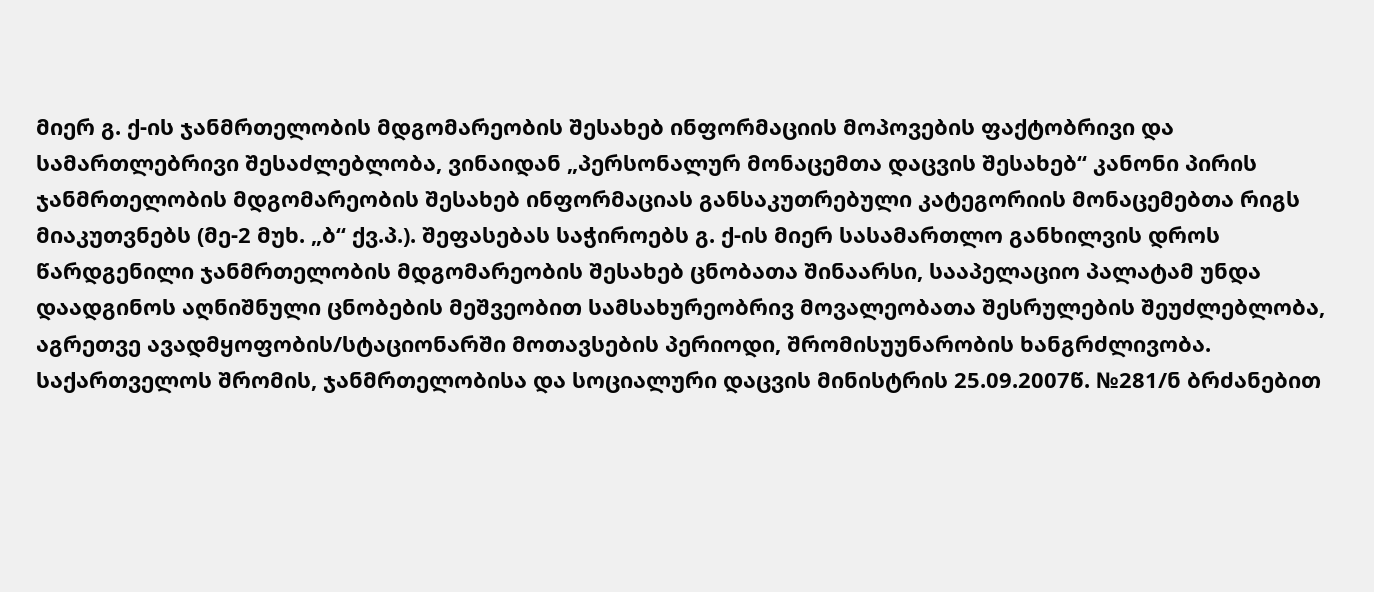მიერ გ. ქ-ის ჯანმრთელობის მდგომარეობის შესახებ ინფორმაციის მოპოვების ფაქტობრივი და სამართლებრივი შესაძლებლობა, ვინაიდან „პერსონალურ მონაცემთა დაცვის შესახებ“ კანონი პირის ჯანმრთელობის მდგომარეობის შესახებ ინფორმაციას განსაკუთრებული კატეგორიის მონაცემებთა რიგს მიაკუთვნებს (მე-2 მუხ. „ბ“ ქვ.პ.). შეფასებას საჭიროებს გ. ქ-ის მიერ სასამართლო განხილვის დროს წარდგენილი ჯანმრთელობის მდგომარეობის შესახებ ცნობათა შინაარსი, სააპელაციო პალატამ უნდა დაადგინოს აღნიშნული ცნობების მეშვეობით სამსახურეობრივ მოვალეობათა შესრულების შეუძლებლობა, აგრეთვე ავადმყოფობის/სტაციონარში მოთავსების პერიოდი, შრომისუუნარობის ხანგრძლივობა. საქართველოს შრომის, ჯანმრთელობისა და სოციალური დაცვის მინისტრის 25.09.2007წ. №281/ნ ბრძანებით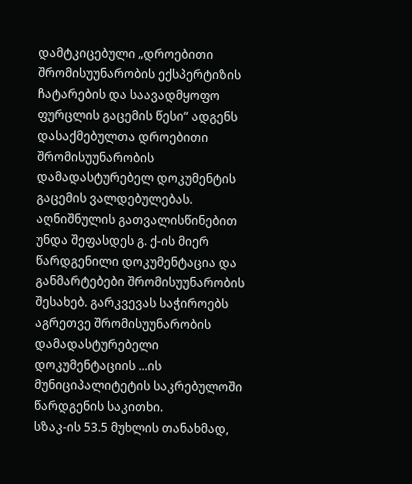დამტკიცებული „დროებითი შრომისუუნარობის ექსპერტიზის ჩატარების და საავადმყოფო ფურცლის გაცემის წესი“ ადგენს დასაქმებულთა დროებითი შრომისუუნარობის დამადასტურებელ დოკუმენტის გაცემის ვალდებულებას. აღნიშნულის გათვალისწინებით უნდა შეფასდეს გ. ქ-ის მიერ წარდგენილი დოკუმენტაცია და განმარტებები შრომისუუნარობის შესახებ. გარკვევას საჭიროებს აგრეთვე შრომისუუნარობის დამადასტურებელი დოკუმენტაციის ...ის მუნიციპალიტეტის საკრებულოში წარდგენის საკითხი.
სზაკ-ის 53.5 მუხლის თანახმად,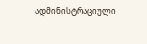ადმინისტრაციული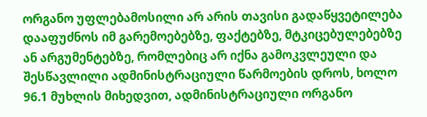ორგანო უფლებამოსილი არ არის თავისი გადაწყვეტილება დააფუძნოს იმ გარემოებებზე, ფაქტებზე, მტკიცებულებებზე ან არგუმენტებზე, რომლებიც არ იქნა გამოკვლეული და შესწავლილი ადმინისტრაციული წარმოების დროს, ხოლო 96.1 მუხლის მიხედვით, ადმინისტრაციული ორგანო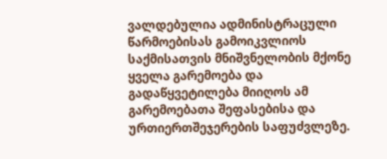ვალდებულია ადმინისტრაცული წარმოებისას გამოიკვლიოს საქმისათვის მნიშვნელობის მქონე ყველა გარემოება და გადაწყვეტილება მიიღოს ამ გარემოებათა შეფასებისა და ურთიერთშეჯერების საფუძვლეზე.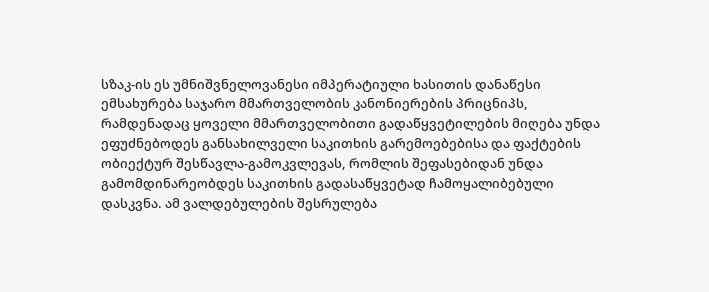სზაკ-ის ეს უმნიშვნელოვანესი იმპერატიული ხასითის დანაწესი ემსახურება საჯარო მმართველობის კანონიერების პრიცნიპს, რამდენადაც ყოველი მმართველობითი გადაწყვეტილების მიღება უნდა ეფუძნებოდეს განსახილველი საკითხის გარემოებებისა და ფაქტების ობიექტურ შესწავლა-გამოკვლევას, რომლის შეფასებიდან უნდა გამომდინარეობდეს საკითხის გადასაწყვეტად ჩამოყალიბებული დასკვნა. ამ ვალდებულების შესრულება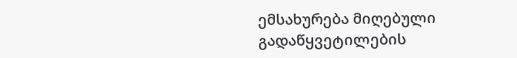ემსახურება მიღებული გადაწყვეტილების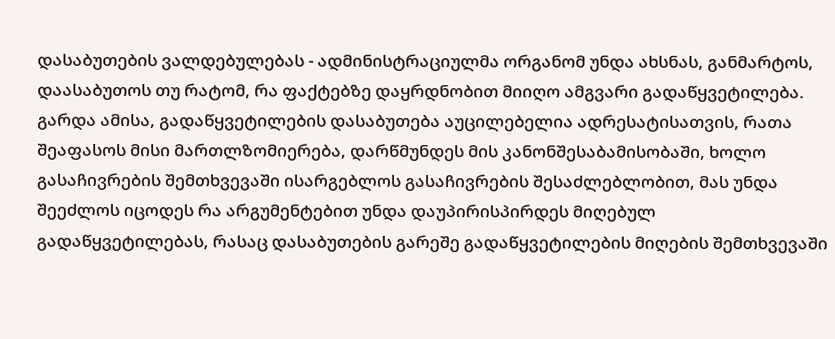დასაბუთების ვალდებულებას - ადმინისტრაციულმა ორგანომ უნდა ახსნას, განმარტოს, დაასაბუთოს თუ რატომ, რა ფაქტებზე დაყრდნობით მიიღო ამგვარი გადაწყვეტილება. გარდა ამისა, გადაწყვეტილების დასაბუთება აუცილებელია ადრესატისათვის, რათა შეაფასოს მისი მართლზომიერება, დარწმუნდეს მის კანონშესაბამისობაში, ხოლო გასაჩივრების შემთხვევაში ისარგებლოს გასაჩივრების შესაძლებლობით, მას უნდა შეეძლოს იცოდეს რა არგუმენტებით უნდა დაუპირისპირდეს მიღებულ გადაწყვეტილებას, რასაც დასაბუთების გარეშე გადაწყვეტილების მიღების შემთხვევაში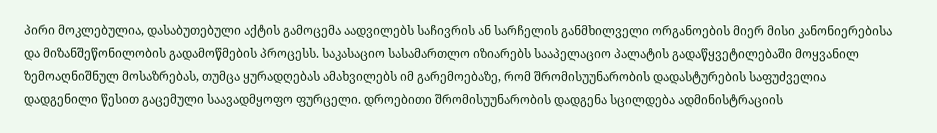პირი მოკლებულია, დასაბუთებული აქტის გამოცემა აადვილებს საჩივრის ან სარჩელის განმხილველი ორგანოების მიერ მისი კანონიერებისა და მიზანშეწონილობის გადამოწმების პროცესს. საკასაციო სასამართლო იზიარებს სააპელაციო პალატის გადაწყვეტილებაში მოყვანილ ზემოაღნიშნულ მოსაზრებას, თუმცა ყურადღებას ამახვილებს იმ გარემოებაზე, რომ შრომისუუნარობის დადასტურების საფუძველია დადგენილი წესით გაცემული საავადმყოფო ფურცელი. დროებითი შრომისუუნარობის დადგენა სცილდება ადმინისტრაციის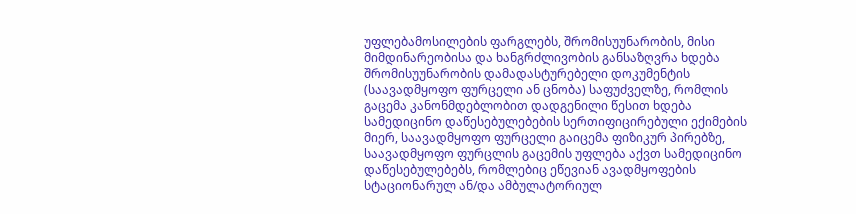უფლებამოსილების ფარგლებს, შრომისუუნარობის, მისი მიმდინარეობისა და ხანგრძლივობის განსაზღვრა ხდება შრომისუუნარობის დამადასტურებელი დოკუმენტის (საავადმყოფო ფურცელი ან ცნობა) საფუძველზე, რომლის გაცემა კანონმდებლობით დადგენილი წესით ხდება სამედიცინო დაწესებულებების სერთიფიცირებული ექიმების მიერ, საავადმყოფო ფურცელი გაიცემა ფიზიკურ პირებზე, საავადმყოფო ფურცლის გაცემის უფლება აქვთ სამედიცინო დაწესებულებებს, რომლებიც ეწევიან ავადმყოფების სტაციონარულ ან/და ამბულატორიულ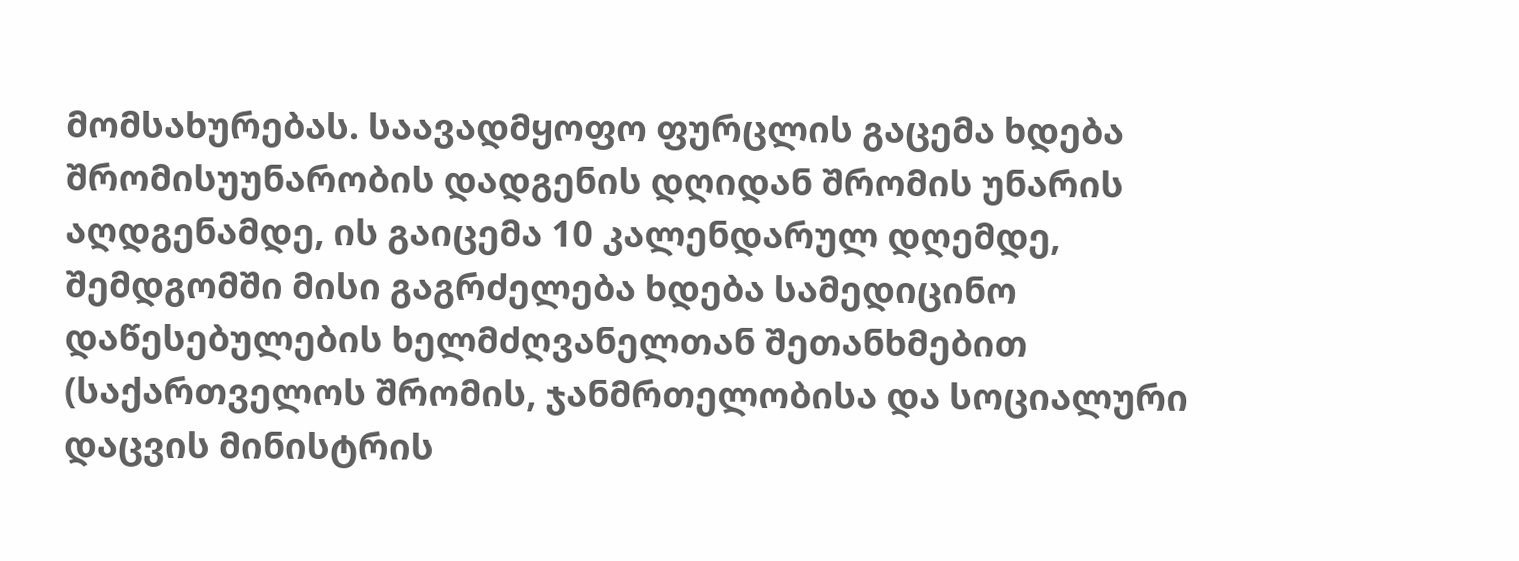მომსახურებას. საავადმყოფო ფურცლის გაცემა ხდება შრომისუუნარობის დადგენის დღიდან შრომის უნარის აღდგენამდე, ის გაიცემა 10 კალენდარულ დღემდე, შემდგომში მისი გაგრძელება ხდება სამედიცინო დაწესებულების ხელმძღვანელთან შეთანხმებით (საქართველოს შრომის, ჯანმრთელობისა და სოციალური დაცვის მინისტრის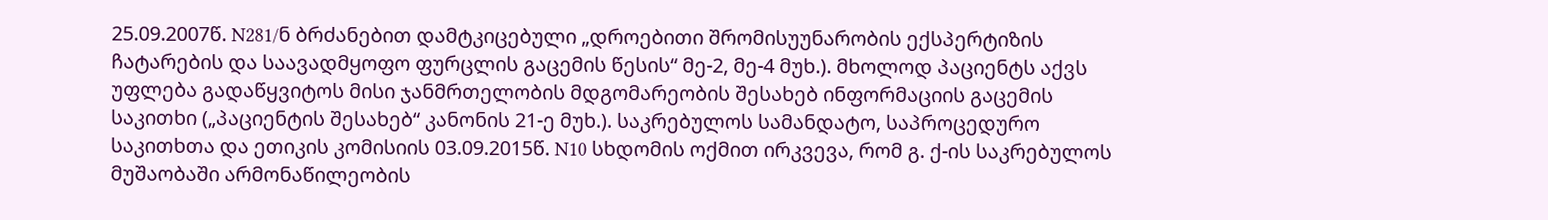25.09.2007წ. N281/ნ ბრძანებით დამტკიცებული „დროებითი შრომისუუნარობის ექსპერტიზის ჩატარების და საავადმყოფო ფურცლის გაცემის წესის“ მე-2, მე-4 მუხ.). მხოლოდ პაციენტს აქვს უფლება გადაწყვიტოს მისი ჯანმრთელობის მდგომარეობის შესახებ ინფორმაციის გაცემის საკითხი („პაციენტის შესახებ“ კანონის 21-ე მუხ.). საკრებულოს სამანდატო, საპროცედურო საკითხთა და ეთიკის კომისიის 03.09.2015წ. N10 სხდომის ოქმით ირკვევა, რომ გ. ქ-ის საკრებულოს მუშაობაში არმონაწილეობის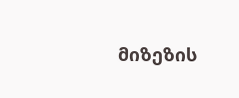მიზეზის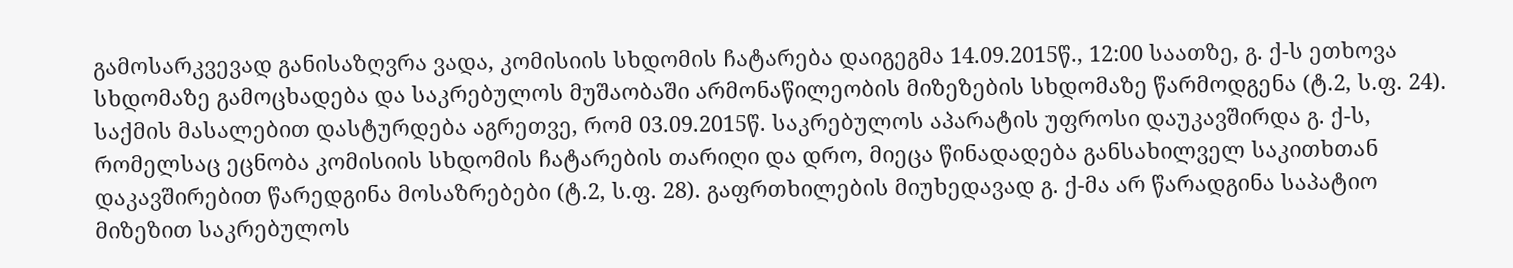გამოსარკვევად განისაზღვრა ვადა, კომისიის სხდომის ჩატარება დაიგეგმა 14.09.2015წ., 12:00 საათზე, გ. ქ-ს ეთხოვა სხდომაზე გამოცხადება და საკრებულოს მუშაობაში არმონაწილეობის მიზეზების სხდომაზე წარმოდგენა (ტ.2, ს.ფ. 24). საქმის მასალებით დასტურდება აგრეთვე, რომ 03.09.2015წ. საკრებულოს აპარატის უფროსი დაუკავშირდა გ. ქ-ს, რომელსაც ეცნობა კომისიის სხდომის ჩატარების თარიღი და დრო, მიეცა წინადადება განსახილველ საკითხთან დაკავშირებით წარედგინა მოსაზრებები (ტ.2, ს.ფ. 28). გაფრთხილების მიუხედავად გ. ქ-მა არ წარადგინა საპატიო მიზეზით საკრებულოს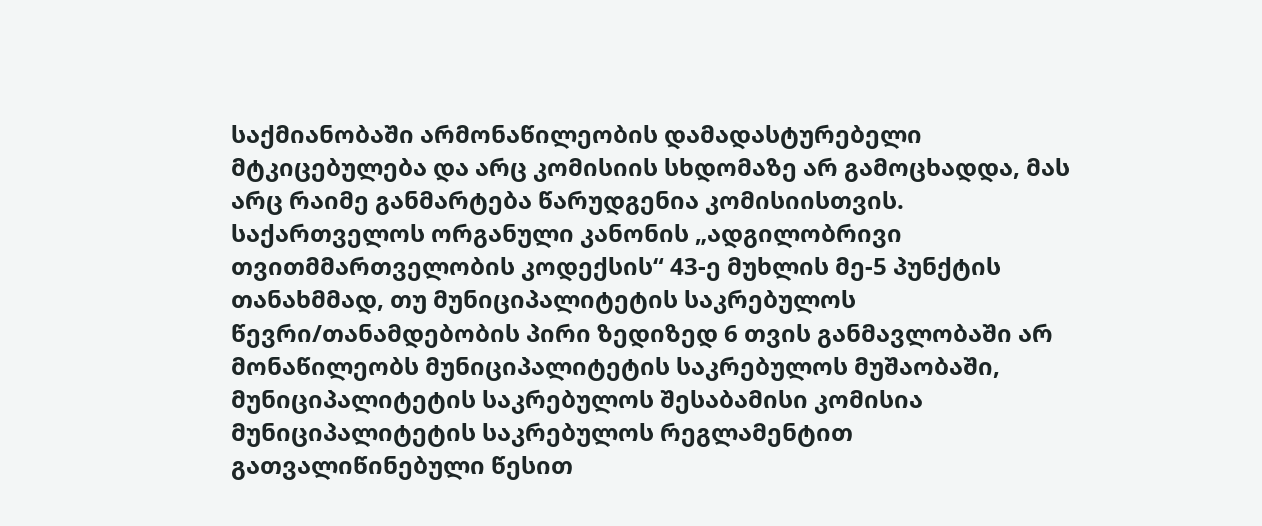საქმიანობაში არმონაწილეობის დამადასტურებელი მტკიცებულება და არც კომისიის სხდომაზე არ გამოცხადდა, მას არც რაიმე განმარტება წარუდგენია კომისიისთვის.
საქართველოს ორგანული კანონის „ადგილობრივი თვითმმართველობის კოდექსის“ 43-ე მუხლის მე-5 პუნქტის თანახმმად, თუ მუნიციპალიტეტის საკრებულოს წევრი/თანამდებობის პირი ზედიზედ 6 თვის განმავლობაში არ მონაწილეობს მუნიციპალიტეტის საკრებულოს მუშაობაში, მუნიციპალიტეტის საკრებულოს შესაბამისი კომისია მუნიციპალიტეტის საკრებულოს რეგლამენტით გათვალიწინებული წესით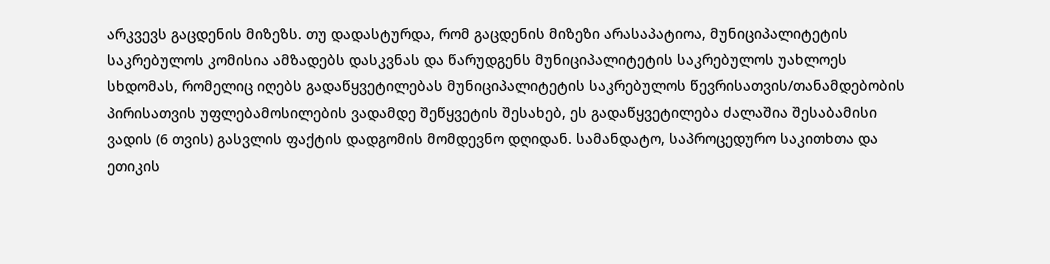არკვევს გაცდენის მიზეზს. თუ დადასტურდა, რომ გაცდენის მიზეზი არასაპატიოა, მუნიციპალიტეტის საკრებულოს კომისია ამზადებს დასკვნას და წარუდგენს მუნიციპალიტეტის საკრებულოს უახლოეს სხდომას, რომელიც იღებს გადაწყვეტილებას მუნიციპალიტეტის საკრებულოს წევრისათვის/თანამდებობის პირისათვის უფლებამოსილების ვადამდე შეწყვეტის შესახებ, ეს გადაწყვეტილება ძალაშია შესაბამისი ვადის (6 თვის) გასვლის ფაქტის დადგომის მომდევნო დღიდან. სამანდატო, საპროცედურო საკითხთა და ეთიკის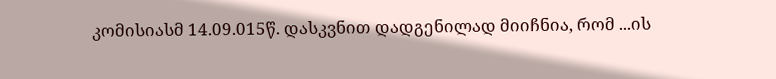კომისიასმ 14.09.015წ. დასკვნით დადგენილად მიიჩნია, რომ ...ის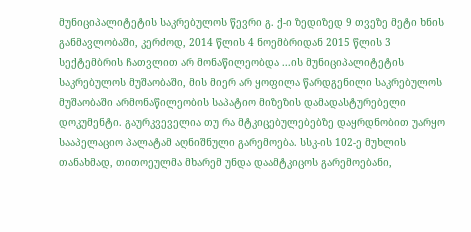მუნიციპალიტეტის საკრებულოს წევრი გ. ქ-ი ზედიზედ 9 თვეზე მეტი ხნის განმავლობაში, კერძოდ, 2014 წლის 4 ნოემბრიდან 2015 წლის 3 სექტემბრის ჩათვლით არ მონაწილეობდა ...ის მუნიციპალიტეტის საკრებულოს მუშაობაში, მის მიერ არ ყოფილა წარდგენილი საკრებულოს მუშაობაში არმონაწილეობის საპატიო მიზეზის დამადასტურებელი დოკუმენტი. გაურკვეველია თუ რა მტკიცებულებებზე დაყრდნობით უარყო სააპელაციო პალატამ აღნიშნული გარემოება. სსკ-ის 102-ე მუხლის თანახმად, თითოეულმა მხარემ უნდა დაამტკიცოს გარემოებანი,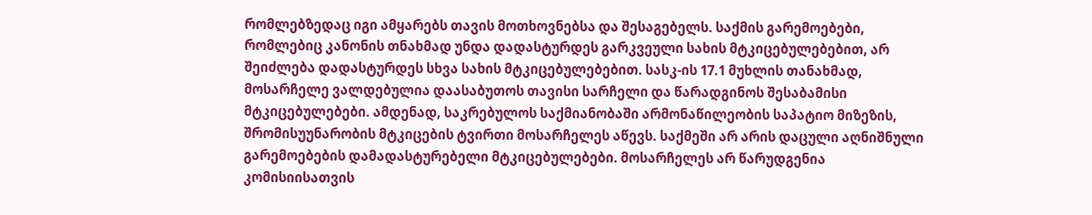რომლებზედაც იგი ამყარებს თავის მოთხოვნებსა და შესაგებელს. საქმის გარემოებები, რომლებიც კანონის თნახმად უნდა დადასტურდეს გარკვეული სახის მტკიცებულებებით, არ შეიძლება დადასტურდეს სხვა სახის მტკიცებულებებით. სასკ-ის 17.1 მუხლის თანახმად, მოსარჩელე ვალდებულია დაასაბუთოს თავისი სარჩელი და წარადგინოს შესაბამისი მტკიცებულებები. ამდენად, საკრებულოს საქმიანობაში არმონაწილეობის საპატიო მიზეზის, შრომისუუნარობის მტკიცების ტვირთი მოსარჩელეს აწევს. საქმეში არ არის დაცული აღნიშნული გარემოებების დამადასტურებელი მტკიცებულებები. მოსარჩელეს არ წარუდგენია კომისიისათვის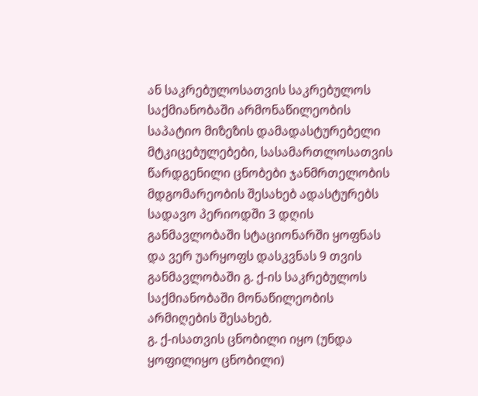ან საკრებულოსათვის საკრებულოს საქმიანობაში არმონაწილეობის საპატიო მიზეზის დამადასტურებელი მტკიცებულებები, სასამართლოსათვის წარდგენილი ცნობები ჯანმრთელობის მდგომარეობის შესახებ ადასტურებს სადავო პერიოდში 3 დღის განმავლობაში სტაციონარში ყოფნას და ვერ უარყოფს დასკვნას 9 თვის განმავლობაში გ. ქ-ის საკრებულოს საქმიანობაში მონაწილეობის არმიღების შესახებ.
გ. ქ-ისათვის ცნობილი იყო (უნდა ყოფილიყო ცნობილი)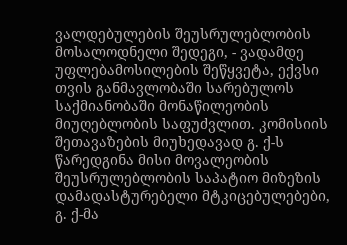ვალდებულების შეუსრულებლობის მოსალოდნელი შედეგი, - ვადამდე უფლებამოსილების შეწყვეტა, ექვსი თვის განმავლობაში სარებულოს საქმიანობაში მონაწილეობის მიუღებლობის საფუძვლით. კომისიის შეთავაზების მიუხედავად გ. ქ-ს წარედგინა მისი მოვალეობის შეუსრულებლობის საპატიო მიზეზის დამადასტურებელი მტკიცებულებები, გ. ქ-მა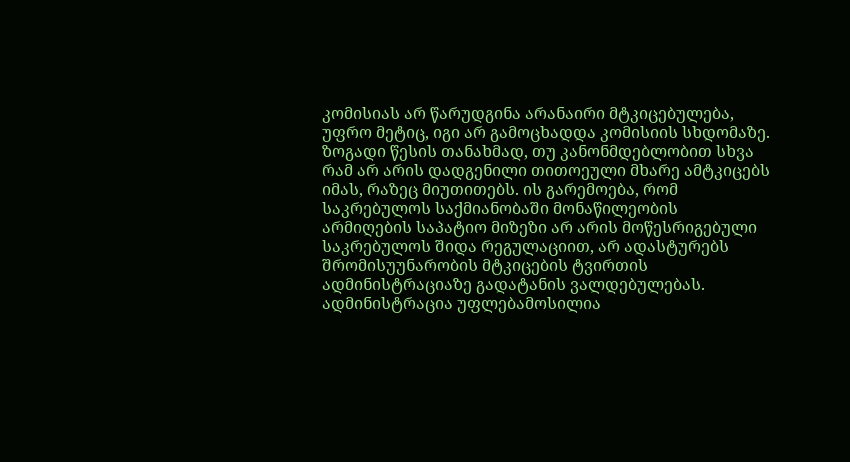კომისიას არ წარუდგინა არანაირი მტკიცებულება, უფრო მეტიც, იგი არ გამოცხადდა კომისიის სხდომაზე. ზოგადი წესის თანახმად, თუ კანონმდებლობით სხვა რამ არ არის დადგენილი თითოეული მხარე ამტკიცებს იმას, რაზეც მიუთითებს. ის გარემოება, რომ საკრებულოს საქმიანობაში მონაწილეობის არმიღების საპატიო მიზეზი არ არის მოწესრიგებული საკრებულოს შიდა რეგულაციით, არ ადასტურებს შრომისუუნარობის მტკიცების ტვირთის ადმინისტრაციაზე გადატანის ვალდებულებას. ადმინისტრაცია უფლებამოსილია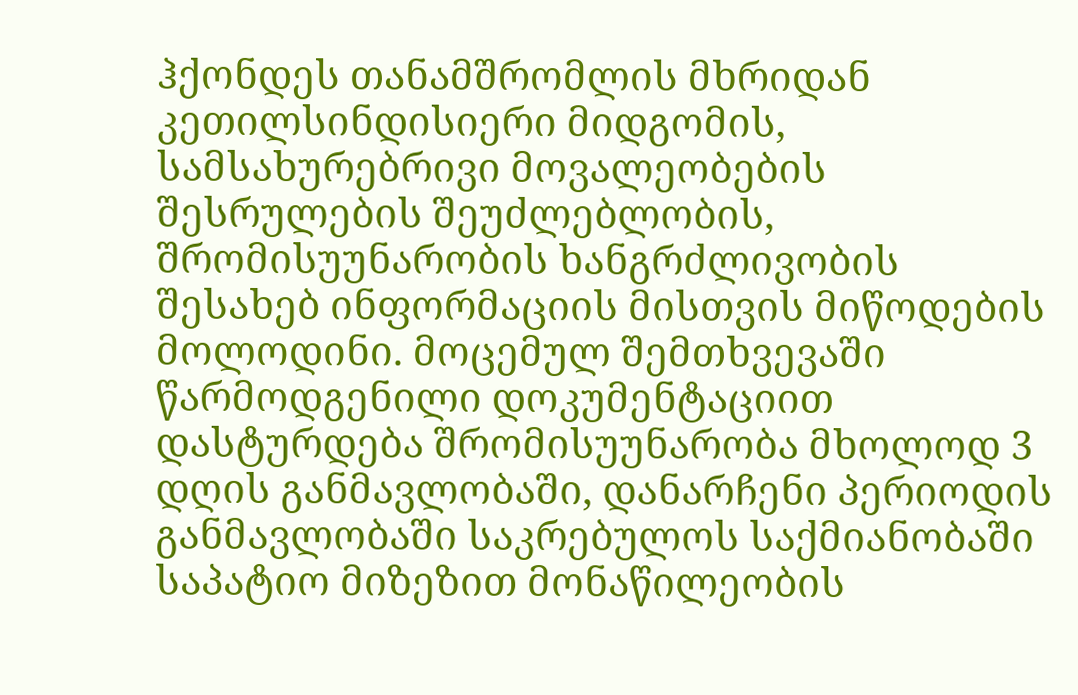ჰქონდეს თანამშრომლის მხრიდან კეთილსინდისიერი მიდგომის, სამსახურებრივი მოვალეობების შესრულების შეუძლებლობის, შრომისუუნარობის ხანგრძლივობის შესახებ ინფორმაციის მისთვის მიწოდების მოლოდინი. მოცემულ შემთხვევაში წარმოდგენილი დოკუმენტაციით დასტურდება შრომისუუნარობა მხოლოდ 3 დღის განმავლობაში, დანარჩენი პერიოდის განმავლობაში საკრებულოს საქმიანობაში საპატიო მიზეზით მონაწილეობის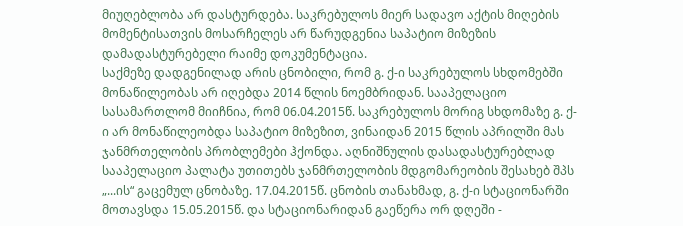მიუღებლობა არ დასტურდება. საკრებულოს მიერ სადავო აქტის მიღების მომენტისათვის მოსარჩელეს არ წარუდგენია საპატიო მიზეზის დამადასტურებელი რაიმე დოკუმენტაცია.
საქმეზე დადგენილად არის ცნობილი, რომ გ. ქ-ი საკრებულოს სხდომებში მონაწილეობას არ იღებდა 2014 წლის ნოემბრიდან. სააპელაციო სასამართლომ მიიჩნია, რომ 06.04.2015წ. საკრებულოს მორიგ სხდომაზე გ. ქ-ი არ მონაწილეობდა საპატიო მიზეზით, ვინაიდან 2015 წლის აპრილში მას ჯანმრთელობის პრობლემები ჰქონდა. აღნიშნულის დასადასტურებლად სააპელაციო პალატა უთითებს ჯანმრთელობის მდგომარეობის შესახებ შპს „...ის“ გაცემულ ცნობაზე. 17.04.2015წ. ცნობის თანახმად, გ. ქ-ი სტაციონარში მოთავსდა 15.05.2015წ. და სტაციონარიდან გაეწერა ორ დღეში -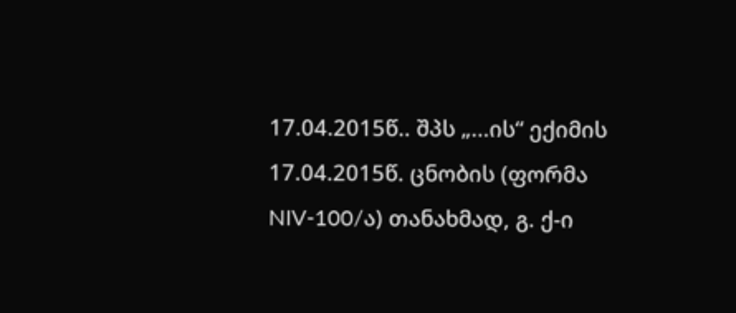17.04.2015წ.. შპს „...ის“ ექიმის 17.04.2015წ. ცნობის (ფორმა NIV-100/ა) თანახმად, გ. ქ-ი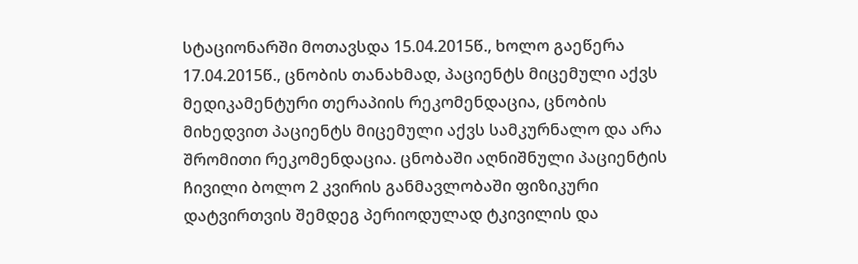სტაციონარში მოთავსდა 15.04.2015წ., ხოლო გაეწერა 17.04.2015წ., ცნობის თანახმად, პაციენტს მიცემული აქვს მედიკამენტური თერაპიის რეკომენდაცია, ცნობის მიხედვით პაციენტს მიცემული აქვს სამკურნალო და არა შრომითი რეკომენდაცია. ცნობაში აღნიშნული პაციენტის ჩივილი ბოლო 2 კვირის განმავლობაში ფიზიკური დატვირთვის შემდეგ პერიოდულად ტკივილის და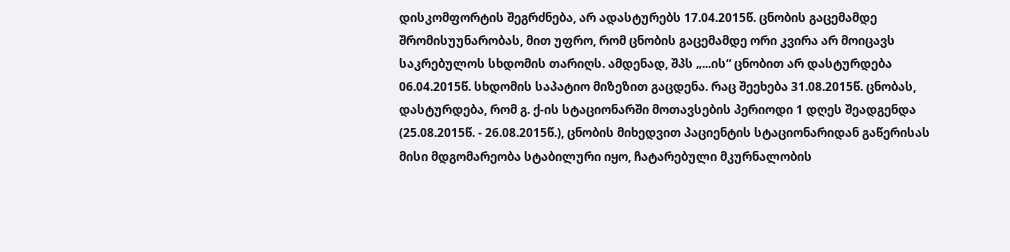დისკომფორტის შეგრძნება, არ ადასტურებს 17.04.2015წ. ცნობის გაცემამდე შრომისუუნარობას, მით უფრო, რომ ცნობის გაცემამდე ორი კვირა არ მოიცავს საკრებულოს სხდომის თარიღს. ამდენად, შპს „...ის“ ცნობით არ დასტურდება 06.04.2015წ. სხდომის საპატიო მიზეზით გაცდენა. რაც შეეხება 31.08.2015წ. ცნობას, დასტურდება, რომ გ. ქ-ის სტაციონარში მოთავსების პერიოდი 1 დღეს შეადგენდა (25.08.2015წ. - 26.08.2015წ.), ცნობის მიხედვით პაციენტის სტაციონარიდან გაწერისას მისი მდგომარეობა სტაბილური იყო, ჩატარებული მკურნალობის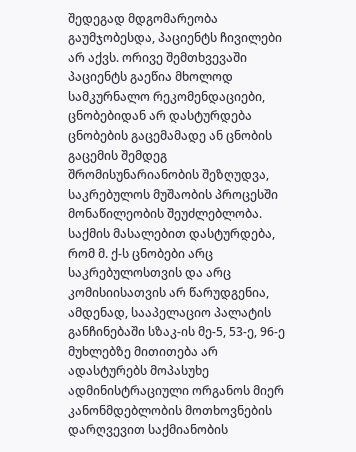შედეგად მდგომარეობა გაუმჯობესდა, პაციენტს ჩივილები არ აქვს. ორივე შემთხვევაში პაციენტს გაეწია მხოლოდ სამკურნალო რეკომენდაციები, ცნობებიდან არ დასტურდება ცნობების გაცემამადე ან ცნობის გაცემის შემდეგ შრომისუნარიანობის შეზღუდვა, საკრებულოს მუშაობის პროცესში მონაწილეობის შეუძლებლობა. საქმის მასალებით დასტურდება, რომ მ. ქ-ს ცნობები არც საკრებულოსთვის და არც კომისიისათვის არ წარუდგენია, ამდენად, სააპელაციო პალატის განჩინებაში სზაკ-ის მე-5, 53-ე, 96-ე მუხლებზე მითითება არ ადასტურებს მოპასუხე ადმინისტრაციული ორგანოს მიერ კანონმდებლობის მოთხოვნების დარღვევით საქმიანობის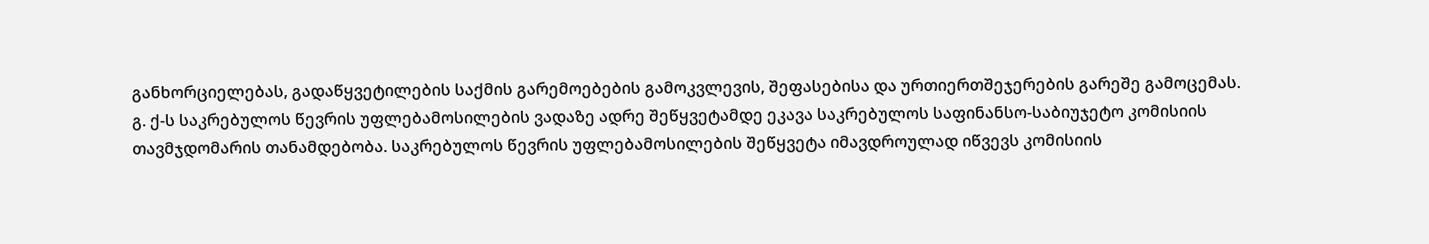განხორციელებას, გადაწყვეტილების საქმის გარემოებების გამოკვლევის, შეფასებისა და ურთიერთშეჯერების გარეშე გამოცემას.
გ. ქ-ს საკრებულოს წევრის უფლებამოსილების ვადაზე ადრე შეწყვეტამდე ეკავა საკრებულოს საფინანსო-საბიუჯეტო კომისიის თავმჯდომარის თანამდებობა. საკრებულოს წევრის უფლებამოსილების შეწყვეტა იმავდროულად იწვევს კომისიის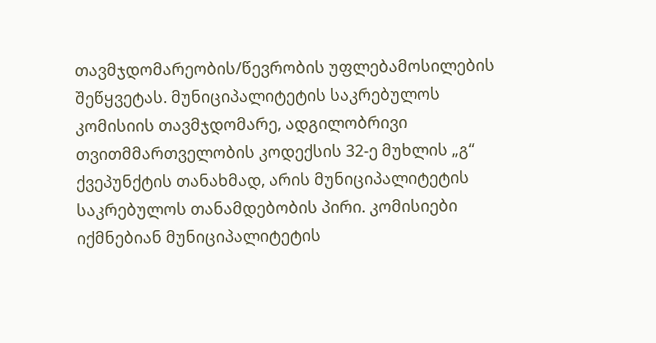თავმჯდომარეობის/წევრობის უფლებამოსილების შეწყვეტას. მუნიციპალიტეტის საკრებულოს კომისიის თავმჯდომარე, ადგილობრივი თვითმმართველობის კოდექსის 32-ე მუხლის „გ“ ქვეპუნქტის თანახმად, არის მუნიციპალიტეტის საკრებულოს თანამდებობის პირი. კომისიები იქმნებიან მუნიციპალიტეტის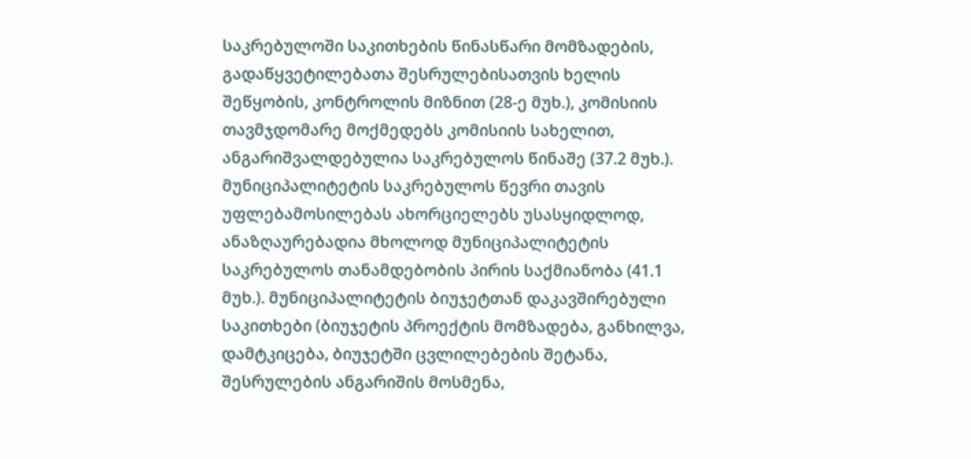საკრებულოში საკითხების წინასწარი მომზადების, გადაწყვეტილებათა შესრულებისათვის ხელის შეწყობის, კონტროლის მიზნით (28-ე მუხ.), კომისიის თავმჯდომარე მოქმედებს კომისიის სახელით, ანგარიშვალდებულია საკრებულოს წინაშე (37.2 მუხ.). მუნიციპალიტეტის საკრებულოს წევრი თავის უფლებამოსილებას ახორციელებს უსასყიდლოდ, ანაზღაურებადია მხოლოდ მუნიციპალიტეტის საკრებულოს თანამდებობის პირის საქმიანობა (41.1 მუხ.). მუნიციპალიტეტის ბიუჯეტთან დაკავშირებული საკითხები (ბიუჯეტის პროექტის მომზადება, განხილვა, დამტკიცება, ბიუჯეტში ცვლილებების შეტანა, შესრულების ანგარიშის მოსმენა,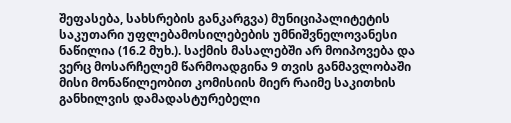შეფასება, სახსრების განკარგვა) მუნიციპალიტეტის საკუთარი უფლებამოსილებების უმნიშვნელოვანესი ნაწილია (16.2 მუხ.). საქმის მასალებში არ მოიპოვება და ვერც მოსარჩელემ წარმოადგინა 9 თვის განმავლობაში მისი მონაწილეობით კომისიის მიერ რაიმე საკითხის განხილვის დამადასტურებელი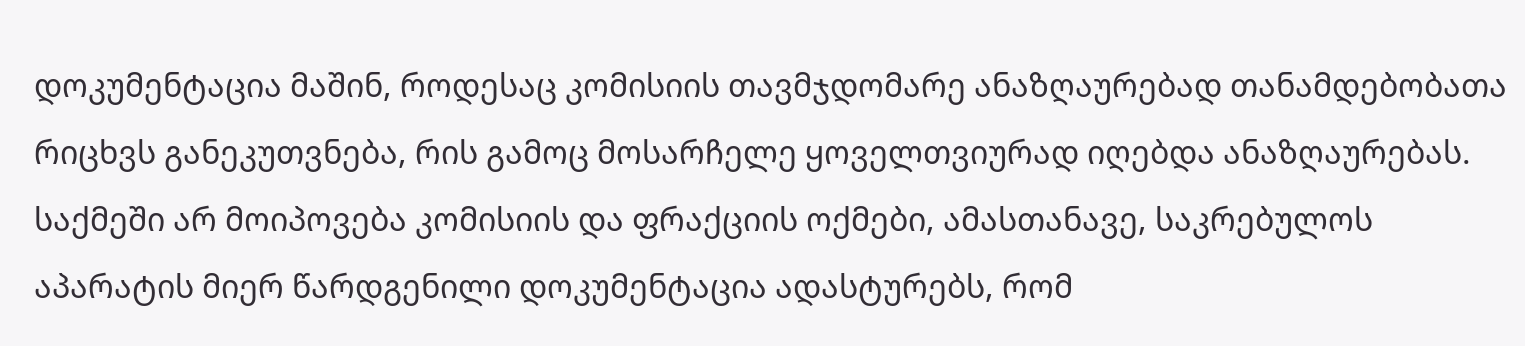დოკუმენტაცია მაშინ, როდესაც კომისიის თავმჯდომარე ანაზღაურებად თანამდებობათა რიცხვს განეკუთვნება, რის გამოც მოსარჩელე ყოველთვიურად იღებდა ანაზღაურებას. საქმეში არ მოიპოვება კომისიის და ფრაქციის ოქმები, ამასთანავე, საკრებულოს აპარატის მიერ წარდგენილი დოკუმენტაცია ადასტურებს, რომ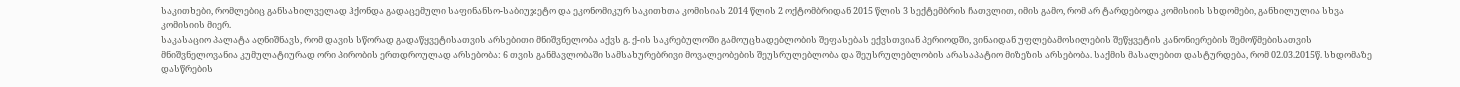საკითხები, რომლებიც განსახილველად ჰქონდა გადაცემული საფინანსო-საბიუჯეტო და ეკონომიკურ საკითხთა კომისიას 2014 წლის 2 ოქტომბრიდან 2015 წლის 3 სექტემბრის ჩათვლით, იმის გამო, რომ არ ტარდებოდა კომისიის სხდომები, განხილულია სხვა კომისიის მიერ.
საკასაციო პალატა აღნიშნავს, რომ დავის სწორად გადაწყვეტისათვის არსებითი მნიშვნელობა აქვს გ. ქ-ის საკრებულოში გამოუცხადებლობის შეფასებას ექვსთვიან პერიოდში, ვინაიდან უფლებამოსილების შეწყვეტის კანონიერების შემოწმებისათვის მნიშვნელოვანია კუმულატიურად ორი პირობის ერთდროულად არსებობა: 6 თვის განმავლობაში სამსახურებრივი მოვალეობების შეუსრულებლობა და შეუსრულებლობის არასაპატიო მიზეზის არსებობა. საქმის მასალებით დასტურდება, რომ 02.03.2015წ. სხდომაზე დასწრების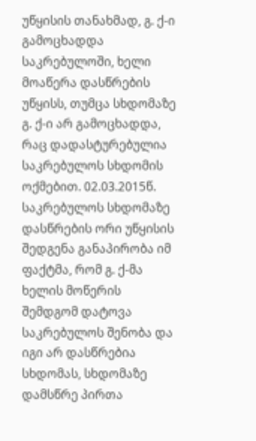უწყისის თანახმად, გ. ქ-ი გამოცხადდა საკრებულოში, ხელი მოაწერა დასწრების უწყისს, თუმცა სხდომაზე გ. ქ-ი არ გამოცხადდა, რაც დადასტურებულია საკრებულოს სხდომის ოქმებით. 02.03.2015წ. საკრებულოს სხდომაზე დასწრების ორი უწყისის შედგენა განაპირობა იმ ფაქტმა, რომ გ. ქ-მა ხელის მოწერის შემდგომ დატოვა საკრებულოს შენობა და იგი არ დასწრებია სხდომას, სხდომაზე დამსწრე პირთა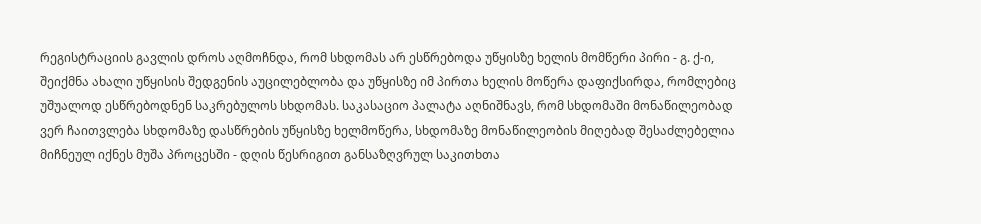რეგისტრაციის გავლის დროს აღმოჩნდა, რომ სხდომას არ ესწრებოდა უწყისზე ხელის მომწერი პირი - გ. ქ-ი, შეიქმნა ახალი უწყისის შედგენის აუცილებლობა და უწყისზე იმ პირთა ხელის მოწერა დაფიქსირდა, რომლებიც უშუალოდ ესწრებოდნენ საკრებულოს სხდომას. საკასაციო პალატა აღნიშნავს, რომ სხდომაში მონაწილეობად ვერ ჩაითვლება სხდომაზე დასწრების უწყისზე ხელმოწერა, სხდომაზე მონაწილეობის მიღებად შესაძლებელია მიჩნეულ იქნეს მუშა პროცესში - დღის წესრიგით განსაზღვრულ საკითხთა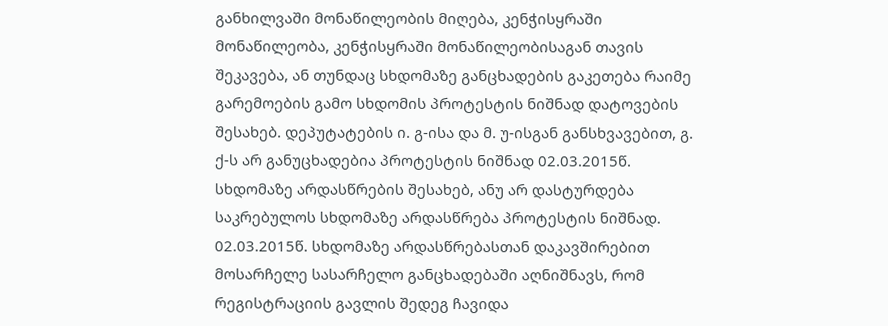განხილვაში მონაწილეობის მიღება, კენჭისყრაში მონაწილეობა, კენჭისყრაში მონაწილეობისაგან თავის შეკავება, ან თუნდაც სხდომაზე განცხადების გაკეთება რაიმე გარემოების გამო სხდომის პროტესტის ნიშნად დატოვების შესახებ. დეპუტატების ი. გ-ისა და მ. უ-ისგან განსხვავებით, გ. ქ-ს არ განუცხადებია პროტესტის ნიშნად 02.03.2015წ. სხდომაზე არდასწრების შესახებ, ანუ არ დასტურდება საკრებულოს სხდომაზე არდასწრება პროტესტის ნიშნად. 02.03.2015წ. სხდომაზე არდასწრებასთან დაკავშირებით მოსარჩელე სასარჩელო განცხადებაში აღნიშნავს, რომ რეგისტრაციის გავლის შედეგ ჩავიდა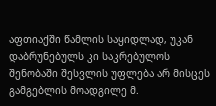აფთიაქში წამლის საყიდლად, უკან დაბრუნებულს კი საკრებულოს შენობაში შესვლის უფლება არ მისცეს გამგებლის მოადგილე მ.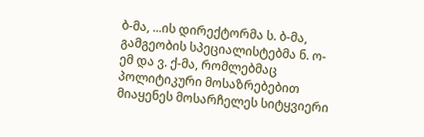ბ-მა, ...ის დირექტორმა ს. ბ-მა, გამგეობის სპეციალისტებმა ნ. ო-ემ და ვ. ქ-მა, რომლებმაც პოლიტიკური მოსაზრებებით მიაყენეს მოსარჩელეს სიტყვიერი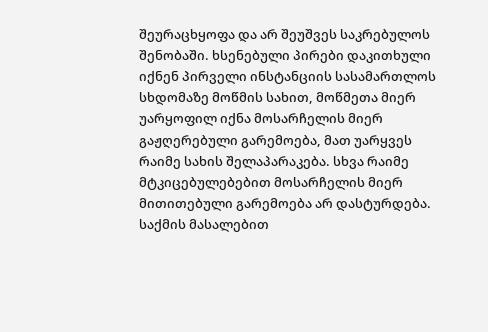შეურაცხყოფა და არ შეუშვეს საკრებულოს შენობაში. ხსენებული პირები დაკითხული იქნენ პირველი ინსტანციის სასამართლოს სხდომაზე მოწმის სახით, მოწმეთა მიერ უარყოფილ იქნა მოსარჩელის მიერ გაჟღერებული გარემოება, მათ უარყვეს რაიმე სახის შელაპარაკება. სხვა რაიმე მტკიცებულებებით მოსარჩელის მიერ მითითებული გარემოება არ დასტურდება. საქმის მასალებით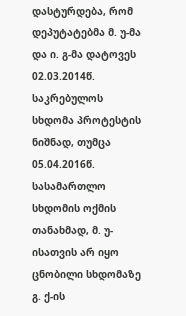დასტურდება, რომ დეპუტატებმა მ. უ-მა და ი. გ-მა დატოვეს 02.03.2014წ. საკრებულოს სხდომა პროტესტის ნიშნად, თუმცა 05.04.2016წ. სასამართლო სხდომის ოქმის თანახმად, მ. უ-ისათვის არ იყო ცნობილი სხდომაზე გ. ქ-ის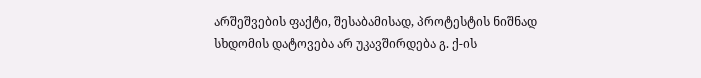არშეშვების ფაქტი, შესაბამისად, პროტესტის ნიშნად სხდომის დატოვება არ უკავშირდება გ. ქ-ის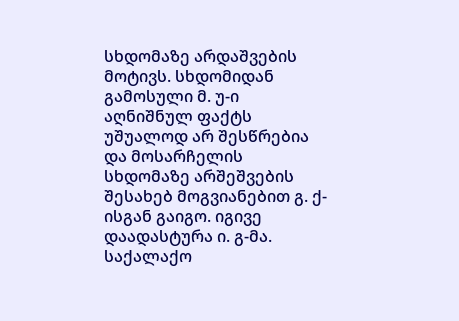სხდომაზე არდაშვების მოტივს. სხდომიდან გამოსული მ. უ-ი აღნიშნულ ფაქტს უშუალოდ არ შესწრებია და მოსარჩელის სხდომაზე არშეშვების შესახებ მოგვიანებით გ. ქ-ისგან გაიგო. იგივე დაადასტურა ი. გ-მა. საქალაქო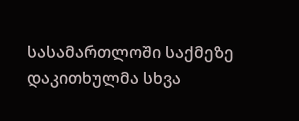სასამართლოში საქმეზე დაკითხულმა სხვა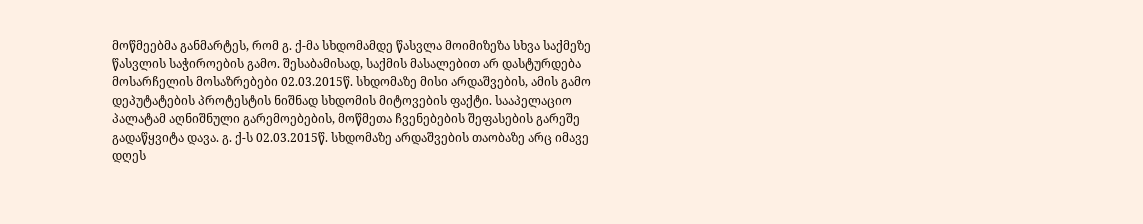მოწმეებმა განმარტეს, რომ გ. ქ-მა სხდომამდე წასვლა მოიმიზეზა სხვა საქმეზე წასვლის საჭიროების გამო. შესაბამისად, საქმის მასალებით არ დასტურდება მოსარჩელის მოსაზრებები 02.03.2015წ. სხდომაზე მისი არდაშვების, ამის გამო დეპუტატების პროტესტის ნიშნად სხდომის მიტოვების ფაქტი. სააპელაციო პალატამ აღნიშნული გარემოებების, მოწმეთა ჩვენებების შეფასების გარეშე გადაწყვიტა დავა. გ. ქ-ს 02.03.2015წ. სხდომაზე არდაშვების თაობაზე არც იმავე დღეს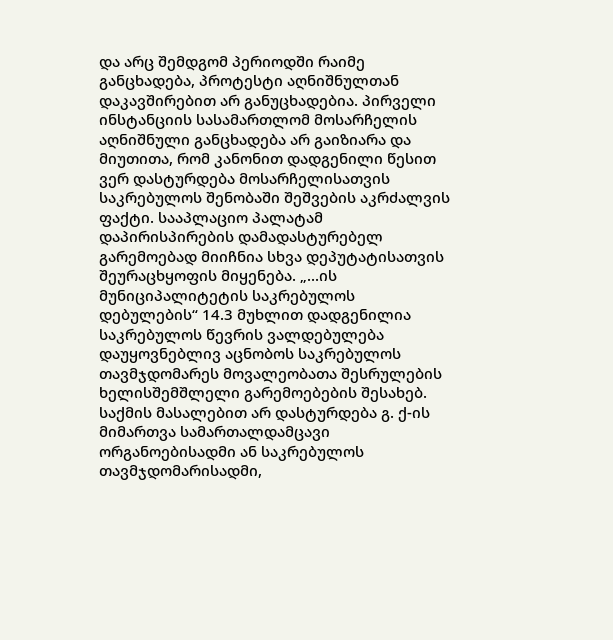და არც შემდგომ პერიოდში რაიმე განცხადება, პროტესტი აღნიშნულთან დაკავშირებით არ განუცხადებია. პირველი ინსტანციის სასამართლომ მოსარჩელის აღნიშნული განცხადება არ გაიზიარა და მიუთითა, რომ კანონით დადგენილი წესით ვერ დასტურდება მოსარჩელისათვის საკრებულოს შენობაში შეშვების აკრძალვის ფაქტი. სააპლაციო პალატამ დაპირისპირების დამადასტურებელ გარემოებად მიიჩნია სხვა დეპუტატისათვის შეურაცხყოფის მიყენება. „...ის მუნიციპალიტეტის საკრებულოს დებულების“ 14.3 მუხლით დადგენილია საკრებულოს წევრის ვალდებულება დაუყოვნებლივ აცნობოს საკრებულოს თავმჯდომარეს მოვალეობათა შესრულების ხელისშემშლელი გარემოებების შესახებ. საქმის მასალებით არ დასტურდება გ. ქ-ის მიმართვა სამართალდამცავი ორგანოებისადმი ან საკრებულოს თავმჯდომარისადმი,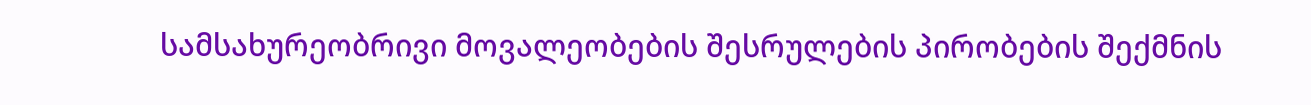სამსახურეობრივი მოვალეობების შესრულების პირობების შექმნის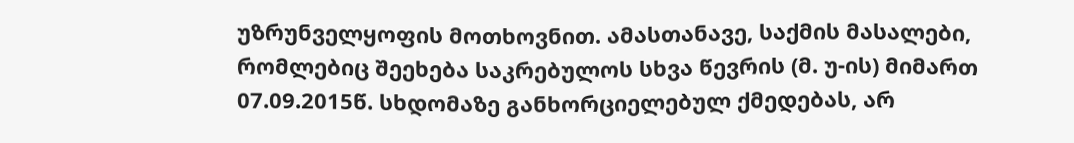უზრუნველყოფის მოთხოვნით. ამასთანავე, საქმის მასალები, რომლებიც შეეხება საკრებულოს სხვა წევრის (მ. უ-ის) მიმართ 07.09.2015წ. სხდომაზე განხორციელებულ ქმედებას, არ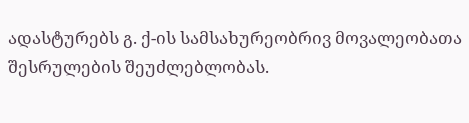ადასტურებს გ. ქ-ის სამსახურეობრივ მოვალეობათა შესრულების შეუძლებლობას.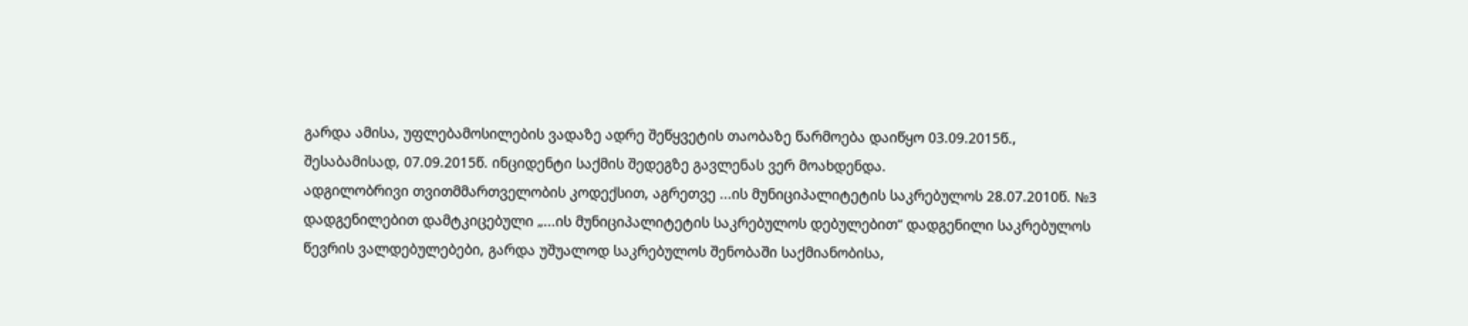გარდა ამისა, უფლებამოსილების ვადაზე ადრე შეწყვეტის თაობაზე წარმოება დაიწყო 03.09.2015წ., შესაბამისად, 07.09.2015წ. ინციდენტი საქმის შედეგზე გავლენას ვერ მოახდენდა.
ადგილობრივი თვითმმართველობის კოდექსით, აგრეთვე ...ის მუნიციპალიტეტის საკრებულოს 28.07.2010წ. №3 დადგენილებით დამტკიცებული „...ის მუნიციპალიტეტის საკრებულოს დებულებით“ დადგენილი საკრებულოს წევრის ვალდებულებები, გარდა უშუალოდ საკრებულოს შენობაში საქმიანობისა,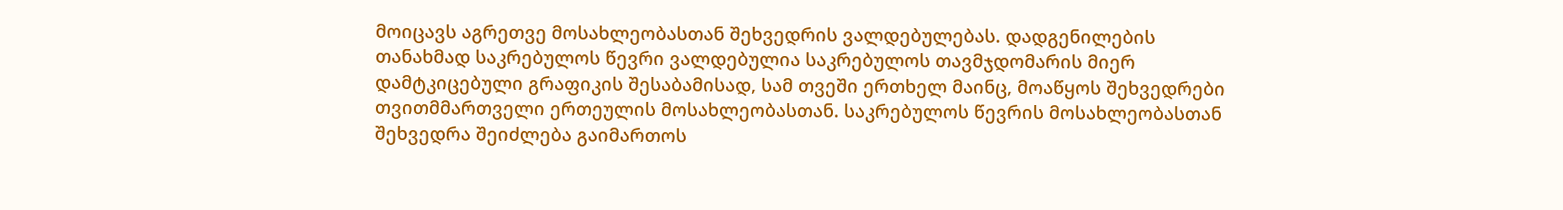მოიცავს აგრეთვე მოსახლეობასთან შეხვედრის ვალდებულებას. დადგენილების თანახმად საკრებულოს წევრი ვალდებულია საკრებულოს თავმჯდომარის მიერ დამტკიცებული გრაფიკის შესაბამისად, სამ თვეში ერთხელ მაინც, მოაწყოს შეხვედრები თვითმმართველი ერთეულის მოსახლეობასთან. საკრებულოს წევრის მოსახლეობასთან შეხვედრა შეიძლება გაიმართოს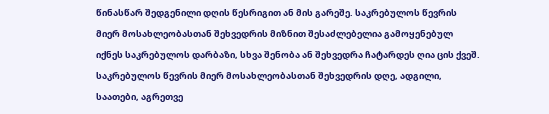წინასწარ შედგენილი დღის წესრიგით ან მის გარეშე. საკრებულოს წევრის მიერ მოსახლეობასთან შეხვედრის მიზნით შესაძლებელია გამოყენებულ იქნეს საკრებულოს დარბაზი, სხვა შენობა ან შეხვედრა ჩატარდეს ღია ცის ქვეშ. საკრებულოს წევრის მიერ მოსახლეობასთან შეხვედრის დღე, ადგილი, საათები, აგრეთვე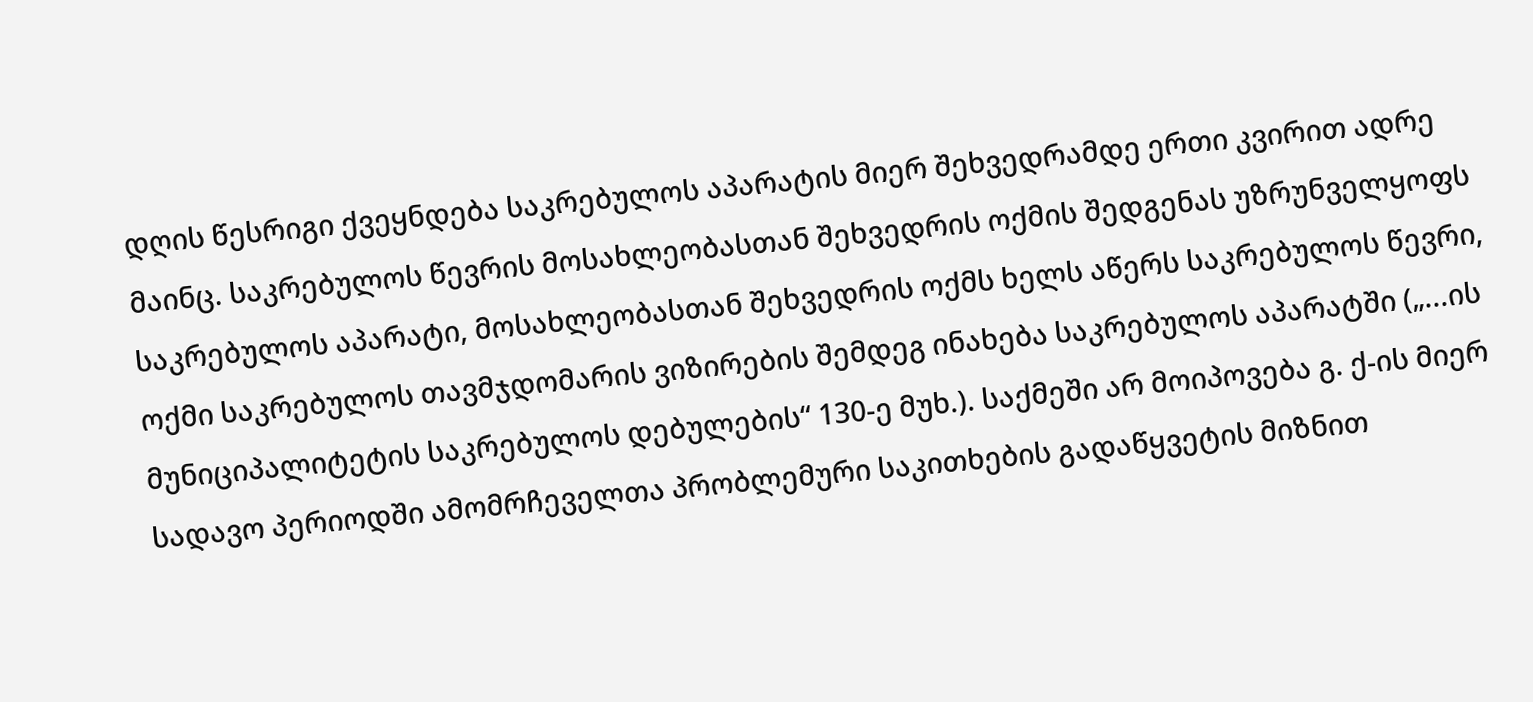დღის წესრიგი ქვეყნდება საკრებულოს აპარატის მიერ შეხვედრამდე ერთი კვირით ადრე მაინც. საკრებულოს წევრის მოსახლეობასთან შეხვედრის ოქმის შედგენას უზრუნველყოფს საკრებულოს აპარატი, მოსახლეობასთან შეხვედრის ოქმს ხელს აწერს საკრებულოს წევრი, ოქმი საკრებულოს თავმჯდომარის ვიზირების შემდეგ ინახება საკრებულოს აპარატში („...ის მუნიციპალიტეტის საკრებულოს დებულების“ 130-ე მუხ.). საქმეში არ მოიპოვება გ. ქ-ის მიერ სადავო პერიოდში ამომრჩეველთა პრობლემური საკითხების გადაწყვეტის მიზნით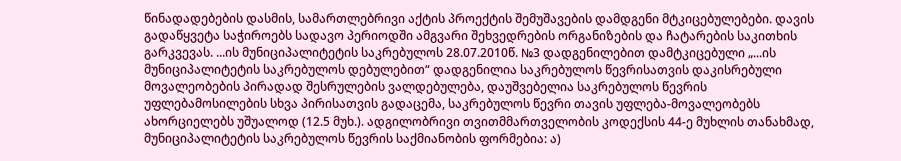წინადადებების დასმის, სამართლებრივი აქტის პროექტის შემუშავების დამდგენი მტკიცებულებები. დავის გადაწყვეტა საჭიროებს სადავო პერიოდში ამგვარი შეხვედრების ორგანიზების და ჩატარების საკითხის გარკვევას. ...ის მუნიციპალიტეტის საკრებულოს 28.07.2010წ. №3 დადგენილებით დამტკიცებული „...ის მუნიციპალიტეტის საკრებულოს დებულებით“ დადგენილია საკრებულოს წევრისათვის დაკისრებული მოვალეობების პირადად შესრულების ვალდებულება, დაუშვებელია საკრებულოს წევრის უფლებამოსილების სხვა პირისათვის გადაცემა, საკრებულოს წევრი თავის უფლება-მოვალეობებს ახორციელებს უშუალოდ (12.5 მუხ.). ადგილობრივი თვითმმართველობის კოდექსის 44-ე მუხლის თანახმად, მუნიციპალიტეტის საკრებულოს წევრის საქმიანობის ფორმებია: ა)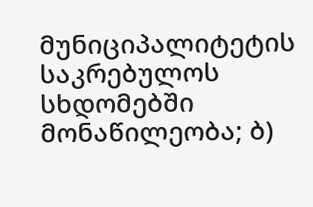მუნიციპალიტეტის საკრებულოს სხდომებში მონაწილეობა; ბ)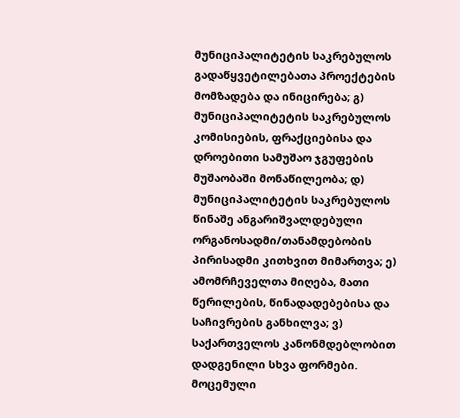მუნიციპალიტეტის საკრებულოს გადაწყვეტილებათა პროექტების მომზადება და ინიცირება; გ) მუნიციპალიტეტის საკრებულოს კომისიების, ფრაქციებისა და დროებითი სამუშაო ჯგუფების მუშაობაში მონაწილეობა; დ) მუნიციპალიტეტის საკრებულოს წინაშე ანგარიშვალდებული ორგანოსადმი/თანამდებობის პირისადმი კითხვით მიმართვა; ე) ამომრჩეველთა მიღება, მათი წერილების, წინადადებებისა და საჩივრების განხილვა; ვ) საქართველოს კანონმდებლობით დადგენილი სხვა ფორმები. მოცემული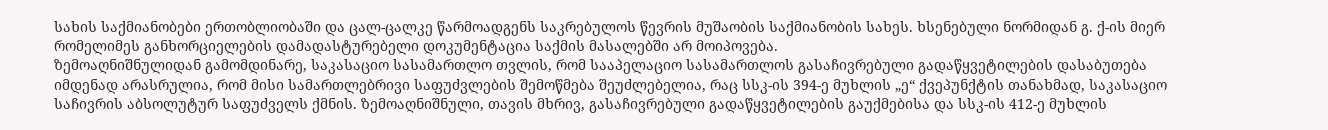სახის საქმიანობები ერთობლიობაში და ცალ-ცალკე წარმოადგენს საკრებულოს წევრის მუშაობის საქმიანობის სახეს. ხსენებული ნორმიდან გ. ქ-ის მიერ რომელიმეს განხორციელების დამადასტურებელი დოკუმენტაცია საქმის მასალებში არ მოიპოვება.
ზემოაღნიშნულიდან გამომდინარე, საკასაციო სასამართლო თვლის, რომ სააპელაციო სასამართლოს გასაჩივრებული გადაწყვეტილების დასაბუთება იმდენად არასრულია, რომ მისი სამართლებრივი საფუძვლების შემოწმება შეუძლებელია, რაც სსკ-ის 394-ე მუხლის „ე“ ქვეპუნქტის თანახმად, საკასაციო საჩივრის აბსოლუტურ საფუძველს ქმნის. ზემოაღნიშნული, თავის მხრივ, გასაჩივრებული გადაწყვეტილების გაუქმებისა და სსკ-ის 412-ე მუხლის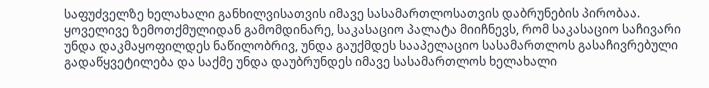საფუძველზე ხელახალი განხილვისათვის იმავე სასამართლოსათვის დაბრუნების პირობაა. ყოველივე ზემოთქმულიდან გამომდინარე, საკასაციო პალატა მიიჩნევს, რომ საკასაციო საჩივარი უნდა დაკმაყოფილდეს ნაწილობრივ, უნდა გაუქმდეს სააპელაციო სასამართლოს გასაჩივრებული გადაწყვეტილება და საქმე უნდა დაუბრუნდეს იმავე სასამართლოს ხელახალი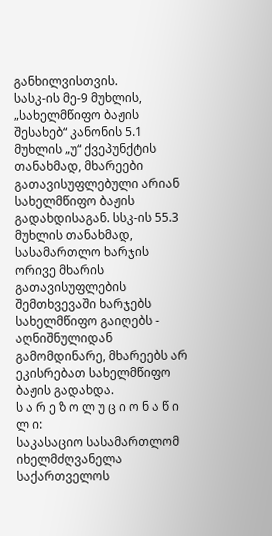განხილვისთვის.
სასკ-ის მე-9 მუხლის, „სახელმწიფო ბაჟის შესახებ“ კანონის 5.1 მუხლის „უ“ ქვეპუნქტის თანახმად, მხარეები გათავისუფლებული არიან სახელმწიფო ბაჟის გადახდისაგან. სსკ-ის 55.3 მუხლის თანახმად, სასამართლო ხარჯის ორივე მხარის გათავისუფლების შემთხვევაში ხარჯებს სახელმწიფო გაიღებს - აღნიშნულიდან გამომდინარე, მხარეებს არ ეკისრებათ სახელმწიფო ბაჟის გადახდა.
ს ა რ ე ზ ო ლ უ ც ი ო ნ ა წ ი ლ ი:
საკასაციო სასამართლომ იხელმძღვანელა საქართველოს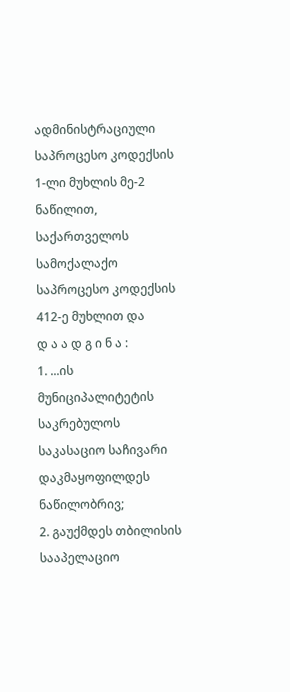ადმინისტრაციული საპროცესო კოდექსის 1-ლი მუხლის მე-2 ნაწილით, საქართველოს სამოქალაქო საპროცესო კოდექსის 412-ე მუხლით და
დ ა ა დ გ ი ნ ა :
1. ...ის მუნიციპალიტეტის საკრებულოს საკასაციო საჩივარი დაკმაყოფილდეს ნაწილობრივ;
2. გაუქმდეს თბილისის სააპელაციო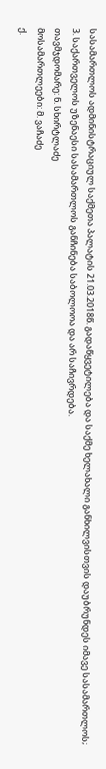სასამართლოს ადმინისტრაციულ საქმეთა პალატის 21.03.2018წ. გადაწყვეტილება და საქმე ხელახალი განხილვისთვის დაუბრუნდეს იმავე სასამართლოს;
3. საქართველოს უზენაესი სასამართლოს განჩინება საბოლოოა და არ საჩივრდება.
თავმჯდომარე: ნ. სხირტლაძე
მოსამართლეები: მ. ვაჩაძე
ქ.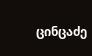ცინცაძე